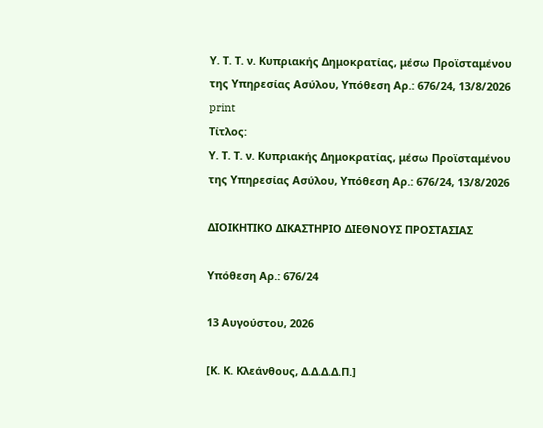Υ. Τ. Τ. ν. Κυπριακής Δημοκρατίας, μέσω Προϊσταμένου της Υπηρεσίας Ασύλου, Υπόθεση Αρ.: 676/24, 13/8/2026
print
Τίτλος:
Υ. Τ. Τ. ν. Κυπριακής Δημοκρατίας, μέσω Προϊσταμένου της Υπηρεσίας Ασύλου, Υπόθεση Αρ.: 676/24, 13/8/2026

ΔΙΟΙΚΗΤΙΚΟ ΔΙΚΑΣΤΗΡΙΟ ΔΙΕΘΝΟΥΣ ΠΡΟΣΤΑΣΙΑΣ

Υπόθεση Αρ.: 676/24

13 Αυγούστου, 2026

[Κ. Κ. Κλεάνθους, Δ.Δ.Δ.Δ.Π.]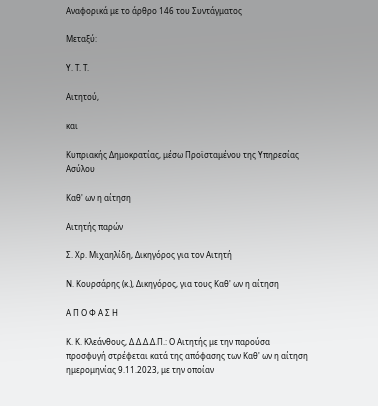Αναφορικά με το άρθρο 146 του Συντάγματος

Μεταξύ:

Υ. Τ. Τ.

Αιτητού,

και

Κυπριακής Δημοκρατίας, μέσω Προϊσταμένου της Υπηρεσίας Ασύλου

Καθ' ων η αίτηση

Αιτητής παρών

Σ. Χρ. Μιχαηλίδη, Δικηγόρος για τον Αιτητή

Ν. Κουρσάρης (κ.), Δικηγόρος, για τους Καθ' ων η αίτηση

Α Π Ο Φ Α Σ Η

Κ. Κ. Κλεάνθους, Δ.Δ.Δ.Δ.Π.: Ο Αιτητής με την παρούσα προσφυγή στρέφεται κατά της απόφασης των Καθ' ων η αίτηση ημερομηνίας 9.11.2023, με την οποίαν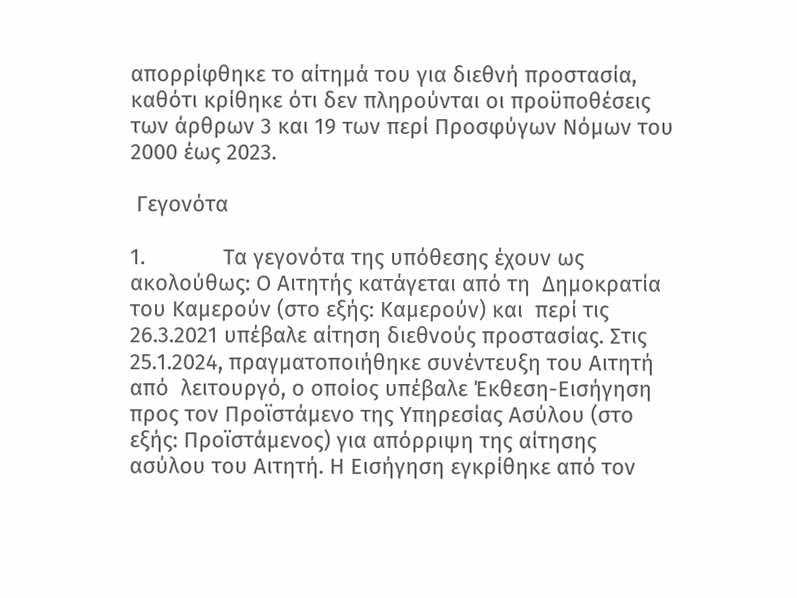απορρίφθηκε το αίτημά του για διεθνή προστασία, καθότι κρίθηκε ότι δεν πληρούνται οι προϋποθέσεις των άρθρων 3 και 19 των περί Προσφύγων Νόμων του 2000 έως 2023.

 Γεγονότα

1.             Τα γεγονότα της υπόθεσης έχουν ως ακολούθως: Ο Αιτητής κατάγεται από τη  Δημοκρατία του Καμερούν (στο εξής: Καμερούν) και  περί τις 26.3.2021 υπέβαλε αίτηση διεθνούς προστασίας. Στις 25.1.2024, πραγματοποιήθηκε συνέντευξη του Αιτητή από  λειτουργό, ο οποίος υπέβαλε Έκθεση-Εισήγηση προς τον Προϊστάμενο της Υπηρεσίας Ασύλου (στο εξής: Προϊστάμενος) για απόρριψη της αίτησης ασύλου του Αιτητή. Η Εισήγηση εγκρίθηκε από τον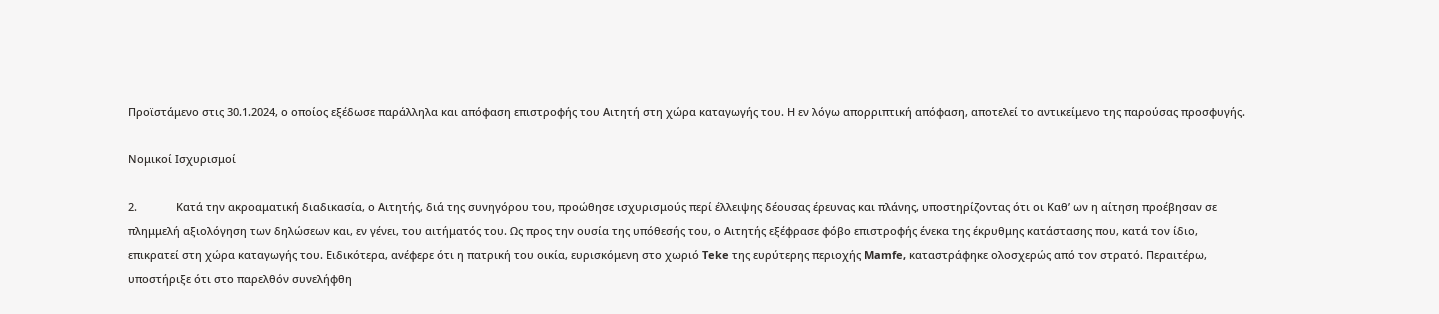Προϊστάμενο στις 30.1.2024, ο οποίος εξέδωσε παράλληλα και απόφαση επιστροφής του Αιτητή στη χώρα καταγωγής του. Η εν λόγω απορριπτική απόφαση, αποτελεί το αντικείμενο της παρούσας προσφυγής.

Νομικοί Ισχυρισμοί

2.             Κατά την ακροαματική διαδικασία, ο Αιτητής, διά της συνηγόρου του, προώθησε ισχυρισμούς περί έλλειψης δέουσας έρευνας και πλάνης, υποστηρίζοντας ότι οι Καθ’ ων η αίτηση προέβησαν σε πλημμελή αξιολόγηση των δηλώσεων και, εν γένει, του αιτήματός του. Ως προς την ουσία της υπόθεσής του, ο Αιτητής εξέφρασε φόβο επιστροφής ένεκα της έκρυθμης κατάστασης που, κατά τον ίδιο, επικρατεί στη χώρα καταγωγής του. Ειδικότερα, ανέφερε ότι η πατρική του οικία, ευρισκόμενη στο χωριό Teke της ευρύτερης περιοχής Mamfe, καταστράφηκε ολοσχερώς από τον στρατό. Περαιτέρω, υποστήριξε ότι στο παρελθόν συνελήφθη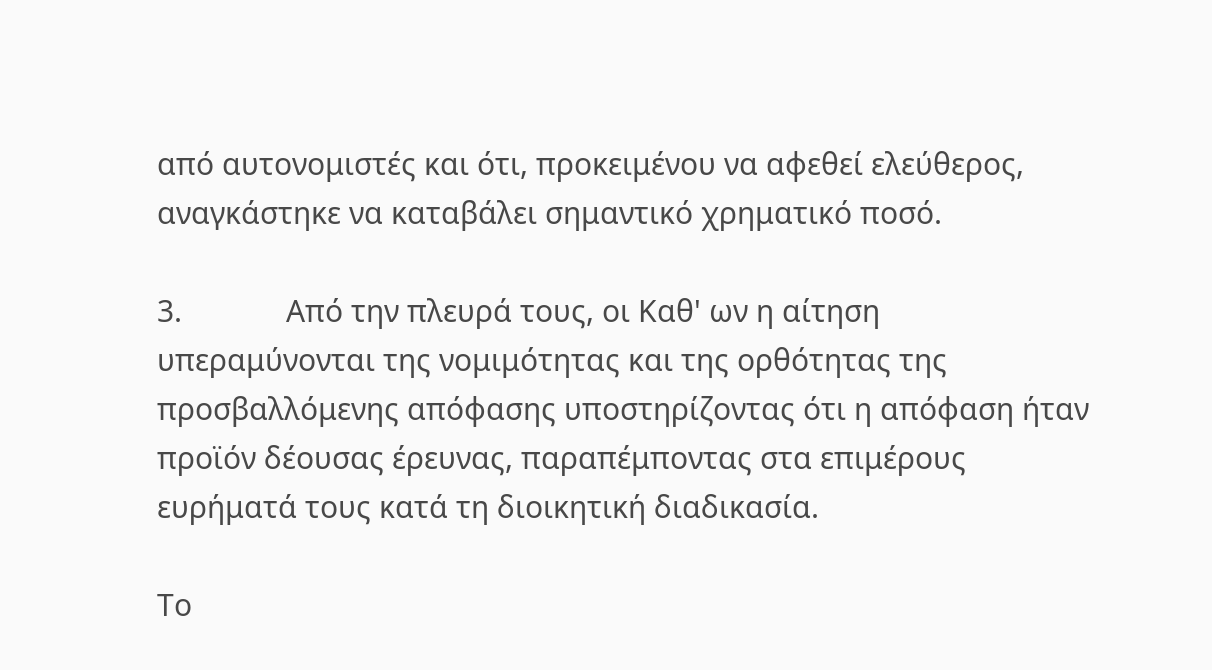από αυτονομιστές και ότι, προκειμένου να αφεθεί ελεύθερος, αναγκάστηκε να καταβάλει σημαντικό χρηματικό ποσό.

3.             Από την πλευρά τους, οι Καθ' ων η αίτηση υπεραμύνονται της νομιμότητας και της ορθότητας της προσβαλλόμενης απόφασης υποστηρίζοντας ότι η απόφαση ήταν προϊόν δέουσας έρευνας, παραπέμποντας στα επιμέρους ευρήματά τους κατά τη διοικητική διαδικασία.

Το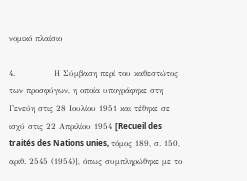νομικό πλαίσιο

4.             Η Σύμβαση περί του καθεστώτος των προσφύγων, η οποία υπογράφηκε στη Γενεύη στις 28 Ιουλίου 1951 και τέθηκε σε ισχύ στις 22 Απριλίου 1954 [Recueil des traités des Nations unies, τόμος 189, σ. 150, αριθ. 2545 (1954)], όπως συμπληρώθηκε με το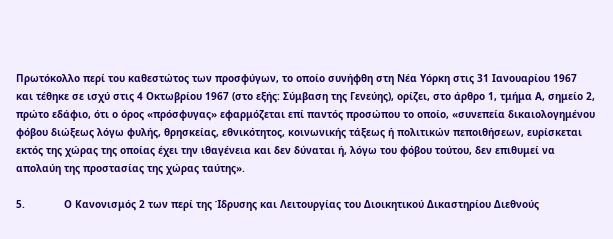Πρωτόκολλο περί του καθεστώτος των προσφύγων, το οποίο συνήφθη στη Νέα Υόρκη στις 31 Ιανουαρίου 1967 και τέθηκε σε ισχύ στις 4 Οκτωβρίου 1967 (στο εξής: Σύμβαση της Γενεύης), ορίζει, στο άρθρο 1, τμήμα Α, σημείο 2, πρώτο εδάφιο, ότι ο όρος «πρόσφυγας» εφαρμόζεται επί παντός προσώπου το οποίο, «συνεπεία δικαιολογημένου φόβου διώξεως λόγω φυλής, θρησκείας, εθνικότητος, κοινωνικής τάξεως ή πολιτικών πεποιθήσεων, ευρίσκεται εκτός της χώρας της οποίας έχει την ιθαγένεια και δεν δύναται ή, λόγω του φόβου τούτου, δεν επιθυμεί να απολαύη της προστασίας της χώρας ταύτης».

5.             Ο Κανονισμός 2 των περί της Ίδρυσης και Λειτουργίας του Διοικητικού Δικαστηρίου Διεθνούς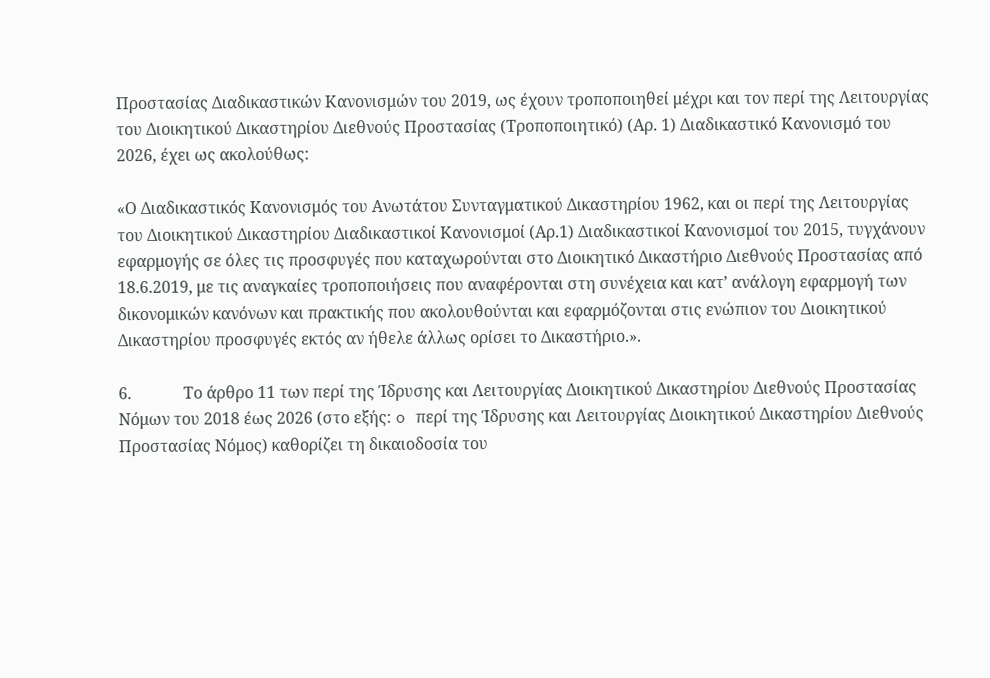Προστασίας Διαδικαστικών Κανονισμών του 2019, ως έχουν τροποποιηθεί μέχρι και τον περί της Λειτουργίας του Διοικητικού Δικαστηρίου Διεθνούς Προστασίας (Τροποποιητικό) (Αρ. 1) Διαδικαστικό Κανονισμό του 2026, έχει ως ακολούθως:

«Ο Διαδικαστικός Κανονισμός του Ανωτάτου Συνταγματικού Δικαστηρίου 1962, και οι περί της Λειτουργίας του Διοικητικού Δικαστηρίου Διαδικαστικοί Κανονισμοί (Αρ.1) Διαδικαστικοί Κανονισμοί του 2015, τυγχάνουν εφαρμογής σε όλες τις προσφυγές που καταχωρούνται στο Διοικητικό Δικαστήριο Διεθνούς Προστασίας από 18.6.2019, με τις αναγκαίες τροποποιήσεις που αναφέρονται στη συνέχεια και κατ’ ανάλογη εφαρμογή των δικονομικών κανόνων και πρακτικής που ακολουθούνται και εφαρμόζονται στις ενώπιον του Διοικητικού Δικαστηρίου προσφυγές εκτός αν ήθελε άλλως ορίσει το Δικαστήριο.».

6.             Το άρθρο 11 των περί της Ίδρυσης και Λειτουργίας Διοικητικού Δικαστηρίου Διεθνούς Προστασίας Νόμων του 2018 έως 2026 (στο εξής: o περί της Ίδρυσης και Λειτουργίας Διοικητικού Δικαστηρίου Διεθνούς Προστασίας Νόμος) καθορίζει τη δικαιοδοσία του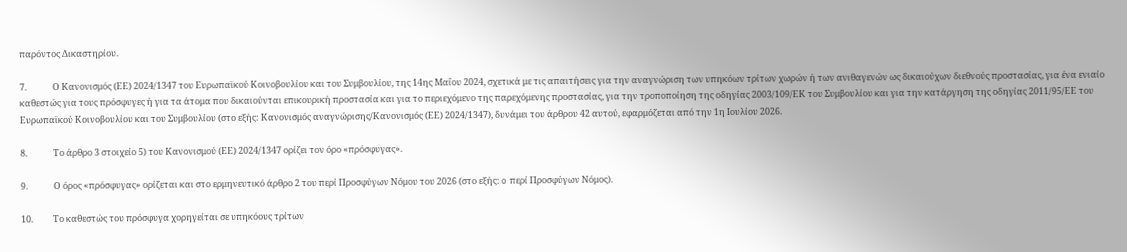παρόντος Δικαστηρίου.

7.             Ο Κανονισμός (ΕΕ) 2024/1347 του Ευρωπαϊκού Κοινοβουλίου και του Συμβουλίου, της 14ης Μαΐου 2024, σχετικά με τις απαιτήσεις για την αναγνώριση των υπηκόων τρίτων χωρών ή των ανιθαγενών ως δικαιούχων διεθνούς προστασίας, για ένα ενιαίο καθεστώς για τους πρόσφυγες ή για τα άτομα που δικαιούνται επικουρική προστασία και για το περιεχόμενο της παρεχόμενης προστασίας, για την τροποποίηση της οδηγίας 2003/109/ΕΚ του Συμβουλίου και για την κατάργηση της οδηγίας 2011/95/ΕΕ του Ευρωπαϊκού Κοινοβουλίου και του Συμβουλίου (στο εξής: Κανονισμός αναγνώρισης/Κανονισμός (ΕΕ) 2024/1347), δυνάμει του άρθρου 42 αυτού, εφαρμόζεται από την 1η Ιουλίου 2026.

8.             Το άρθρο 3 στοιχείο 5) του Κανονισμού (ΕΕ) 2024/1347 ορίζει τον όρο «πρόσφυγας».

9.             Ο όρος «πρόσφυγας» ορίζεται και στο ερμηνευτικό άρθρο 2 του περί Προσφύγων Νόμου του 2026 (στο εξής: o περί Προσφύγων Νόμος).

10.          Το καθεστώς του πρόσφυγα χορηγείται σε υπηκόους τρίτων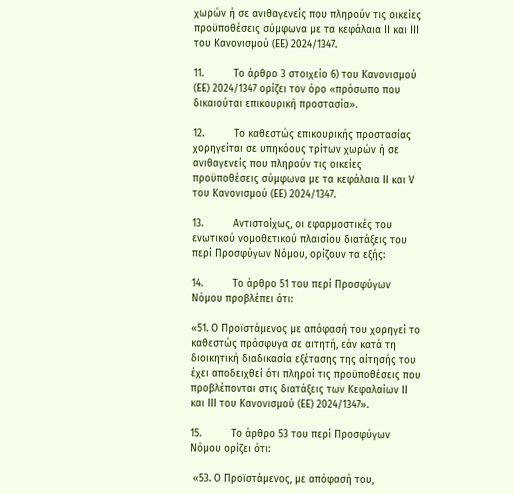χωρών ή σε ανιθαγενείς που πληρούν τις οικείες προϋποθέσεις σύμφωνα με τα κεφάλαια ΙΙ και ΙΙΙ του Κανονισμού (ΕΕ) 2024/1347.

11.          Το άρθρο 3 στοιχείο 6) του Κανονισμού (ΕΕ) 2024/1347 ορίζει τον όρο «πρόσωπο που δικαιούται επικουρική προστασία».

12.          Το καθεστώς επικουρικής προστασίας χορηγείται σε υπηκόους τρίτων χωρών ή σε ανιθαγενείς που πληρούν τις οικείες προϋποθέσεις σύμφωνα με τα κεφάλαια ΙΙ και V του Κανονισμού (ΕΕ) 2024/1347.

13.          Αντιστοίχως, οι εφαρμοστικές του ενωτικού νομοθετικού πλαισίου διατάξεις του περί Προσφύγων Νόμου, ορίζουν τα εξής:

14.          Το άρθρο 51 του περί Προσφύγων Νόμου προβλέπει ότι:

«51. Ο Προϊστάμενος με απόφασή του χορηγεί το καθεστώς πρόσφυγα σε αιτητή, εάν κατά τη διοικητική διαδικασία εξέτασης της αίτησής του έχει αποδειχθεί ότι πληροί τις προϋποθέσεις που προβλέπονται στις διατάξεις των Κεφαλαίων ΙΙ και ΙΙΙ του Κανονισμού (ΕΕ) 2024/1347».

15.          Το άρθρο 53 του περί Προσφύγων Νόμου ορίζει ότι:

 «53. Ο Προϊστάμενος, με απόφασή του,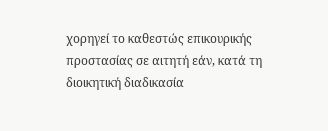χορηγεί το καθεστώς επικουρικής προστασίας σε αιτητή εάν, κατά τη διοικητική διαδικασία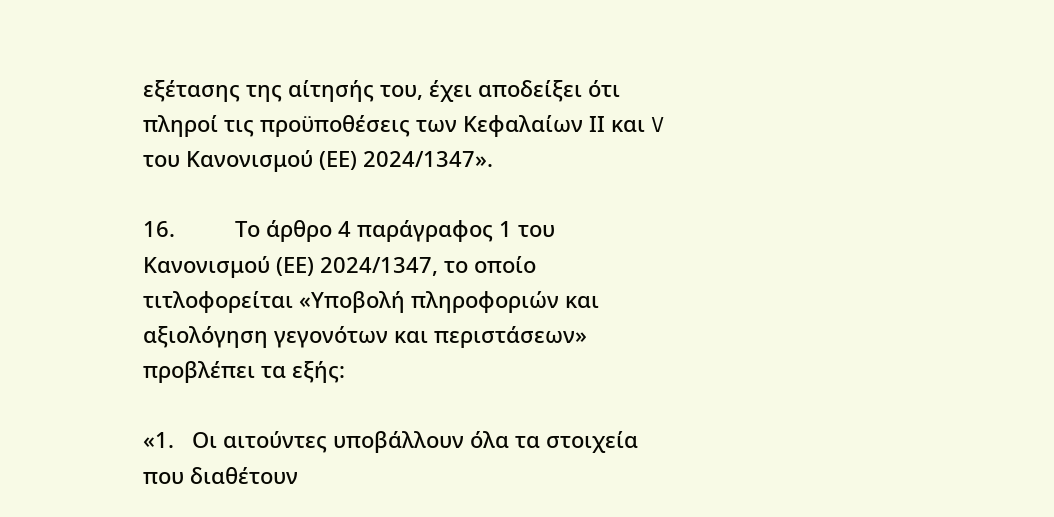εξέτασης της αίτησής του, έχει αποδείξει ότι πληροί τις προϋποθέσεις των Κεφαλαίων ΙΙ και V του Κανονισμού (ΕΕ) 2024/1347».

16.          Το άρθρο 4 παράγραφος 1 του Κανονισμού (ΕΕ) 2024/1347, το οποίο τιτλοφορείται «Υποβολή πληροφοριών και αξιολόγηση γεγονότων και περιστάσεων» προβλέπει τα εξής:

«1.   Οι αιτούντες υποβάλλουν όλα τα στοιχεία που διαθέτουν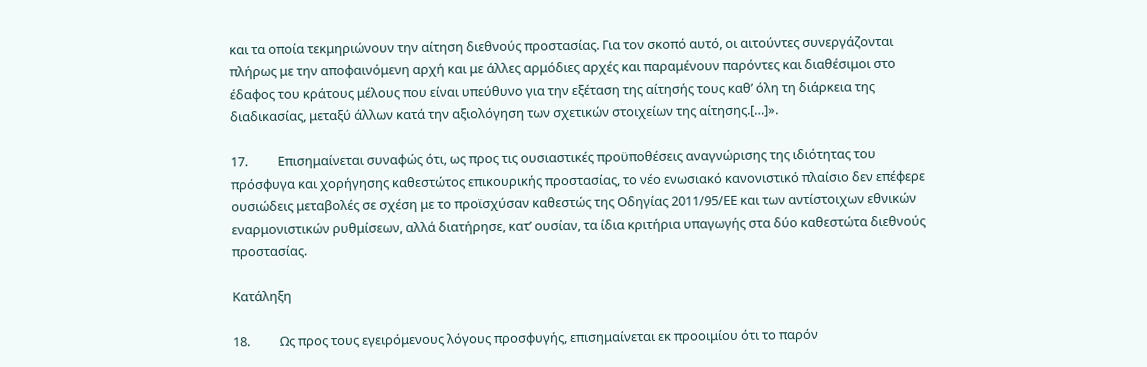και τα οποία τεκμηριώνουν την αίτηση διεθνούς προστασίας. Για τον σκοπό αυτό, οι αιτούντες συνεργάζονται πλήρως με την αποφαινόμενη αρχή και με άλλες αρμόδιες αρχές και παραμένουν παρόντες και διαθέσιμοι στο έδαφος του κράτους μέλους που είναι υπεύθυνο για την εξέταση της αίτησής τους καθ’ όλη τη διάρκεια της διαδικασίας, μεταξύ άλλων κατά την αξιολόγηση των σχετικών στοιχείων της αίτησης.[…]».

17.          Επισημαίνεται συναφώς ότι, ως προς τις ουσιαστικές προϋποθέσεις αναγνώρισης της ιδιότητας του πρόσφυγα και χορήγησης καθεστώτος επικουρικής προστασίας, το νέο ενωσιακό κανονιστικό πλαίσιο δεν επέφερε ουσιώδεις μεταβολές σε σχέση με το προϊσχύσαν καθεστώς της Οδηγίας 2011/95/ΕΕ και των αντίστοιχων εθνικών εναρμονιστικών ρυθμίσεων, αλλά διατήρησε, κατ’ ουσίαν, τα ίδια κριτήρια υπαγωγής στα δύο καθεστώτα διεθνούς προστασίας.

Κατάληξη

18.          Ως προς τους εγειρόμενους λόγους προσφυγής, επισημαίνεται εκ προοιμίου ότι το παρόν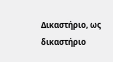Δικαστήριο, ως δικαστήριο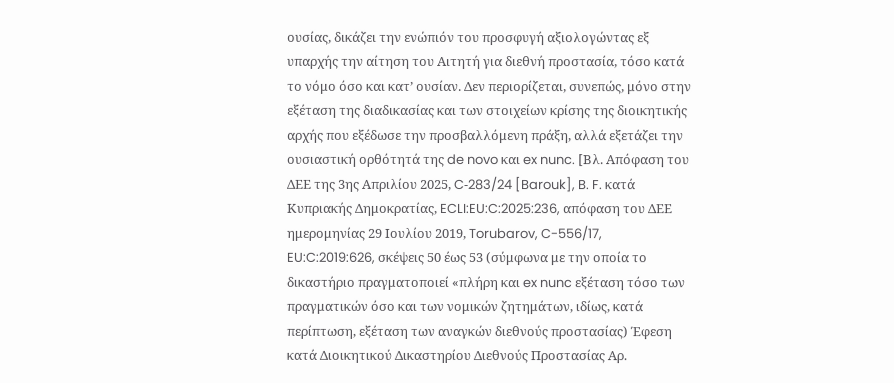ουσίας, δικάζει την ενώπιόν του προσφυγή αξιολογώντας εξ υπαρχής την αίτηση του Αιτητή για διεθνή προστασία, τόσο κατά το νόμο όσο και κατ’ ουσίαν. Δεν περιορίζεται, συνεπώς, μόνο στην εξέταση της διαδικασίας και των στοιχείων κρίσης της διοικητικής αρχής που εξέδωσε την προσβαλλόμενη πράξη, αλλά εξετάζει την ουσιαστική ορθότητά της de novo και ex nunc. [Βλ. Aπόφαση του ΔΕΕ της 3ης Απριλίου 2025, C‑283/24 [Barouk], B. F. κατά Κυπριακής Δημοκρατίας, ECLI:EU:C:2025:236, απόφαση του ΔΕΕ ημερομηνίας 29 Ιουλίου 2019, Torubarov, C-556/17, EU:C:2019:626, σκέψεις 50 έως 53 (σύμφωνα με την οποία το δικαστήριο πραγματοποιεί «πλήρη και ex nunc εξέταση τόσο των πραγματικών όσο και των νομικών ζητημάτων, ιδίως, κατά περίπτωση, εξέταση των αναγκών διεθνούς προστασίας) Έφεση κατά Διοικητικού Δικαστηρίου Διεθνούς Προστασίας Aρ.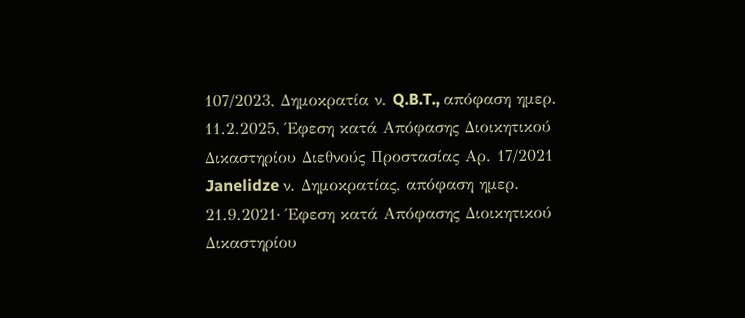107/2023, Δημοκρατία ν. Q.B.T., απόφαση ημερ. 11.2.2025, Έφεση κατά Απόφασης Διοικητικού Δικαστηρίου Διεθνούς Προστασίας Αρ. 17/2021 Janelidze ν. Δημοκρατίας, απόφαση ημερ. 21.9.2021· Έφεση κατά Απόφασης Διοικητικού Δικαστηρίου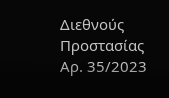Διεθνούς Προστασίας Αρ. 35/2023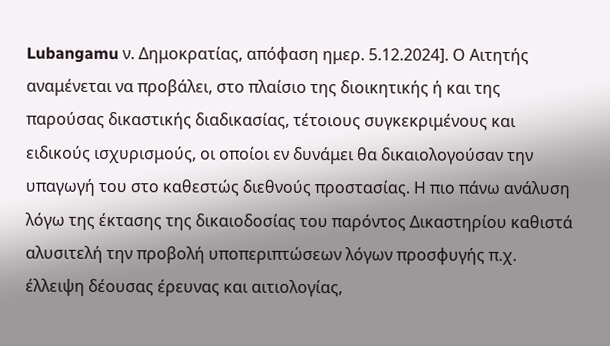Lubangamu ν. Δημοκρατίας, απόφαση ημερ. 5.12.2024]. Ο Αιτητής αναμένεται να προβάλει, στο πλαίσιο της διοικητικής ή και της παρούσας δικαστικής διαδικασίας, τέτοιους συγκεκριμένους και ειδικούς ισχυρισμούς, οι οποίοι εν δυνάμει θα δικαιολογούσαν την υπαγωγή του στο καθεστώς διεθνούς προστασίας. Η πιο πάνω ανάλυση λόγω της έκτασης της δικαιοδοσίας του παρόντος Δικαστηρίου καθιστά αλυσιτελή την προβολή υποπεριπτώσεων λόγων προσφυγής π.χ. έλλειψη δέουσας έρευνας και αιτιολογίας,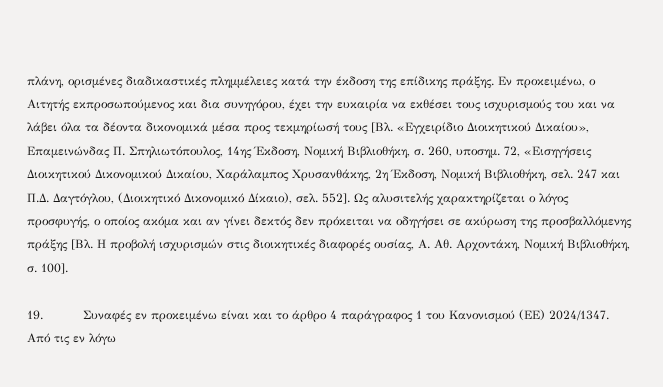πλάνη, ορισμένες διαδικαστικές πλημμέλειες κατά την έκδοση της επίδικης πράξης. Εν προκειμένω, ο Αιτητής εκπροσωπούμενος και δια συνηγόρου, έχει την ευκαιρία να εκθέσει τους ισχυρισμούς του και να λάβει όλα τα δέοντα δικονομικά μέσα προς τεκμηρίωσή τους [Βλ. «Εγχειρίδιο Διοικητικού Δικαίου», Επαμεινώνδας Π. Σπηλιωτόπουλος, 14ης Έκδοση, Νομική Βιβλιοθήκη, σ. 260, υποσημ. 72, «Εισηγήσεις Διοικητικού Δικονομικού Δικαίου, Χαράλαμπος Χρυσανθάκης, 2η Έκδοση, Νομική Βιβλιοθήκη, σελ. 247 και Π.Δ. Δαγτόγλου, (Διοικητικό Δικονομικό Δίκαιο), σελ. 552]. Ως αλυσιτελής χαρακτηρίζεται ο λόγος προσφυγής, ο οποίος ακόμα και αν γίνει δεκτός δεν πρόκειται να οδηγήσει σε ακύρωση της προσβαλλόμενης πράξης [Βλ. Η προβολή ισχυρισμών στις διοικητικές διαφορές ουσίας, Α. Αθ. Αρχοντάκη, Νομική Βιβλιοθήκη, σ. 100].

19.          Συναφές εν προκειμένω είναι και το άρθρο 4 παράγραφος 1 του Κανονισμού (ΕΕ) 2024/1347. Από τις εν λόγω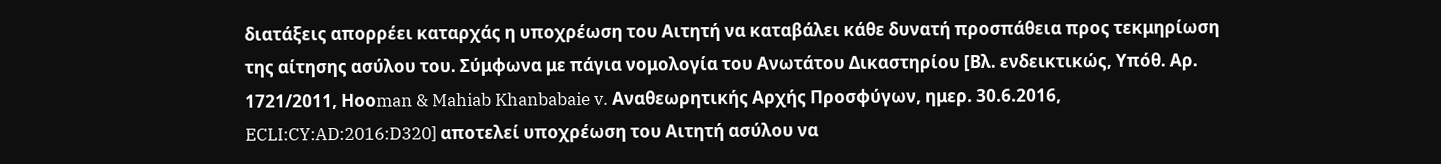διατάξεις απορρέει καταρχάς η υποχρέωση του Αιτητή να καταβάλει κάθε δυνατή προσπάθεια προς τεκμηρίωση της αίτησης ασύλου του. Σύμφωνα με πάγια νομολογία του Ανωτάτου Δικαστηρίου [Βλ. ενδεικτικώς, Υπόθ. Αρ. 1721/2011, Ηοοman & Mahiab Khanbabaie v. Aναθεωρητικής Αρχής Προσφύγων, ημερ. 30.6.2016, ECLI:CY:AD:2016:D320] αποτελεί υποχρέωση του Αιτητή ασύλου να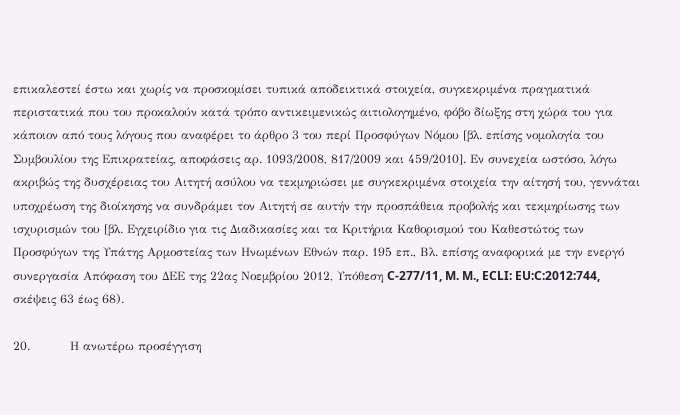επικαλεστεί έστω και χωρίς να προσκομίσει τυπικά αποδεικτικά στοιχεία, συγκεκριμένα πραγματικά περιστατικά που του προκαλούν κατά τρόπο αντικειμενικώς αιτιολογημένο, φόβο δίωξης στη χώρα του για κάποιον από τους λόγους που αναφέρει το άρθρο 3 του περί Προσφύγων Νόμου [βλ. επίσης νομολογία του Συμβουλίου της Επικρατείας, αποφάσεις αρ. 1093/2008, 817/2009 και 459/2010]. Εν συνεχεία ωστόσο, λόγω ακριβώς της δυσχέρειας του Αιτητή ασύλου να τεκμηριώσει με συγκεκριμένα στοιχεία την αίτησή του, γεννάται υποχρέωση της διοίκησης να συνδράμει τον Αιτητή σε αυτήν την προσπάθεια προβολής και τεκμηρίωσης των ισχυρισμών του [βλ. Εγχειρίδιο για τις Διαδικασίες και τα Κριτήρια Καθορισμού του Καθεστώτος των Προσφύγων της Υπάτης Αρμοστείας των Ηνωμένων Εθνών παρ. 195 επ., Βλ. επίσης αναφορικά με την ενεργό συνεργασία Απόφαση του ΔΕΕ της 22ας Νοεμβρίου 2012, Υπόθεση C‑277/11, M. M., ECLI: EU:C:2012:744, σκέψεις 63 έως 68).

20.          Η ανωτέρω προσέγγιση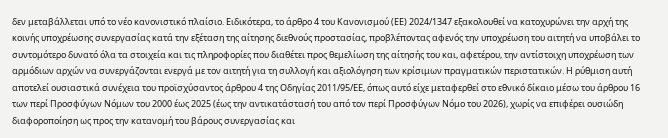δεν μεταβάλλεται υπό το νέο κανονιστικό πλαίσιο. Ειδικότερα, το άρθρο 4 του Κανονισμού (ΕΕ) 2024/1347 εξακολουθεί να κατοχυρώνει την αρχή της κοινής υποχρέωσης συνεργασίας κατά την εξέταση της αίτησης διεθνούς προστασίας, προβλέποντας αφενός την υποχρέωση του αιτητή να υποβάλει το συντομότερο δυνατό όλα τα στοιχεία και τις πληροφορίες που διαθέτει προς θεμελίωση της αίτησής του και, αφετέρου, την αντίστοιχη υποχρέωση των αρμόδιων αρχών να συνεργάζονται ενεργά με τον αιτητή για τη συλλογή και αξιολόγηση των κρίσιμων πραγματικών περιστατικών. Η ρύθμιση αυτή αποτελεί ουσιαστικά συνέχεια του προϊσχύσαντος άρθρου 4 της Οδηγίας 2011/95/ΕΕ, όπως αυτό είχε μεταφερθεί στο εθνικό δίκαιο μέσω του άρθρου 16 των περί Προσφύγων Νόμων του 2000 έως 2025 (έως την αντικατάστασή του από τον περί Προσφύγων Νόμο του 2026), χωρίς να επιφέρει ουσιώδη διαφοροποίηση ως προς την κατανομή του βάρους συνεργασίας και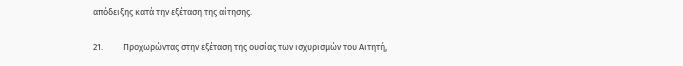απόδειξης κατά την εξέταση της αίτησης.

21.          Προχωρώντας στην εξέταση της ουσίας των ισχυρισμών του Αιτητή,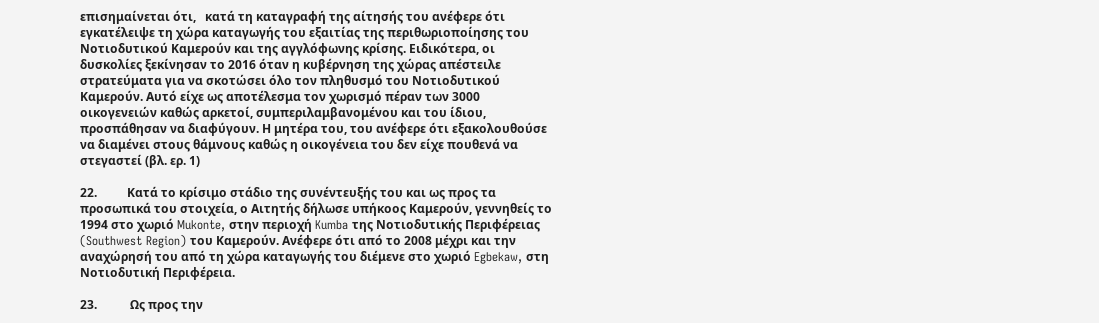επισημαίνεται ότι,   κατά τη καταγραφή της αίτησής του ανέφερε ότι εγκατέλειψε τη χώρα καταγωγής του εξαιτίας της περιθωριοποίησης του Νοτιοδυτικού Καμερούν και της αγγλόφωνης κρίσης. Ειδικότερα, οι δυσκολίες ξεκίνησαν το 2016 όταν η κυβέρνηση της χώρας απέστειλε στρατεύματα για να σκοτώσει όλο τον πληθυσμό του Νοτιοδυτικού Καμερούν. Αυτό είχε ως αποτέλεσμα τον χωρισμό πέραν των 3000 οικογενειών καθώς αρκετοί, συμπεριλαμβανομένου και του ίδιου, προσπάθησαν να διαφύγουν. Η μητέρα του, του ανέφερε ότι εξακολουθούσε να διαμένει στους θάμνους καθώς η οικογένεια του δεν είχε πουθενά να στεγαστεί (βλ. ερ. 1)

22.          Κατά το κρίσιμο στάδιο της συνέντευξής του και ως προς τα προσωπικά του στοιχεία, ο Αιτητής δήλωσε υπήκοος Καμερούν, γεννηθείς το 1994 στο χωριό Mukonte, στην περιοχή Kumba της Νοτιοδυτικής Περιφέρειας (Southwest Region) του Καμερούν. Ανέφερε ότι από το 2008 μέχρι και την αναχώρησή του από τη χώρα καταγωγής του διέμενε στο χωριό Egbekaw, στη Νοτιοδυτική Περιφέρεια.

23.           Ως προς την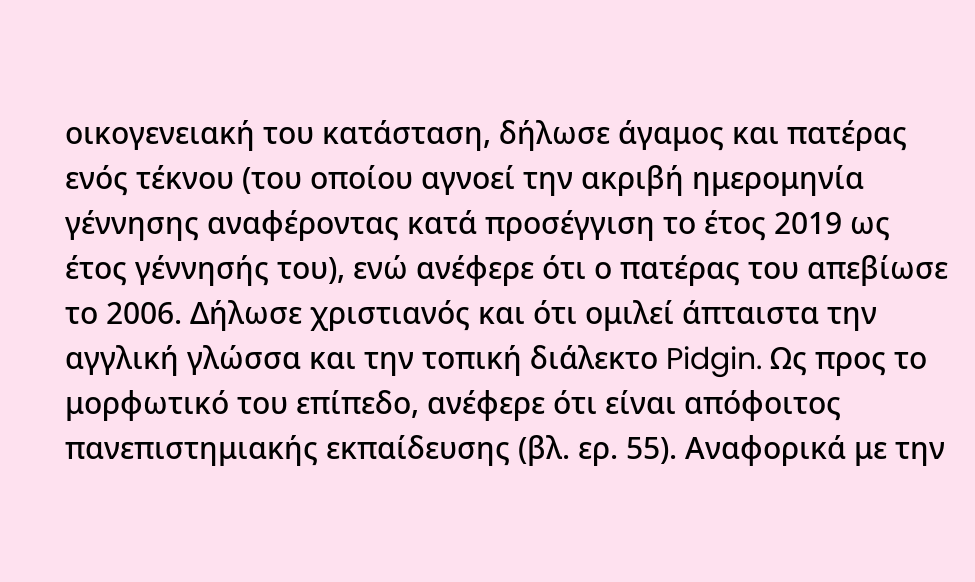οικογενειακή του κατάσταση, δήλωσε άγαμος και πατέρας ενός τέκνου (του οποίου αγνοεί την ακριβή ημερομηνία γέννησης αναφέροντας κατά προσέγγιση το έτος 2019 ως έτος γέννησής του), ενώ ανέφερε ότι ο πατέρας του απεβίωσε το 2006. Δήλωσε χριστιανός και ότι ομιλεί άπταιστα την αγγλική γλώσσα και την τοπική διάλεκτο Pidgin. Ως προς το μορφωτικό του επίπεδο, ανέφερε ότι είναι απόφοιτος πανεπιστημιακής εκπαίδευσης (βλ. ερ. 55). Αναφορικά με την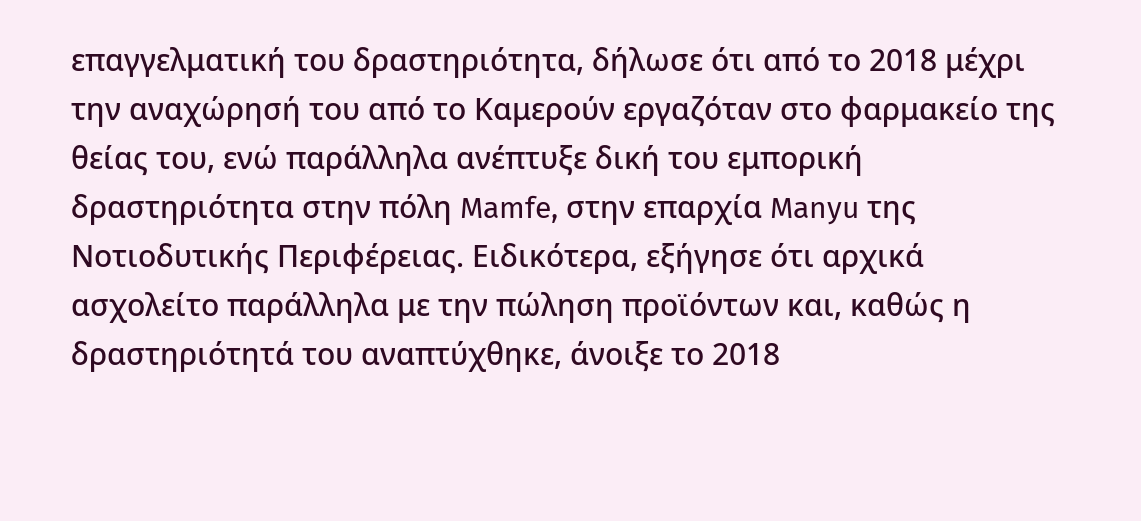επαγγελματική του δραστηριότητα, δήλωσε ότι από το 2018 μέχρι την αναχώρησή του από το Καμερούν εργαζόταν στο φαρμακείο της θείας του, ενώ παράλληλα ανέπτυξε δική του εμπορική δραστηριότητα στην πόλη Mamfe, στην επαρχία Manyu της Νοτιοδυτικής Περιφέρειας. Ειδικότερα, εξήγησε ότι αρχικά ασχολείτο παράλληλα με την πώληση προϊόντων και, καθώς η δραστηριότητά του αναπτύχθηκε, άνοιξε το 2018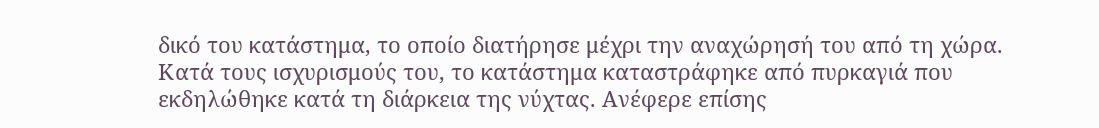δικό του κατάστημα, το οποίο διατήρησε μέχρι την αναχώρησή του από τη χώρα. Κατά τους ισχυρισμούς του, το κατάστημα καταστράφηκε από πυρκαγιά που εκδηλώθηκε κατά τη διάρκεια της νύχτας. Ανέφερε επίσης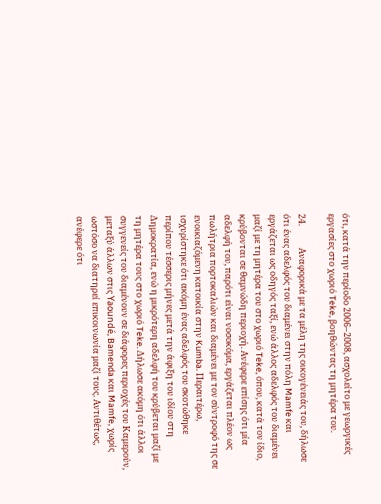ότι, κατά την περίοδο 2006–2008, ασχολείτο με γεωργικές εργασίες στο χωριό Teke, βοηθώντας τη μητέρα του.

24.           Αναφορικά με τα μέλη της οικογένειάς του, δήλωσε ότι ένας αδελφός του διαμένει στην πόλη Mamfe και εργάζεται ως οδηγός ταξί, ενώ άλλος αδελφός του διαμένει μαζί με τη μητέρα του στο χωριό Teke, όπου, κατά τον ίδιο, κρύβονται σε θαμνώδη περιοχή. Ανέφερε επίσης ότι μία αδελφή του, παρότι είναι νοσοκόμα, εργάζεται πλέον ως πωλήτρια πορτοκαλιών και διαμένει με τον σύντροφό της σε ενοικιαζόμενη κατοικία στην Kumba. Περαιτέρω, ισχυρίστηκε ότι ακόμη ένας αδελφός του σκοτώθηκε περίπου τέσσερις μήνες μετά την άφιξη του ιδίου στη Δημοκρατία, ενώ η μικρότερη αδελφή του κρύβεται μαζί με τη μητέρα τους στο χωριό Teke. Δήλωσε ακόμη ότι άλλοι συγγενείς του διαμένουν σε διάφορες περιοχές του Καμερούν, μεταξύ άλλων στις Yaoundé, Bamenda και Mamfe, χωρίς ωστόσο να διατηρεί επικοινωνία μαζί τους. Αντιθέτως, ανέφερε ότι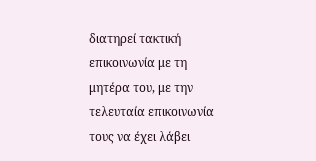διατηρεί τακτική επικοινωνία με τη μητέρα του, με την τελευταία επικοινωνία τους να έχει λάβει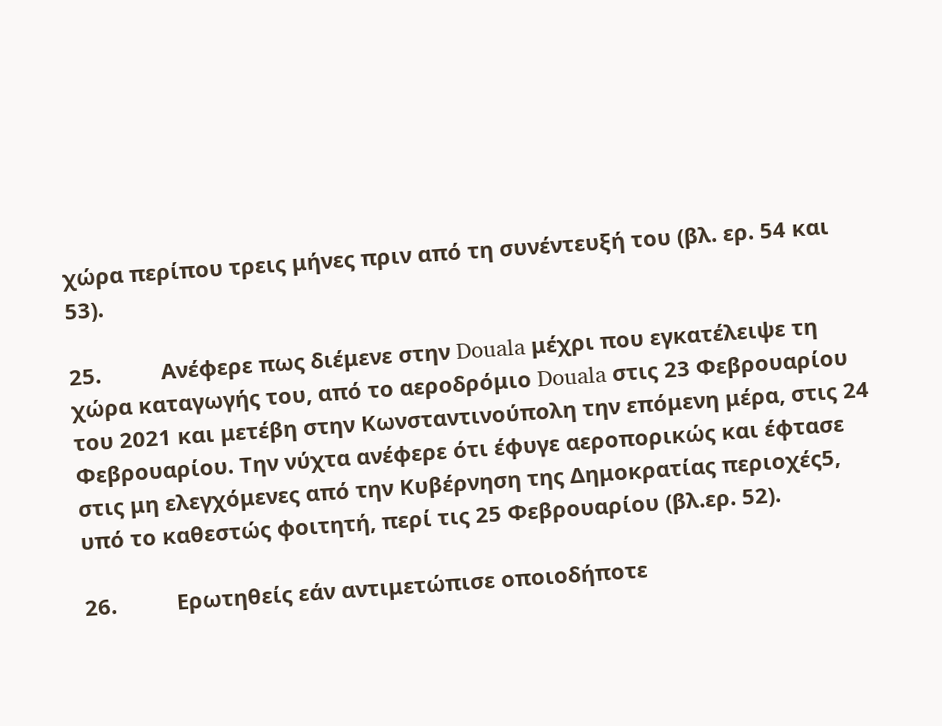χώρα περίπου τρεις μήνες πριν από τη συνέντευξή του (βλ. ερ. 54 και 53).

25.          Ανέφερε πως διέμενε στην Douala μέχρι που εγκατέλειψε τη χώρα καταγωγής του, από το αεροδρόμιο Douala στις 23 Φεβρουαρίου του 2021 και μετέβη στην Κωνσταντινούπολη την επόμενη μέρα, στις 24 Φεβρουαρίου. Την νύχτα ανέφερε ότι έφυγε αεροπορικώς και έφτασε στις μη ελεγχόμενες από την Κυβέρνηση της Δημοκρατίας περιοχές5, υπό το καθεστώς φοιτητή, περί τις 25 Φεβρουαρίου (βλ.ερ. 52).

26.          Ερωτηθείς εάν αντιμετώπισε οποιοδήποτε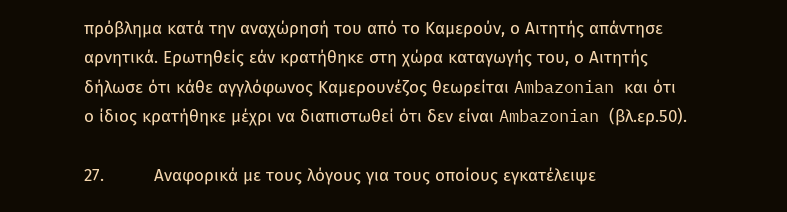πρόβλημα κατά την αναχώρησή του από το Καμερούν, ο Αιτητής απάντησε αρνητικά. Ερωτηθείς εάν κρατήθηκε στη χώρα καταγωγής του, ο Αιτητής δήλωσε ότι κάθε αγγλόφωνος Καμερουνέζος θεωρείται Ambazonian και ότι ο ίδιος κρατήθηκε μέχρι να διαπιστωθεί ότι δεν είναι Ambazonian (βλ.ερ.50).

27.          Αναφορικά με τους λόγους για τους οποίους εγκατέλειψε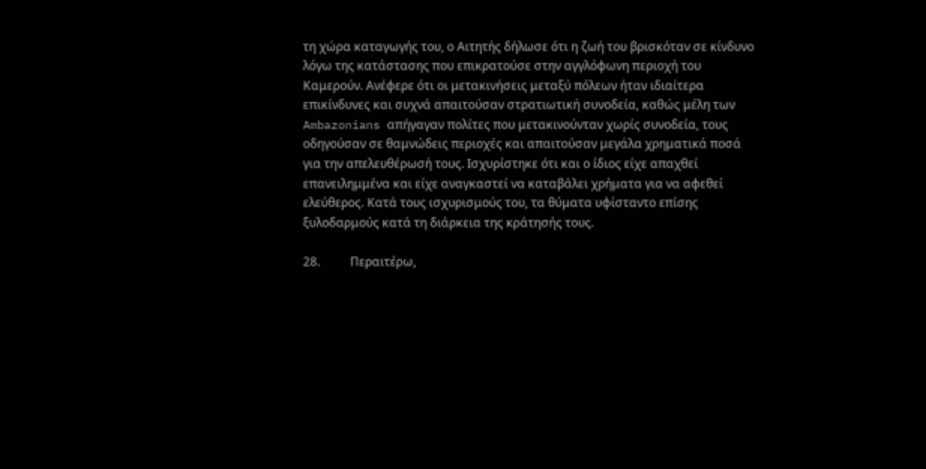τη χώρα καταγωγής του, ο Αιτητής δήλωσε ότι η ζωή του βρισκόταν σε κίνδυνο λόγω της κατάστασης που επικρατούσε στην αγγλόφωνη περιοχή του Καμερούν. Ανέφερε ότι οι μετακινήσεις μεταξύ πόλεων ήταν ιδιαίτερα επικίνδυνες και συχνά απαιτούσαν στρατιωτική συνοδεία, καθώς μέλη των Ambazonians απήγαγαν πολίτες που μετακινούνταν χωρίς συνοδεία, τους οδηγούσαν σε θαμνώδεις περιοχές και απαιτούσαν μεγάλα χρηματικά ποσά για την απελευθέρωσή τους. Ισχυρίστηκε ότι και ο ίδιος είχε απαχθεί επανειλημμένα και είχε αναγκαστεί να καταβάλει χρήματα για να αφεθεί ελεύθερος. Κατά τους ισχυρισμούς του, τα θύματα υφίσταντο επίσης ξυλοδαρμούς κατά τη διάρκεια της κράτησής τους.

28.          Περαιτέρω,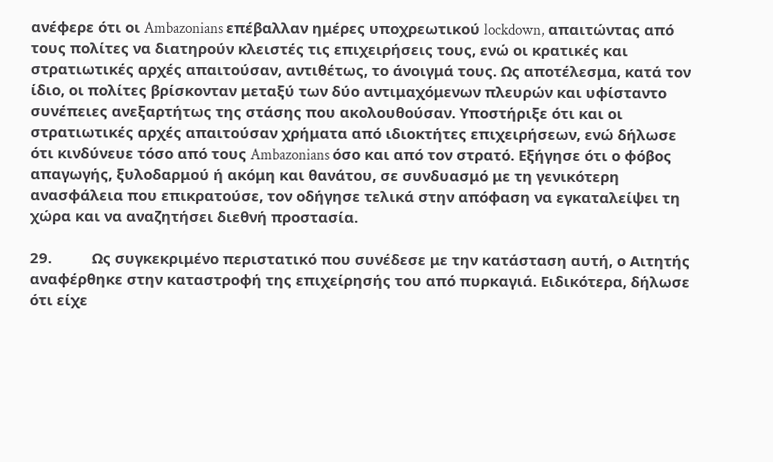ανέφερε ότι οι Ambazonians επέβαλλαν ημέρες υποχρεωτικού lockdown, απαιτώντας από τους πολίτες να διατηρούν κλειστές τις επιχειρήσεις τους, ενώ οι κρατικές και στρατιωτικές αρχές απαιτούσαν, αντιθέτως, το άνοιγμά τους. Ως αποτέλεσμα, κατά τον ίδιο, οι πολίτες βρίσκονταν μεταξύ των δύο αντιμαχόμενων πλευρών και υφίσταντο συνέπειες ανεξαρτήτως της στάσης που ακολουθούσαν. Υποστήριξε ότι και οι στρατιωτικές αρχές απαιτούσαν χρήματα από ιδιοκτήτες επιχειρήσεων, ενώ δήλωσε ότι κινδύνευε τόσο από τους Ambazonians όσο και από τον στρατό. Εξήγησε ότι ο φόβος απαγωγής, ξυλοδαρμού ή ακόμη και θανάτου, σε συνδυασμό με τη γενικότερη ανασφάλεια που επικρατούσε, τον οδήγησε τελικά στην απόφαση να εγκαταλείψει τη χώρα και να αναζητήσει διεθνή προστασία.

29.          Ως συγκεκριμένο περιστατικό που συνέδεσε με την κατάσταση αυτή, ο Αιτητής αναφέρθηκε στην καταστροφή της επιχείρησής του από πυρκαγιά. Ειδικότερα, δήλωσε ότι είχε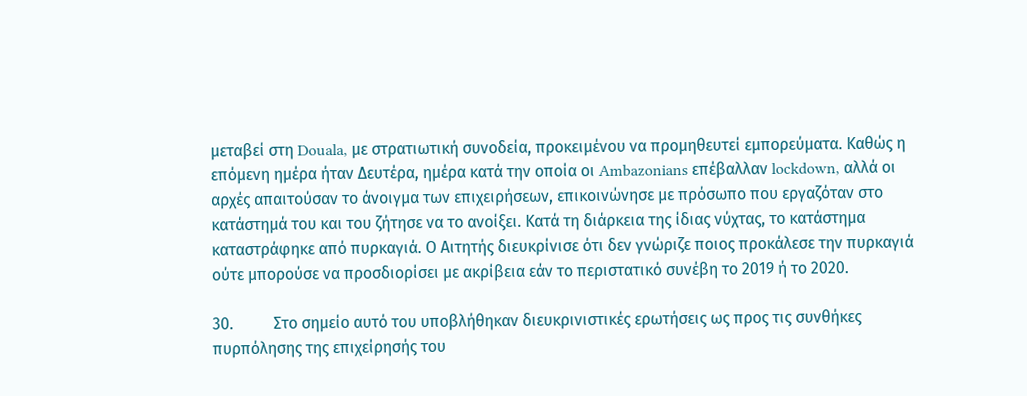μεταβεί στη Douala, με στρατιωτική συνοδεία, προκειμένου να προμηθευτεί εμπορεύματα. Καθώς η επόμενη ημέρα ήταν Δευτέρα, ημέρα κατά την οποία οι Ambazonians επέβαλλαν lockdown, αλλά οι αρχές απαιτούσαν το άνοιγμα των επιχειρήσεων, επικοινώνησε με πρόσωπο που εργαζόταν στο κατάστημά του και του ζήτησε να το ανοίξει. Κατά τη διάρκεια της ίδιας νύχτας, το κατάστημα καταστράφηκε από πυρκαγιά. Ο Αιτητής διευκρίνισε ότι δεν γνώριζε ποιος προκάλεσε την πυρκαγιά ούτε μπορούσε να προσδιορίσει με ακρίβεια εάν το περιστατικό συνέβη το 2019 ή το 2020.

30.          Στο σημείο αυτό του υποβλήθηκαν διευκρινιστικές ερωτήσεις ως προς τις συνθήκες πυρπόλησης της επιχείρησής του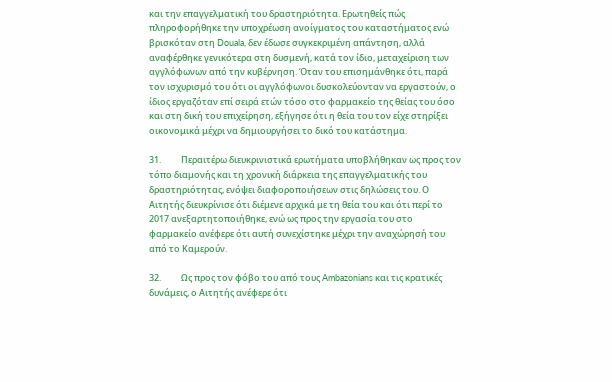και την επαγγελματική του δραστηριότητα. Ερωτηθείς πώς πληροφορήθηκε την υποχρέωση ανοίγματος του καταστήματος ενώ βρισκόταν στη Douala, δεν έδωσε συγκεκριμένη απάντηση, αλλά αναφέρθηκε γενικότερα στη δυσμενή, κατά τον ίδιο, μεταχείριση των αγγλόφωνων από την κυβέρνηση. Όταν του επισημάνθηκε ότι, παρά τον ισχυρισμό του ότι οι αγγλόφωνοι δυσκολεύονταν να εργαστούν, ο ίδιος εργαζόταν επί σειρά ετών τόσο στο φαρμακείο της θείας του όσο και στη δική του επιχείρηση, εξήγησε ότι η θεία του τον είχε στηρίξει οικονομικά μέχρι να δημιουργήσει το δικό του κατάστημα.

31.          Περαιτέρω διευκρινιστικά ερωτήματα υποβλήθηκαν ως προς τον τόπο διαμονής και τη χρονική διάρκεια της επαγγελματικής του δραστηριότητας, ενόψει διαφοροποιήσεων στις δηλώσεις του. Ο Αιτητής διευκρίνισε ότι διέμενε αρχικά με τη θεία του και ότι περί το 2017 ανεξαρτητοποιήθηκε, ενώ ως προς την εργασία του στο φαρμακείο ανέφερε ότι αυτή συνεχίστηκε μέχρι την αναχώρησή του από το Καμερούν.

32.          Ως προς τον φόβο του από τους Ambazonians και τις κρατικές δυνάμεις, ο Αιτητής ανέφερε ότι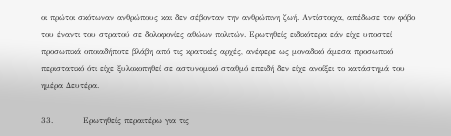οι πρώτοι σκότωναν ανθρώπους και δεν σέβονταν την ανθρώπινη ζωή. Αντίστοιχα, απέδωσε τον φόβο του έναντι του στρατού σε δολοφονίες αθώων πολιτών. Ερωτηθείς ειδικότερα εάν είχε υποστεί προσωπικά οποιαδήποτε βλάβη από τις κρατικές αρχές, ανέφερε ως μοναδικό άμεσα προσωπικό περιστατικό ότι είχε ξυλοκοπηθεί σε αστυνομικό σταθμό επειδή δεν είχε ανοίξει το κατάστημά του ημέρα Δευτέρα.

33.          Ερωτηθείς περαιτέρω για τις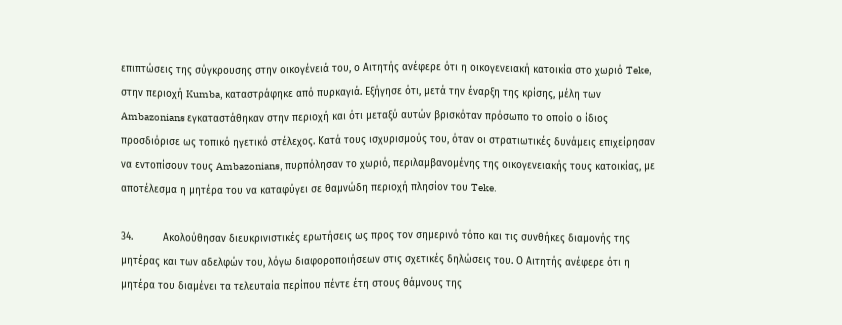επιπτώσεις της σύγκρουσης στην οικογένειά του, ο Αιτητής ανέφερε ότι η οικογενειακή κατοικία στο χωριό Teke, στην περιοχή Kumba, καταστράφηκε από πυρκαγιά. Εξήγησε ότι, μετά την έναρξη της κρίσης, μέλη των Ambazonians εγκαταστάθηκαν στην περιοχή και ότι μεταξύ αυτών βρισκόταν πρόσωπο το οποίο ο ίδιος προσδιόρισε ως τοπικό ηγετικό στέλεχος. Κατά τους ισχυρισμούς του, όταν οι στρατιωτικές δυνάμεις επιχείρησαν να εντοπίσουν τους Ambazonians, πυρπόλησαν το χωριό, περιλαμβανομένης της οικογενειακής τους κατοικίας, με αποτέλεσμα η μητέρα του να καταφύγει σε θαμνώδη περιοχή πλησίον του Teke.

34.          Ακολούθησαν διευκρινιστικές ερωτήσεις ως προς τον σημερινό τόπο και τις συνθήκες διαμονής της μητέρας και των αδελφών του, λόγω διαφοροποιήσεων στις σχετικές δηλώσεις του. Ο Αιτητής ανέφερε ότι η μητέρα του διαμένει τα τελευταία περίπου πέντε έτη στους θάμνους της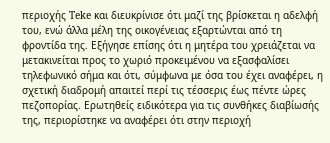περιοχής Teke και διευκρίνισε ότι μαζί της βρίσκεται η αδελφή του, ενώ άλλα μέλη της οικογένειας εξαρτώνται από τη φροντίδα της. Εξήγησε επίσης ότι η μητέρα του χρειάζεται να μετακινείται προς το χωριό προκειμένου να εξασφαλίσει τηλεφωνικό σήμα και ότι, σύμφωνα με όσα του έχει αναφέρει, η σχετική διαδρομή απαιτεί περί τις τέσσερις έως πέντε ώρες πεζοπορίας. Ερωτηθείς ειδικότερα για τις συνθήκες διαβίωσής της, περιορίστηκε να αναφέρει ότι στην περιοχή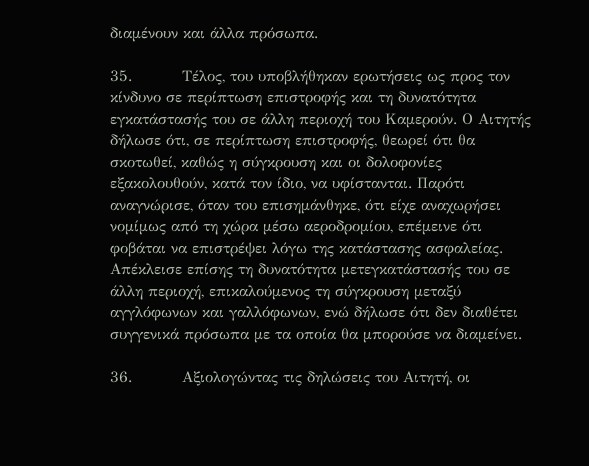διαμένουν και άλλα πρόσωπα.

35.          Τέλος, του υποβλήθηκαν ερωτήσεις ως προς τον κίνδυνο σε περίπτωση επιστροφής και τη δυνατότητα εγκατάστασής του σε άλλη περιοχή του Καμερούν. Ο Αιτητής δήλωσε ότι, σε περίπτωση επιστροφής, θεωρεί ότι θα σκοτωθεί, καθώς η σύγκρουση και οι δολοφονίες εξακολουθούν, κατά τον ίδιο, να υφίστανται. Παρότι αναγνώρισε, όταν του επισημάνθηκε, ότι είχε αναχωρήσει νομίμως από τη χώρα μέσω αεροδρομίου, επέμεινε ότι φοβάται να επιστρέψει λόγω της κατάστασης ασφαλείας. Απέκλεισε επίσης τη δυνατότητα μετεγκατάστασής του σε άλλη περιοχή, επικαλούμενος τη σύγκρουση μεταξύ αγγλόφωνων και γαλλόφωνων, ενώ δήλωσε ότι δεν διαθέτει συγγενικά πρόσωπα με τα οποία θα μπορούσε να διαμείνει.

36.          Αξιολογώντας τις δηλώσεις του Αιτητή, οι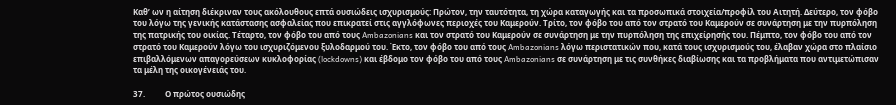Καθ’ ων η αίτηση διέκριναν τους ακόλουθους επτά ουσιώδεις ισχυρισμούς: Πρώτον, την ταυτότητα, τη χώρα καταγωγής και τα προσωπικά στοιχεία/προφίλ του Αιτητή. Δεύτερο, τον φόβο του λόγω της γενικής κατάστασης ασφαλείας που επικρατεί στις αγγλόφωνες περιοχές του Καμερούν. Τρίτο, τον φόβο του από τον στρατό του Καμερούν σε συνάρτηση με την πυρπόληση της πατρικής του οικίας. Τέταρτο, τον φόβο του από τους Ambazonians και τον στρατό του Καμερούν σε συνάρτηση με την πυρπόληση της επιχείρησής του. Πέμπτο, τον φόβο του από τον στρατό του Καμερούν λόγω του ισχυριζόμενου ξυλοδαρμού του. Έκτο, τον φόβο του από τους Ambazonians λόγω περιστατικών που, κατά τους ισχυρισμούς του, έλαβαν χώρα στο πλαίσιο επιβαλλόμενων απαγορεύσεων κυκλοφορίας (lockdowns) και έβδομο τον φόβο του από τους Ambazonians σε συνάρτηση με τις συνθήκες διαβίωσης και τα προβλήματα που αντιμετώπισαν τα μέλη της οικογένειάς του.

37.          Ο πρώτος ουσιώδης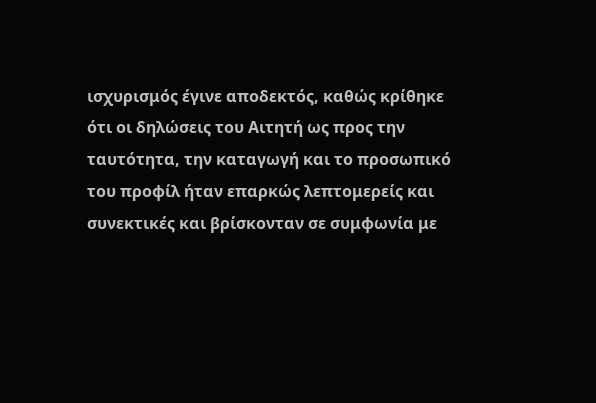ισχυρισμός έγινε αποδεκτός, καθώς κρίθηκε ότι οι δηλώσεις του Αιτητή ως προς την ταυτότητα, την καταγωγή και το προσωπικό του προφίλ ήταν επαρκώς λεπτομερείς και συνεκτικές και βρίσκονταν σε συμφωνία με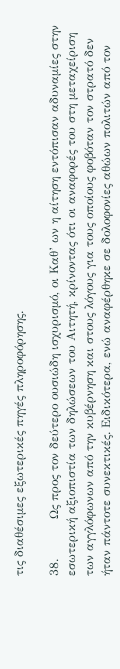τις διαθέσιμες εξωτερικές πηγές πληροφόρησης.

38.          Ως προς τον δεύτερο ουσιώδη ισχυρισμό, οι Καθ’ ων η αίτηση εντόπισαν αδυναμίες στην εσωτερική αξιοπιστία των δηλώσεων του Αιτητή, κρίνοντας ότι οι αναφορές του στη μεταχείριση των αγγλόφωνων από την κυβέρνηση και στους λόγους για τους οποίους φοβόταν τον στρατό δεν ήταν πάντοτε συνεκτικές. Ειδικότερα, ενώ αναφέρθηκε σε δολοφονίες αθώων πολιτών από τον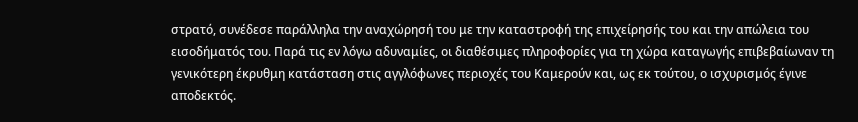στρατό, συνέδεσε παράλληλα την αναχώρησή του με την καταστροφή της επιχείρησής του και την απώλεια του εισοδήματός του. Παρά τις εν λόγω αδυναμίες, οι διαθέσιμες πληροφορίες για τη χώρα καταγωγής επιβεβαίωναν τη γενικότερη έκρυθμη κατάσταση στις αγγλόφωνες περιοχές του Καμερούν και, ως εκ τούτου, ο ισχυρισμός έγινε αποδεκτός.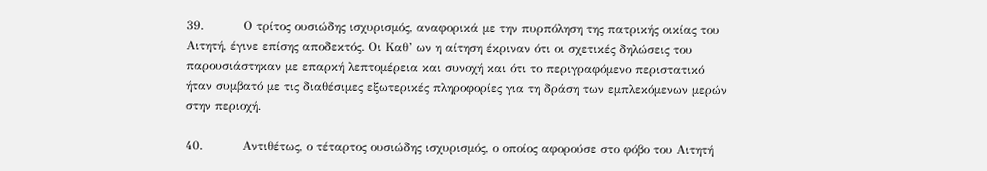39.          Ο τρίτος ουσιώδης ισχυρισμός, αναφορικά με την πυρπόληση της πατρικής οικίας του Αιτητή, έγινε επίσης αποδεκτός. Οι Καθ’ ων η αίτηση έκριναν ότι οι σχετικές δηλώσεις του παρουσιάστηκαν με επαρκή λεπτομέρεια και συνοχή και ότι το περιγραφόμενο περιστατικό ήταν συμβατό με τις διαθέσιμες εξωτερικές πληροφορίες για τη δράση των εμπλεκόμενων μερών στην περιοχή.

40.          Αντιθέτως, ο τέταρτος ουσιώδης ισχυρισμός, ο οποίος αφορούσε στο φόβο του Αιτητή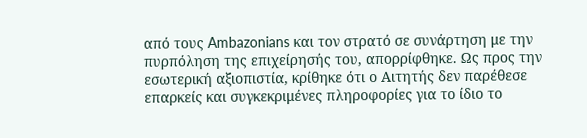από τους Ambazonians και τον στρατό σε συνάρτηση με την πυρπόληση της επιχείρησής του, απορρίφθηκε. Ως προς την εσωτερική αξιοπιστία, κρίθηκε ότι ο Αιτητής δεν παρέθεσε επαρκείς και συγκεκριμένες πληροφορίες για το ίδιο το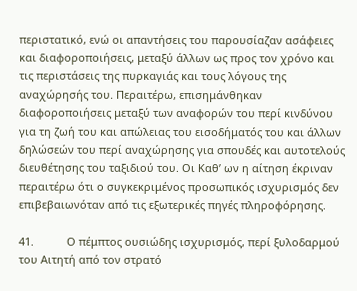περιστατικό, ενώ οι απαντήσεις του παρουσίαζαν ασάφειες και διαφοροποιήσεις, μεταξύ άλλων ως προς τον χρόνο και τις περιστάσεις της πυρκαγιάς και τους λόγους της αναχώρησής του. Περαιτέρω, επισημάνθηκαν διαφοροποιήσεις μεταξύ των αναφορών του περί κινδύνου για τη ζωή του και απώλειας του εισοδήματός του και άλλων δηλώσεών του περί αναχώρησης για σπουδές και αυτοτελούς διευθέτησης του ταξιδιού του. Οι Καθ’ ων η αίτηση έκριναν περαιτέρω ότι ο συγκεκριμένος προσωπικός ισχυρισμός δεν επιβεβαιωνόταν από τις εξωτερικές πηγές πληροφόρησης.

41.           Ο πέμπτος ουσιώδης ισχυρισμός, περί ξυλοδαρμού του Αιτητή από τον στρατό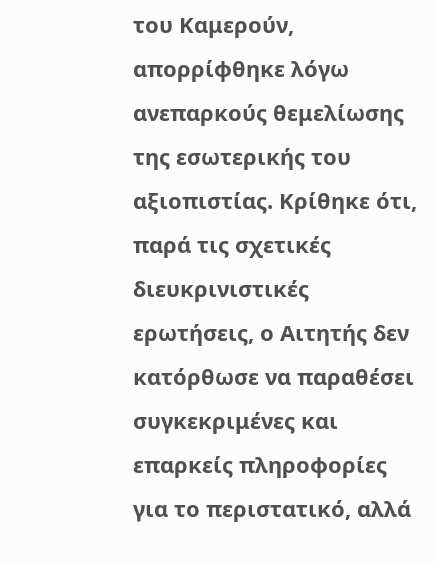του Καμερούν, απορρίφθηκε λόγω ανεπαρκούς θεμελίωσης της εσωτερικής του αξιοπιστίας. Κρίθηκε ότι, παρά τις σχετικές διευκρινιστικές ερωτήσεις, ο Αιτητής δεν κατόρθωσε να παραθέσει συγκεκριμένες και επαρκείς πληροφορίες για το περιστατικό, αλλά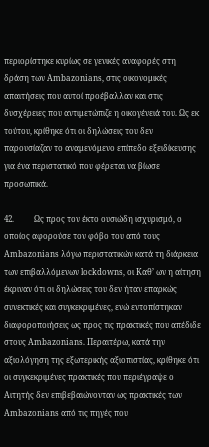περιορίστηκε κυρίως σε γενικές αναφορές στη δράση των Ambazonians, στις οικονομικές απαιτήσεις που αυτοί προέβαλλαν και στις δυσχέρειες που αντιμετώπιζε η οικογένειά του. Ως εκ τούτου, κρίθηκε ότι οι δηλώσεις του δεν παρουσίαζαν το αναμενόμενο επίπεδο εξειδίκευσης για ένα περιστατικό που φέρεται να βίωσε προσωπικά.

42.          Ως προς τον έκτο ουσιώδη ισχυρισμό, ο οποίος αφορούσε τον φόβο του από τους Ambazonians λόγω περιστατικών κατά τη διάρκεια των επιβαλλόμενων lockdowns, οι Καθ’ ων η αίτηση έκριναν ότι οι δηλώσεις του δεν ήταν επαρκώς συνεκτικές και συγκεκριμένες, ενώ εντοπίστηκαν διαφοροποιήσεις ως προς τις πρακτικές που απέδιδε στους Ambazonians. Περαιτέρω, κατά την αξιολόγηση της εξωτερικής αξιοπιστίας, κρίθηκε ότι οι συγκεκριμένες πρακτικές που περιέγραψε ο Αιτητής δεν επιβεβαιώνονταν ως πρακτικές των Ambazonians από τις πηγές που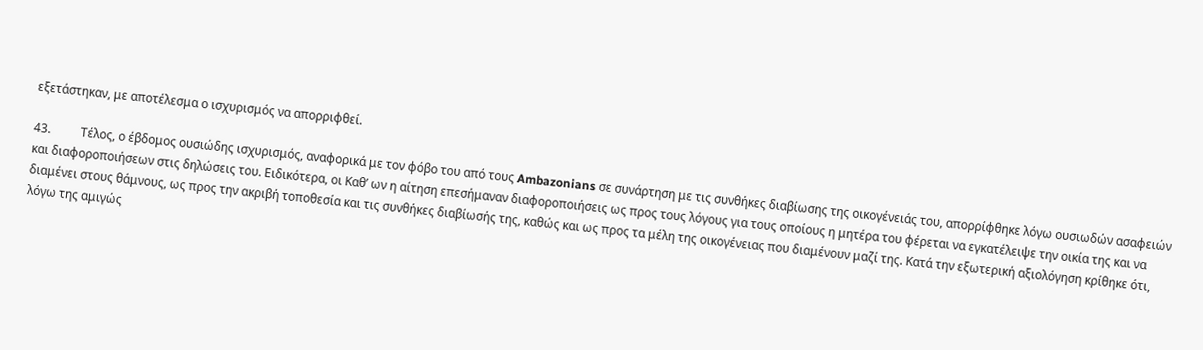εξετάστηκαν, με αποτέλεσμα ο ισχυρισμός να απορριφθεί.

43.          Τέλος, ο έβδομος ουσιώδης ισχυρισμός, αναφορικά με τον φόβο του από τους Ambazonians σε συνάρτηση με τις συνθήκες διαβίωσης της οικογένειάς του, απορρίφθηκε λόγω ουσιωδών ασαφειών και διαφοροποιήσεων στις δηλώσεις του. Ειδικότερα, οι Καθ’ ων η αίτηση επεσήμαναν διαφοροποιήσεις ως προς τους λόγους για τους οποίους η μητέρα του φέρεται να εγκατέλειψε την οικία της και να διαμένει στους θάμνους, ως προς την ακριβή τοποθεσία και τις συνθήκες διαβίωσής της, καθώς και ως προς τα μέλη της οικογένειας που διαμένουν μαζί της. Κατά την εξωτερική αξιολόγηση κρίθηκε ότι, λόγω της αμιγώς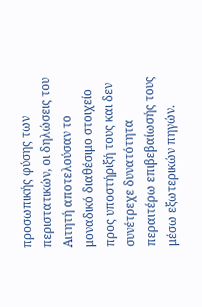προσωπικής φύσης των περιστατικών, οι δηλώσεις του Αιτητή αποτελούσαν το μοναδικό διαθέσιμο στοιχείο προς υποστήριξή τους και δεν συνέτρεχε δυνατότητα περαιτέρω επιβεβαίωσής τους μέσω εξωτερικών πηγών.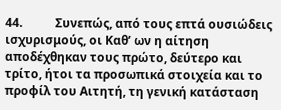44.           Συνεπώς, από τους επτά ουσιώδεις ισχυρισμούς, οι Καθ’ ων η αίτηση αποδέχθηκαν τους πρώτο, δεύτερο και τρίτο, ήτοι τα προσωπικά στοιχεία και το προφίλ του Αιτητή, τη γενική κατάσταση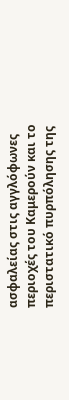ασφαλείας στις αγγλόφωνες περιοχές του Καμερούν και το περιστατικό πυρπόλησης της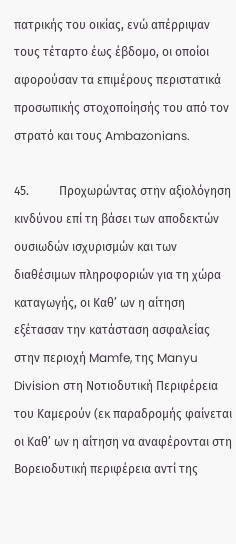πατρικής του οικίας, ενώ απέρριψαν τους τέταρτο έως έβδομο, οι οποίοι αφορούσαν τα επιμέρους περιστατικά προσωπικής στοχοποίησής του από τον στρατό και τους Ambazonians.

45.          Προχωρώντας στην αξιολόγηση κινδύνου επί τη βάσει των αποδεκτών ουσιωδών ισχυρισμών και των διαθέσιμων πληροφοριών για τη χώρα καταγωγής, οι Καθ’ ων η αίτηση εξέτασαν την κατάσταση ασφαλείας στην περιοχή Mamfe, της Manyu Division στη Νοτιοδυτική Περιφέρεια του Καμερούν (εκ παραδρομής φαίνεται οι Καθ’ ων η αίτηση να αναφέρονται στη Βορειοδυτική περιφέρεια αντί της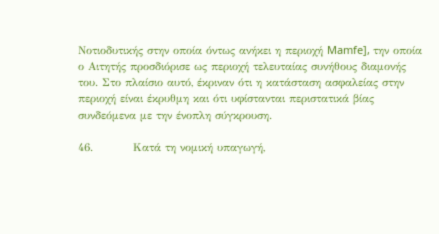Νοτιοδυτικής στην οποία όντως ανήκει η περιοχή Mamfe], την οποία ο Αιτητής προσδιόρισε ως περιοχή τελευταίας συνήθους διαμονής του. Στο πλαίσιο αυτό, έκριναν ότι η κατάσταση ασφαλείας στην περιοχή είναι έκρυθμη και ότι υφίστανται περιστατικά βίας συνδεόμενα με την ένοπλη σύγκρουση.

46.          Κατά τη νομική υπαγωγή,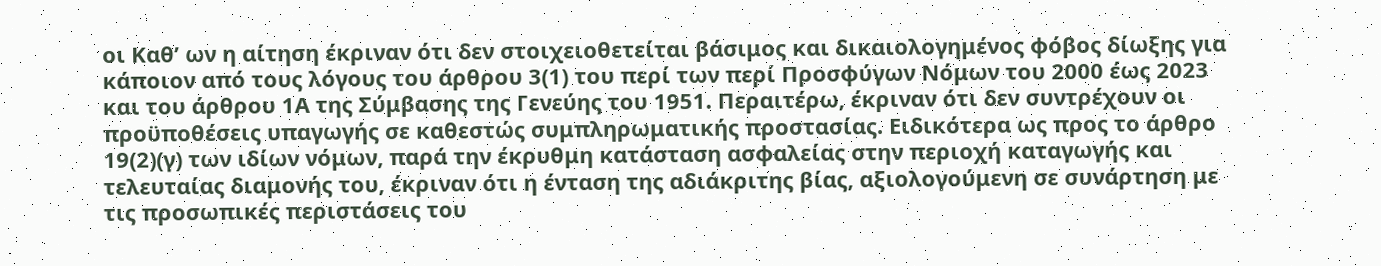οι Καθ’ ων η αίτηση έκριναν ότι δεν στοιχειοθετείται βάσιμος και δικαιολογημένος φόβος δίωξης για κάποιον από τους λόγους του άρθρου 3(1) του περί των περί Προσφύγων Νόμων του 2000 έως 2023 και του άρθρου 1Α της Σύμβασης της Γενεύης του 1951. Περαιτέρω, έκριναν ότι δεν συντρέχουν οι προϋποθέσεις υπαγωγής σε καθεστώς συμπληρωματικής προστασίας. Ειδικότερα ως προς το άρθρο 19(2)(γ) των ιδίων νόμων, παρά την έκρυθμη κατάσταση ασφαλείας στην περιοχή καταγωγής και τελευταίας διαμονής του, έκριναν ότι η ένταση της αδιάκριτης βίας, αξιολογούμενη σε συνάρτηση με τις προσωπικές περιστάσεις του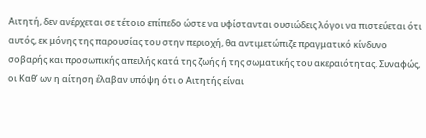Αιτητή, δεν ανέρχεται σε τέτοιο επίπεδο ώστε να υφίστανται ουσιώδεις λόγοι να πιστεύεται ότι αυτός, εκ μόνης της παρουσίας του στην περιοχή, θα αντιμετώπιζε πραγματικό κίνδυνο σοβαρής και προσωπικής απειλής κατά της ζωής ή της σωματικής του ακεραιότητας. Συναφώς, οι Καθ’ ων η αίτηση έλαβαν υπόψη ότι ο Αιτητής είναι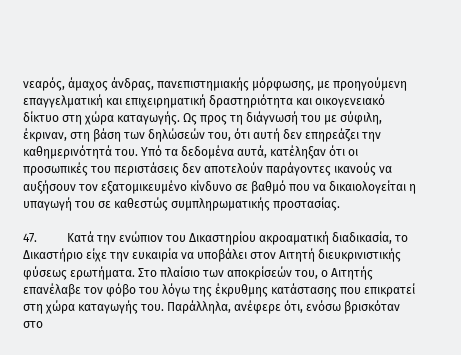νεαρός, άμαχος άνδρας, πανεπιστημιακής μόρφωσης, με προηγούμενη επαγγελματική και επιχειρηματική δραστηριότητα και οικογενειακό δίκτυο στη χώρα καταγωγής. Ως προς τη διάγνωσή του με σύφιλη, έκριναν, στη βάση των δηλώσεών του, ότι αυτή δεν επηρεάζει την καθημερινότητά του. Υπό τα δεδομένα αυτά, κατέληξαν ότι οι προσωπικές του περιστάσεις δεν αποτελούν παράγοντες ικανούς να αυξήσουν τον εξατομικευμένο κίνδυνο σε βαθμό που να δικαιολογείται η υπαγωγή του σε καθεστώς συμπληρωματικής προστασίας.

47.          Κατά την ενώπιον του Δικαστηρίου ακροαματική διαδικασία, το Δικαστήριο είχε την ευκαιρία να υποβάλει στον Αιτητή διευκρινιστικής φύσεως ερωτήματα. Στο πλαίσιο των αποκρίσεών του, ο Αιτητής επανέλαβε τον φόβο του λόγω της έκρυθμης κατάστασης που επικρατεί στη χώρα καταγωγής του. Παράλληλα, ανέφερε ότι, ενόσω βρισκόταν στο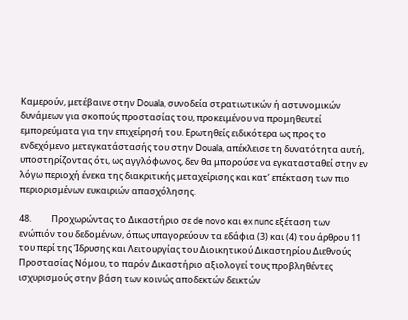Καμερούν, μετέβαινε στην Douala, συνοδεία στρατιωτικών ή αστυνομικών δυνάμεων για σκοπούς προστασίας του, προκειμένου να προμηθευτεί εμπορεύματα για την επιχείρησή του. Ερωτηθείς ειδικότερα ως προς το ενδεχόμενο μετεγκατάστασής του στην Douala, απέκλεισε τη δυνατότητα αυτή, υποστηρίζοντας ότι, ως αγγλόφωνος, δεν θα μπορούσε να εγκατασταθεί στην εν λόγω περιοχή ένεκα της διακριτικής μεταχείρισης και κατ’ επέκταση των πιο περιορισμένων ευκαιριών απασχόλησης.

48.          Προχωρώντας το Δικαστήριο σε de novo και ex nunc εξέταση των ενώπιόν του δεδομένων, όπως υπαγορεύουν τα εδάφια (3) και (4) του άρθρου 11 του περί της Ίδρυσης και Λειτουργίας του Διοικητικού Δικαστηρίου Διεθνούς Προστασίας Νόμου, το παρόν Δικαστήριο αξιολογεί τους προβληθέντες ισχυρισμούς στην βάση των κοινώς αποδεκτών δεικτών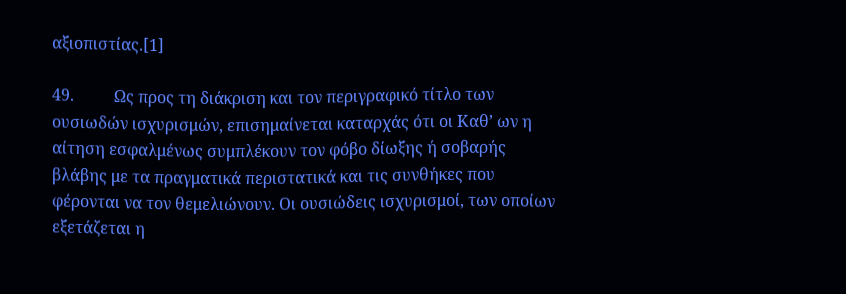αξιοπιστίας.[1]

49.          Ως προς τη διάκριση και τον περιγραφικό τίτλο των ουσιωδών ισχυρισμών, επισημαίνεται καταρχάς ότι οι Καθ’ ων η αίτηση εσφαλμένως συμπλέκουν τον φόβο δίωξης ή σοβαρής βλάβης με τα πραγματικά περιστατικά και τις συνθήκες που φέρονται να τον θεμελιώνουν. Οι ουσιώδεις ισχυρισμοί, των οποίων εξετάζεται η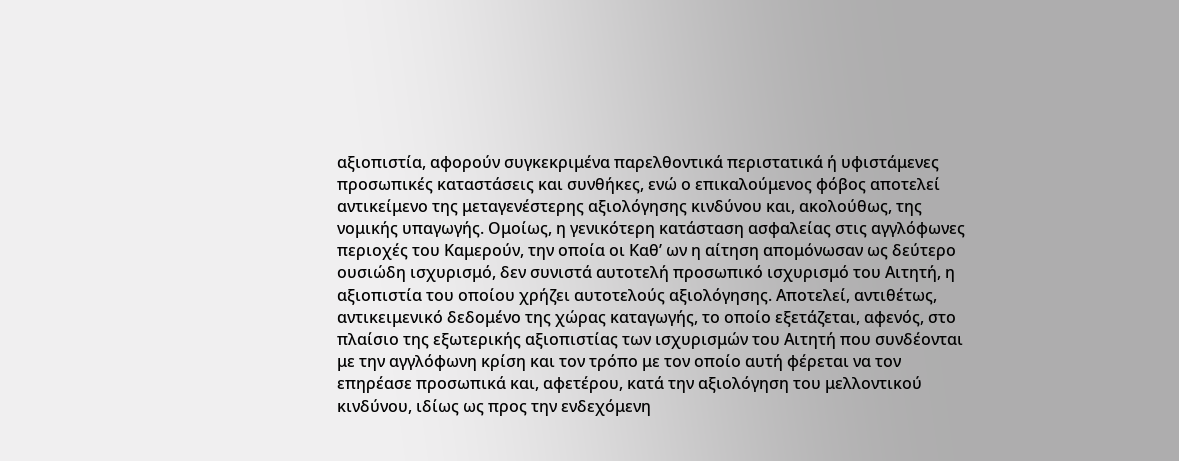αξιοπιστία, αφορούν συγκεκριμένα παρελθοντικά περιστατικά ή υφιστάμενες προσωπικές καταστάσεις και συνθήκες, ενώ ο επικαλούμενος φόβος αποτελεί αντικείμενο της μεταγενέστερης αξιολόγησης κινδύνου και, ακολούθως, της νομικής υπαγωγής. Ομοίως, η γενικότερη κατάσταση ασφαλείας στις αγγλόφωνες περιοχές του Καμερούν, την οποία οι Καθ’ ων η αίτηση απομόνωσαν ως δεύτερο ουσιώδη ισχυρισμό, δεν συνιστά αυτοτελή προσωπικό ισχυρισμό του Αιτητή, η αξιοπιστία του οποίου χρήζει αυτοτελούς αξιολόγησης. Αποτελεί, αντιθέτως, αντικειμενικό δεδομένο της χώρας καταγωγής, το οποίο εξετάζεται, αφενός, στο πλαίσιο της εξωτερικής αξιοπιστίας των ισχυρισμών του Αιτητή που συνδέονται με την αγγλόφωνη κρίση και τον τρόπο με τον οποίο αυτή φέρεται να τον επηρέασε προσωπικά και, αφετέρου, κατά την αξιολόγηση του μελλοντικού κινδύνου, ιδίως ως προς την ενδεχόμενη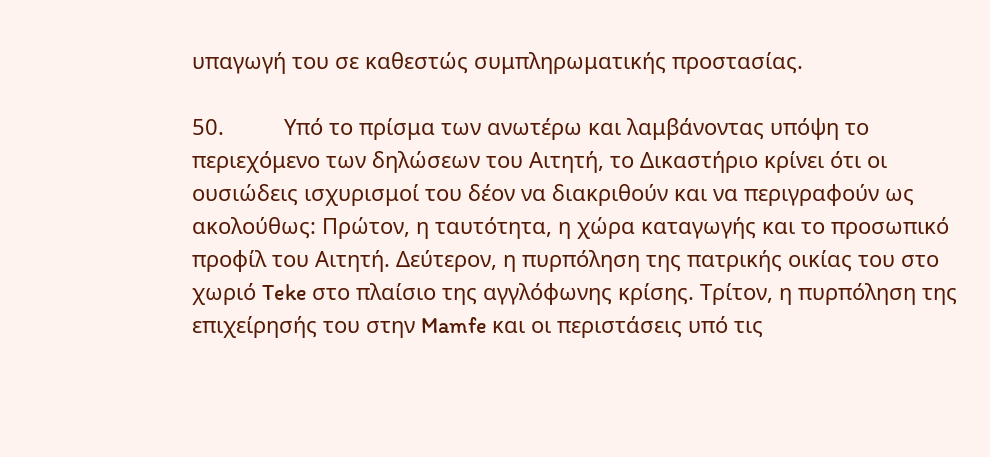υπαγωγή του σε καθεστώς συμπληρωματικής προστασίας.

50.          Υπό το πρίσμα των ανωτέρω και λαμβάνοντας υπόψη το περιεχόμενο των δηλώσεων του Αιτητή, το Δικαστήριο κρίνει ότι οι ουσιώδεις ισχυρισμοί του δέον να διακριθούν και να περιγραφούν ως ακολούθως: Πρώτον, η ταυτότητα, η χώρα καταγωγής και το προσωπικό προφίλ του Αιτητή. Δεύτερον, η πυρπόληση της πατρικής οικίας του στο χωριό Teke στο πλαίσιο της αγγλόφωνης κρίσης. Τρίτον, η πυρπόληση της επιχείρησής του στην Mamfe και οι περιστάσεις υπό τις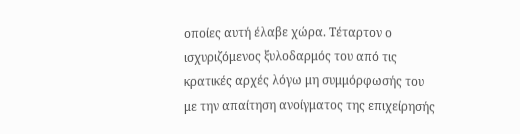οποίες αυτή έλαβε χώρα. Τέταρτον ο ισχυριζόμενος ξυλοδαρμός του από τις κρατικές αρχές λόγω μη συμμόρφωσής του με την απαίτηση ανοίγματος της επιχείρησής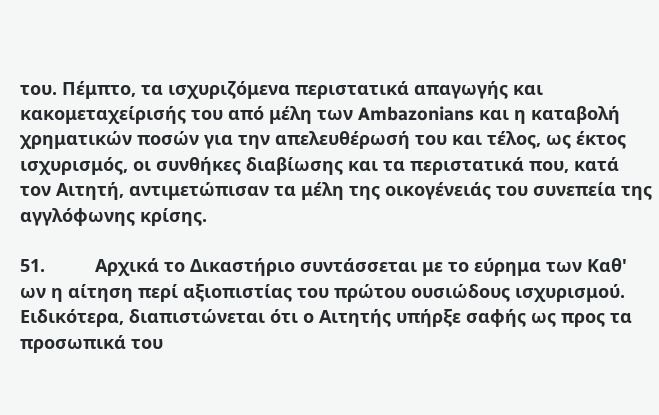του. Πέμπτο, τα ισχυριζόμενα περιστατικά απαγωγής και κακομεταχείρισής του από μέλη των Ambazonians και η καταβολή χρηματικών ποσών για την απελευθέρωσή του και τέλος, ως έκτος ισχυρισμός, οι συνθήκες διαβίωσης και τα περιστατικά που, κατά τον Αιτητή, αντιμετώπισαν τα μέλη της οικογένειάς του συνεπεία της αγγλόφωνης κρίσης.

51.          Αρχικά το Δικαστήριο συντάσσεται με το εύρημα των Καθ' ων η αίτηση περί αξιοπιστίας του πρώτου ουσιώδους ισχυρισμού. Ειδικότερα, διαπιστώνεται ότι ο Αιτητής υπήρξε σαφής ως προς τα προσωπικά του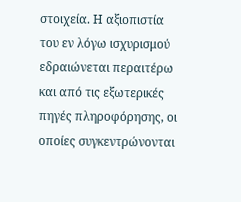στοιχεία. Η αξιοπιστία του εν λόγω ισχυρισμού εδραιώνεται περαιτέρω και από τις εξωτερικές πηγές πληροφόρησης, οι οποίες συγκεντρώνονται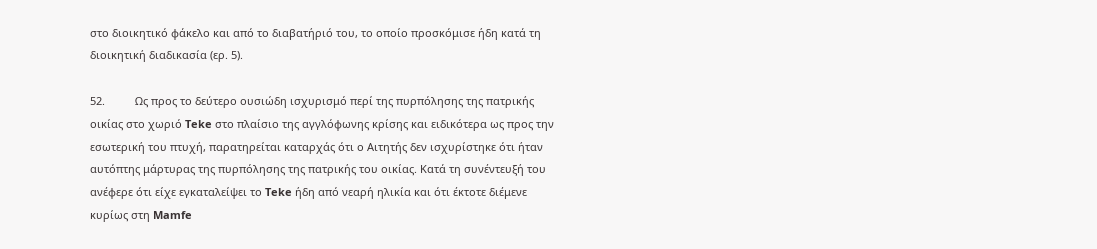στο διοικητικό φάκελο και από το διαβατήριό του, το οποίο προσκόμισε ήδη κατά τη διοικητική διαδικασία (ερ. 5).

52.          Ως προς το δεύτερο ουσιώδη ισχυρισμό περί της πυρπόλησης της πατρικής οικίας στο χωριό Teke στο πλαίσιο της αγγλόφωνης κρίσης και ειδικότερα ως προς την εσωτερική του πτυχή, παρατηρείται καταρχάς ότι ο Αιτητής δεν ισχυρίστηκε ότι ήταν αυτόπτης μάρτυρας της πυρπόλησης της πατρικής του οικίας. Κατά τη συνέντευξή του ανέφερε ότι είχε εγκαταλείψει το Teke ήδη από νεαρή ηλικία και ότι έκτοτε διέμενε κυρίως στη Mamfe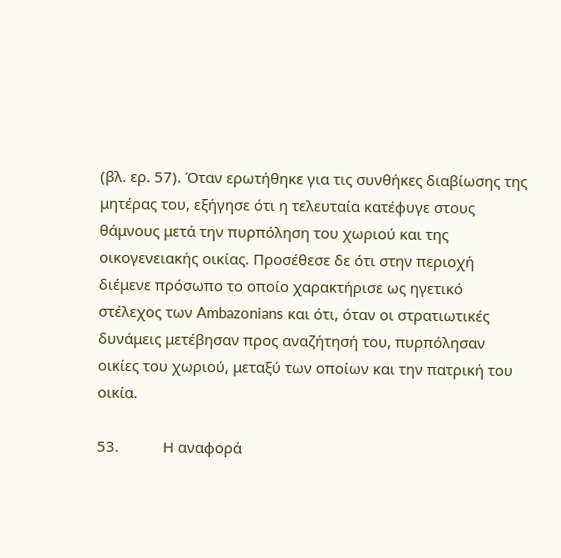(βλ. ερ. 57). Όταν ερωτήθηκε για τις συνθήκες διαβίωσης της μητέρας του, εξήγησε ότι η τελευταία κατέφυγε στους θάμνους μετά την πυρπόληση του χωριού και της οικογενειακής οικίας. Προσέθεσε δε ότι στην περιοχή διέμενε πρόσωπο το οποίο χαρακτήρισε ως ηγετικό στέλεχος των Ambazonians και ότι, όταν οι στρατιωτικές δυνάμεις μετέβησαν προς αναζήτησή του, πυρπόλησαν οικίες του χωριού, μεταξύ των οποίων και την πατρική του οικία.

53.           Η αναφορά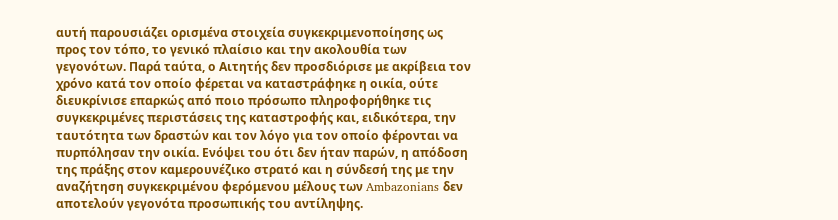αυτή παρουσιάζει ορισμένα στοιχεία συγκεκριμενοποίησης ως προς τον τόπο, το γενικό πλαίσιο και την ακολουθία των γεγονότων. Παρά ταύτα, ο Αιτητής δεν προσδιόρισε με ακρίβεια τον χρόνο κατά τον οποίο φέρεται να καταστράφηκε η οικία, ούτε διευκρίνισε επαρκώς από ποιο πρόσωπο πληροφορήθηκε τις συγκεκριμένες περιστάσεις της καταστροφής και, ειδικότερα, την ταυτότητα των δραστών και τον λόγο για τον οποίο φέρονται να πυρπόλησαν την οικία. Ενόψει του ότι δεν ήταν παρών, η απόδοση της πράξης στον καμερουνέζικο στρατό και η σύνδεσή της με την αναζήτηση συγκεκριμένου φερόμενου μέλους των Ambazonians δεν αποτελούν γεγονότα προσωπικής του αντίληψης.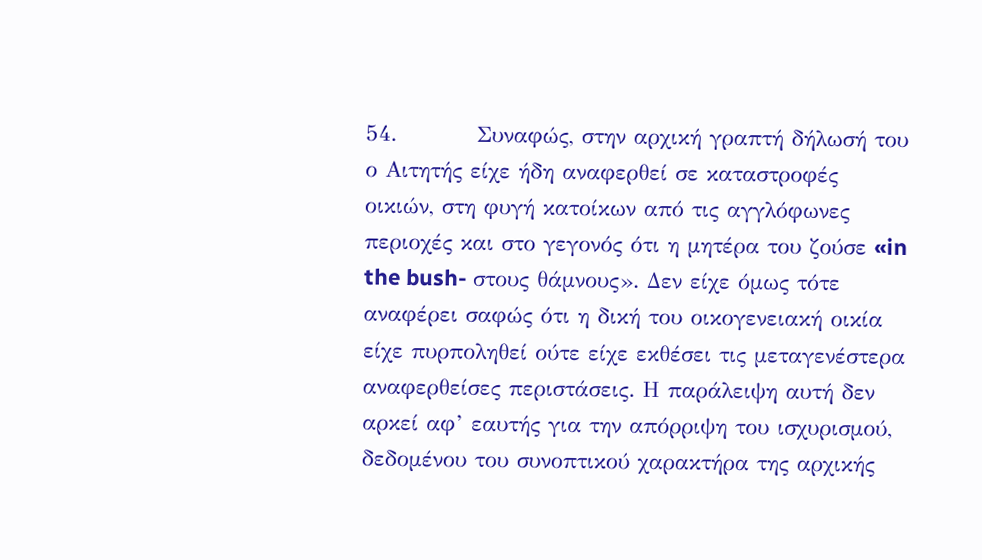54.          Συναφώς, στην αρχική γραπτή δήλωσή του ο Αιτητής είχε ήδη αναφερθεί σε καταστροφές οικιών, στη φυγή κατοίκων από τις αγγλόφωνες περιοχές και στο γεγονός ότι η μητέρα του ζούσε «in the bush- στους θάμνους». Δεν είχε όμως τότε αναφέρει σαφώς ότι η δική του οικογενειακή οικία είχε πυρποληθεί ούτε είχε εκθέσει τις μεταγενέστερα αναφερθείσες περιστάσεις. Η παράλειψη αυτή δεν αρκεί αφ’ εαυτής για την απόρριψη του ισχυρισμού, δεδομένου του συνοπτικού χαρακτήρα της αρχικής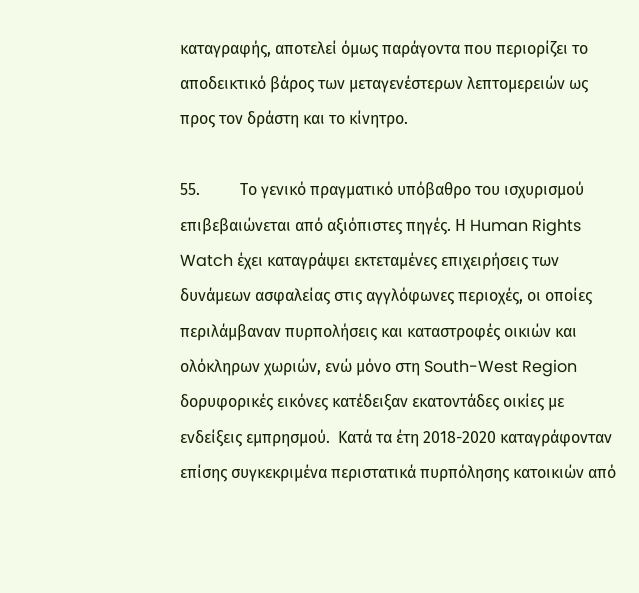καταγραφής, αποτελεί όμως παράγοντα που περιορίζει το αποδεικτικό βάρος των μεταγενέστερων λεπτομερειών ως προς τον δράστη και το κίνητρο.

55.          Το γενικό πραγματικό υπόβαθρο του ισχυρισμού επιβεβαιώνεται από αξιόπιστες πηγές. Η Human Rights Watch έχει καταγράψει εκτεταμένες επιχειρήσεις των δυνάμεων ασφαλείας στις αγγλόφωνες περιοχές, οι οποίες περιλάμβαναν πυρπολήσεις και καταστροφές οικιών και ολόκληρων χωριών, ενώ μόνο στη South-West Region δορυφορικές εικόνες κατέδειξαν εκατοντάδες οικίες με ενδείξεις εμπρησμού.  Κατά τα έτη 2018-2020 καταγράφονταν επίσης συγκεκριμένα περιστατικά πυρπόλησης κατοικιών από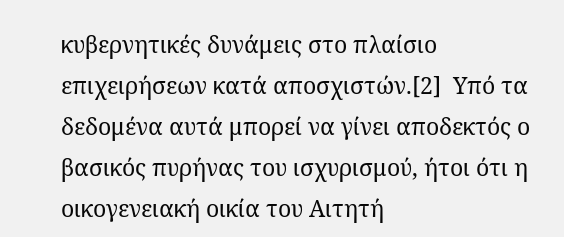κυβερνητικές δυνάμεις στο πλαίσιο επιχειρήσεων κατά αποσχιστών.[2]  Υπό τα δεδομένα αυτά μπορεί να γίνει αποδεκτός ο βασικός πυρήνας του ισχυρισμού, ήτοι ότι η οικογενειακή οικία του Αιτητή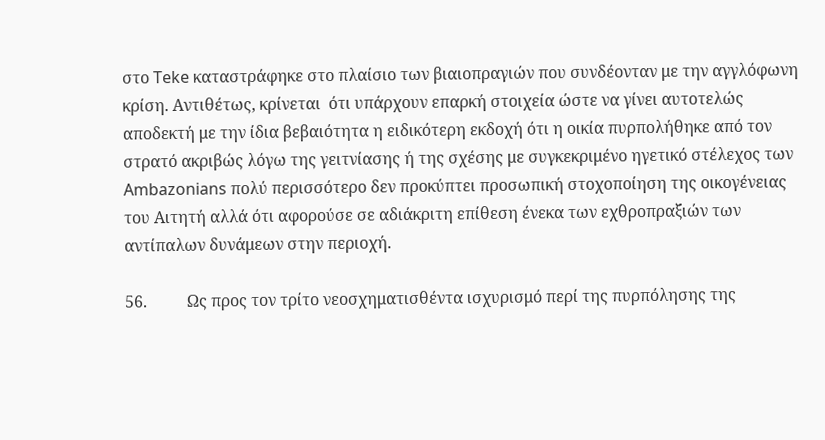στο Teke καταστράφηκε στο πλαίσιο των βιαιοπραγιών που συνδέονταν με την αγγλόφωνη κρίση. Αντιθέτως, κρίνεται  ότι υπάρχουν επαρκή στοιχεία ώστε να γίνει αυτοτελώς αποδεκτή με την ίδια βεβαιότητα η ειδικότερη εκδοχή ότι η οικία πυρπολήθηκε από τον στρατό ακριβώς λόγω της γειτνίασης ή της σχέσης με συγκεκριμένο ηγετικό στέλεχος των Ambazonians πολύ περισσότερο δεν προκύπτει προσωπική στοχοποίηση της οικογένειας του Αιτητή αλλά ότι αφορούσε σε αδιάκριτη επίθεση ένεκα των εχθροπραξιών των αντίπαλων δυνάμεων στην περιοχή.

56.          Ως προς τον τρίτο νεοσχηματισθέντα ισχυρισμό περί της πυρπόλησης της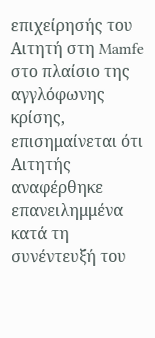επιχείρησής του Αιτητή στη Mamfe στο πλαίσιο της αγγλόφωνης κρίσης, επισημαίνεται ότι Αιτητής αναφέρθηκε επανειλημμένα κατά τη συνέντευξή του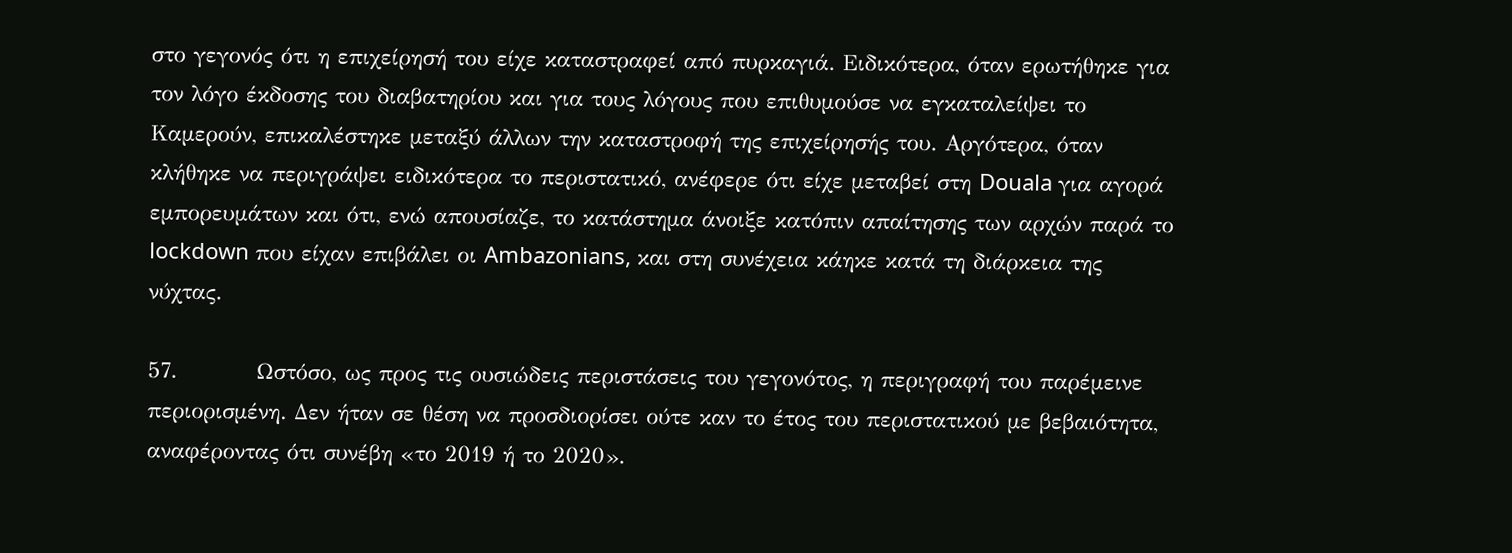στο γεγονός ότι η επιχείρησή του είχε καταστραφεί από πυρκαγιά. Ειδικότερα, όταν ερωτήθηκε για τον λόγο έκδοσης του διαβατηρίου και για τους λόγους που επιθυμούσε να εγκαταλείψει το Καμερούν, επικαλέστηκε μεταξύ άλλων την καταστροφή της επιχείρησής του. Αργότερα, όταν κλήθηκε να περιγράψει ειδικότερα το περιστατικό, ανέφερε ότι είχε μεταβεί στη Douala για αγορά εμπορευμάτων και ότι, ενώ απουσίαζε, το κατάστημα άνοιξε κατόπιν απαίτησης των αρχών παρά το lockdown που είχαν επιβάλει οι Ambazonians, και στη συνέχεια κάηκε κατά τη διάρκεια της νύχτας.

57.          Ωστόσο, ως προς τις ουσιώδεις περιστάσεις του γεγονότος, η περιγραφή του παρέμεινε περιορισμένη. Δεν ήταν σε θέση να προσδιορίσει ούτε καν το έτος του περιστατικού με βεβαιότητα, αναφέροντας ότι συνέβη «το 2019 ή το 2020».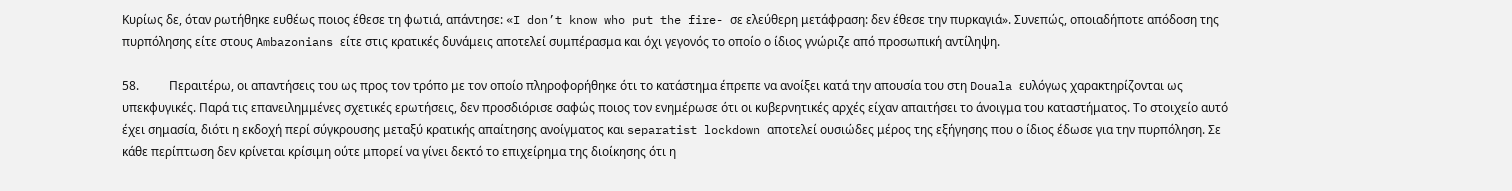Κυρίως δε, όταν ρωτήθηκε ευθέως ποιος έθεσε τη φωτιά, απάντησε: «I don’t know who put the fire- σε ελεύθερη μετάφραση: δεν έθεσε την πυρκαγιά». Συνεπώς, οποιαδήποτε απόδοση της πυρπόλησης είτε στους Ambazonians είτε στις κρατικές δυνάμεις αποτελεί συμπέρασμα και όχι γεγονός το οποίο ο ίδιος γνώριζε από προσωπική αντίληψη.

58.          Περαιτέρω, οι απαντήσεις του ως προς τον τρόπο με τον οποίο πληροφορήθηκε ότι το κατάστημα έπρεπε να ανοίξει κατά την απουσία του στη Douala ευλόγως χαρακτηρίζονται ως υπεκφυγικές. Παρά τις επανειλημμένες σχετικές ερωτήσεις, δεν προσδιόρισε σαφώς ποιος τον ενημέρωσε ότι οι κυβερνητικές αρχές είχαν απαιτήσει το άνοιγμα του καταστήματος. Το στοιχείο αυτό έχει σημασία, διότι η εκδοχή περί σύγκρουσης μεταξύ κρατικής απαίτησης ανοίγματος και separatist lockdown αποτελεί ουσιώδες μέρος της εξήγησης που ο ίδιος έδωσε για την πυρπόληση. Σε κάθε περίπτωση δεν κρίνεται κρίσιμη ούτε μπορεί να γίνει δεκτό το επιχείρημα της διοίκησης ότι η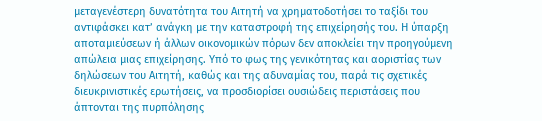μεταγενέστερη δυνατότητα του Αιτητή να χρηματοδοτήσει το ταξίδι του αντιφάσκει κατ’ ανάγκη με την καταστροφή της επιχείρησής του. Η ύπαρξη αποταμιεύσεων ή άλλων οικονομικών πόρων δεν αποκλείει την προηγούμενη απώλεια μιας επιχείρησης. Υπό το φως της γενικότητας και αοριστίας των δηλώσεων του Αιτητή, καθώς και της αδυναμίας του, παρά τις σχετικές διευκρινιστικές ερωτήσεις, να προσδιορίσει ουσιώδεις περιστάσεις που άπτονται της πυρπόλησης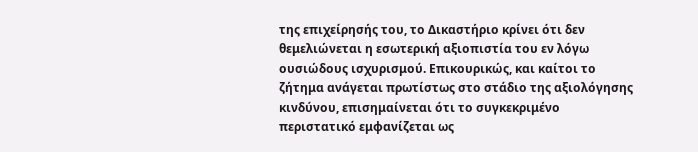της επιχείρησής του, το Δικαστήριο κρίνει ότι δεν θεμελιώνεται η εσωτερική αξιοπιστία του εν λόγω ουσιώδους ισχυρισμού. Επικουρικώς, και καίτοι το ζήτημα ανάγεται πρωτίστως στο στάδιο της αξιολόγησης κινδύνου, επισημαίνεται ότι το συγκεκριμένο περιστατικό εμφανίζεται ως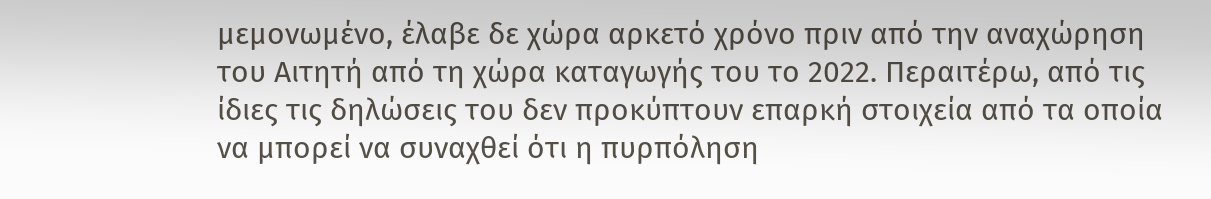μεμονωμένο, έλαβε δε χώρα αρκετό χρόνο πριν από την αναχώρηση του Αιτητή από τη χώρα καταγωγής του το 2022. Περαιτέρω, από τις ίδιες τις δηλώσεις του δεν προκύπτουν επαρκή στοιχεία από τα οποία να μπορεί να συναχθεί ότι η πυρπόληση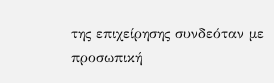της επιχείρησης συνδεόταν με προσωπική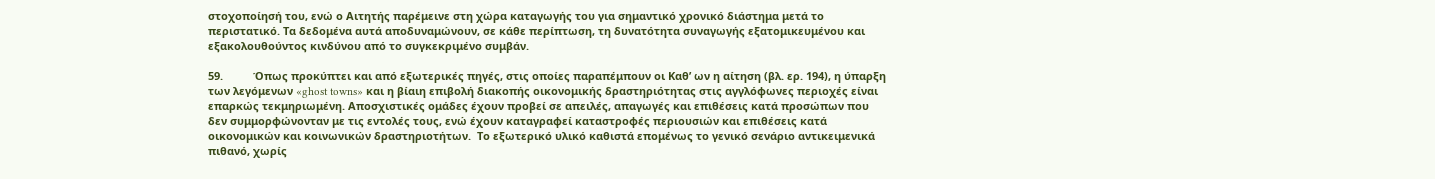στοχοποίησή του, ενώ ο Αιτητής παρέμεινε στη χώρα καταγωγής του για σημαντικό χρονικό διάστημα μετά το περιστατικό. Τα δεδομένα αυτά αποδυναμώνουν, σε κάθε περίπτωση, τη δυνατότητα συναγωγής εξατομικευμένου και εξακολουθούντος κινδύνου από το συγκεκριμένο συμβάν.

59.          Όπως προκύπτει και από εξωτερικές πηγές, στις οποίες παραπέμπουν οι Καθ’ ων η αίτηση (βλ. ερ. 194), η ύπαρξη των λεγόμενων «ghost towns» και η βίαιη επιβολή διακοπής οικονομικής δραστηριότητας στις αγγλόφωνες περιοχές είναι επαρκώς τεκμηριωμένη. Αποσχιστικές ομάδες έχουν προβεί σε απειλές, απαγωγές και επιθέσεις κατά προσώπων που δεν συμμορφώνονταν με τις εντολές τους, ενώ έχουν καταγραφεί καταστροφές περιουσιών και επιθέσεις κατά οικονομικών και κοινωνικών δραστηριοτήτων.  Το εξωτερικό υλικό καθιστά επομένως το γενικό σενάριο αντικειμενικά πιθανό, χωρίς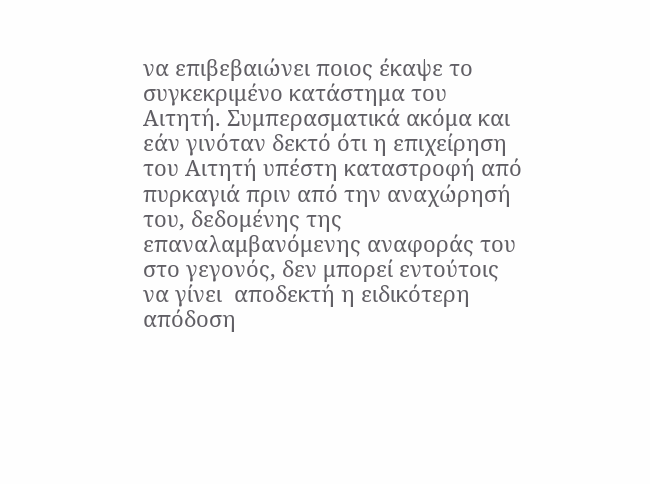να επιβεβαιώνει ποιος έκαψε το συγκεκριμένο κατάστημα του Αιτητή. Συμπερασματικά ακόμα και εάν γινόταν δεκτό ότι η επιχείρηση του Αιτητή υπέστη καταστροφή από πυρκαγιά πριν από την αναχώρησή του, δεδομένης της επαναλαμβανόμενης αναφοράς του στο γεγονός, δεν μπορεί εντούτοις να γίνει  αποδεκτή η ειδικότερη απόδοση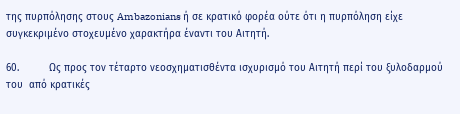της πυρπόλησης στους Ambazonians ή σε κρατικό φορέα ούτε ότι η πυρπόληση είχε συγκεκριμένο στοχευμένο χαρακτήρα έναντι του Αιτητή.

60.          Ως προς τον τέταρτο νεοσχηματισθέντα ισχυρισμό του Αιτητή περί του ξυλοδαρμού του  από κρατικές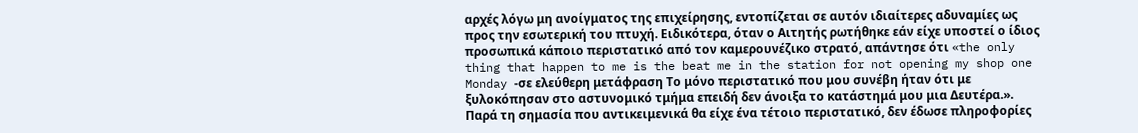αρχές λόγω μη ανοίγματος της επιχείρησης, εντοπίζεται σε αυτόν ιδιαίτερες αδυναμίες ως προς την εσωτερική του πτυχή. Ειδικότερα, όταν ο Αιτητής ρωτήθηκε εάν είχε υποστεί ο ίδιος προσωπικά κάποιο περιστατικό από τον καμερουνέζικο στρατό, απάντησε ότι «the only thing that happen to me is the beat me in the station for not opening my shop one Monday -σε ελεύθερη μετάφραση Το μόνο περιστατικό που μου συνέβη ήταν ότι με ξυλοκόπησαν στο αστυνομικό τμήμα επειδή δεν άνοιξα το κατάστημά μου μια Δευτέρα.». Παρά τη σημασία που αντικειμενικά θα είχε ένα τέτοιο περιστατικό, δεν έδωσε πληροφορίες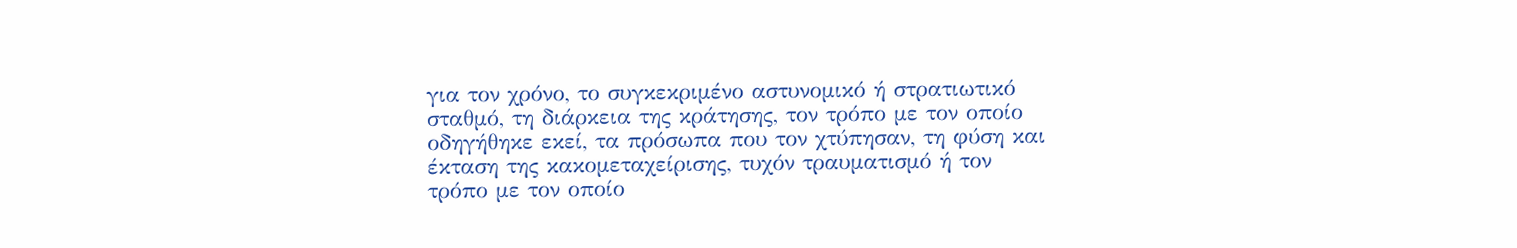για τον χρόνο, το συγκεκριμένο αστυνομικό ή στρατιωτικό σταθμό, τη διάρκεια της κράτησης, τον τρόπο με τον οποίο οδηγήθηκε εκεί, τα πρόσωπα που τον χτύπησαν, τη φύση και έκταση της κακομεταχείρισης, τυχόν τραυματισμό ή τον τρόπο με τον οποίο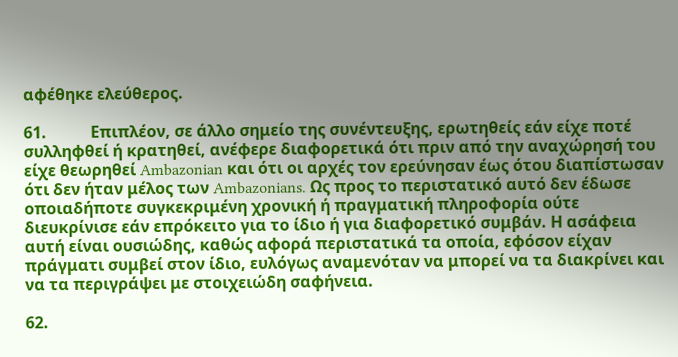αφέθηκε ελεύθερος.

61.           Επιπλέον, σε άλλο σημείο της συνέντευξης, ερωτηθείς εάν είχε ποτέ συλληφθεί ή κρατηθεί, ανέφερε διαφορετικά ότι πριν από την αναχώρησή του είχε θεωρηθεί Ambazonian και ότι οι αρχές τον ερεύνησαν έως ότου διαπίστωσαν ότι δεν ήταν μέλος των Ambazonians. Ως προς το περιστατικό αυτό δεν έδωσε οποιαδήποτε συγκεκριμένη χρονική ή πραγματική πληροφορία ούτε διευκρίνισε εάν επρόκειτο για το ίδιο ή για διαφορετικό συμβάν. Η ασάφεια αυτή είναι ουσιώδης, καθώς αφορά περιστατικά τα οποία, εφόσον είχαν πράγματι συμβεί στον ίδιο, ευλόγως αναμενόταν να μπορεί να τα διακρίνει και να τα περιγράψει με στοιχειώδη σαφήνεια.

62.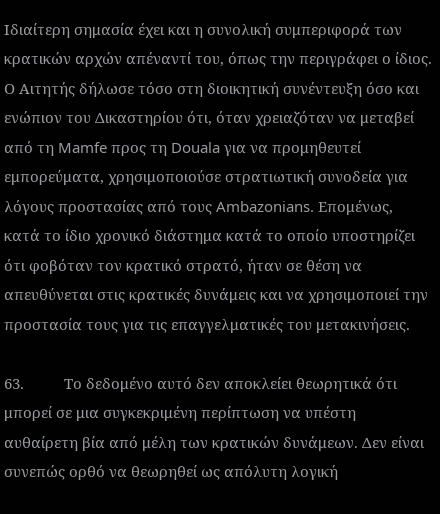Ιδιαίτερη σημασία έχει και η συνολική συμπεριφορά των κρατικών αρχών απέναντί του, όπως την περιγράφει ο ίδιος. Ο Αιτητής δήλωσε τόσο στη διοικητική συνέντευξη όσο και ενώπιον του Δικαστηρίου ότι, όταν χρειαζόταν να μεταβεί από τη Mamfe προς τη Douala για να προμηθευτεί εμπορεύματα, χρησιμοποιούσε στρατιωτική συνοδεία για λόγους προστασίας από τους Ambazonians. Επομένως, κατά το ίδιο χρονικό διάστημα κατά το οποίο υποστηρίζει ότι φοβόταν τον κρατικό στρατό, ήταν σε θέση να απευθύνεται στις κρατικές δυνάμεις και να χρησιμοποιεί την προστασία τους για τις επαγγελματικές του μετακινήσεις.

63.          Το δεδομένο αυτό δεν αποκλείει θεωρητικά ότι μπορεί σε μια συγκεκριμένη περίπτωση να υπέστη αυθαίρετη βία από μέλη των κρατικών δυνάμεων. Δεν είναι συνεπώς ορθό να θεωρηθεί ως απόλυτη λογική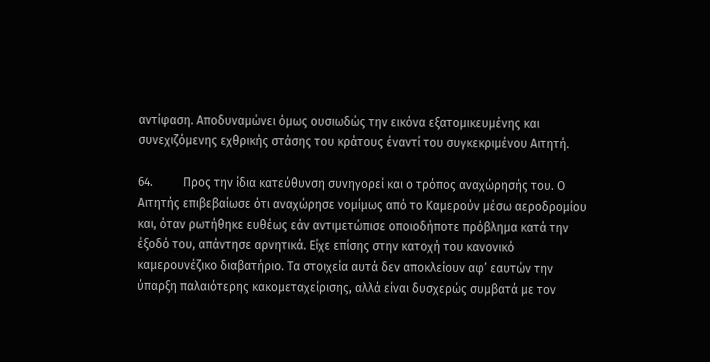αντίφαση. Αποδυναμώνει όμως ουσιωδώς την εικόνα εξατομικευμένης και συνεχιζόμενης εχθρικής στάσης του κράτους έναντί του συγκεκριμένου Αιτητή.

64.          Προς την ίδια κατεύθυνση συνηγορεί και ο τρόπος αναχώρησής του. Ο Αιτητής επιβεβαίωσε ότι αναχώρησε νομίμως από το Καμερούν μέσω αεροδρομίου και, όταν ρωτήθηκε ευθέως εάν αντιμετώπισε οποιοδήποτε πρόβλημα κατά την έξοδό του, απάντησε αρνητικά. Είχε επίσης στην κατοχή του κανονικό καμερουνέζικο διαβατήριο. Τα στοιχεία αυτά δεν αποκλείουν αφ’ εαυτών την ύπαρξη παλαιότερης κακομεταχείρισης, αλλά είναι δυσχερώς συμβατά με τον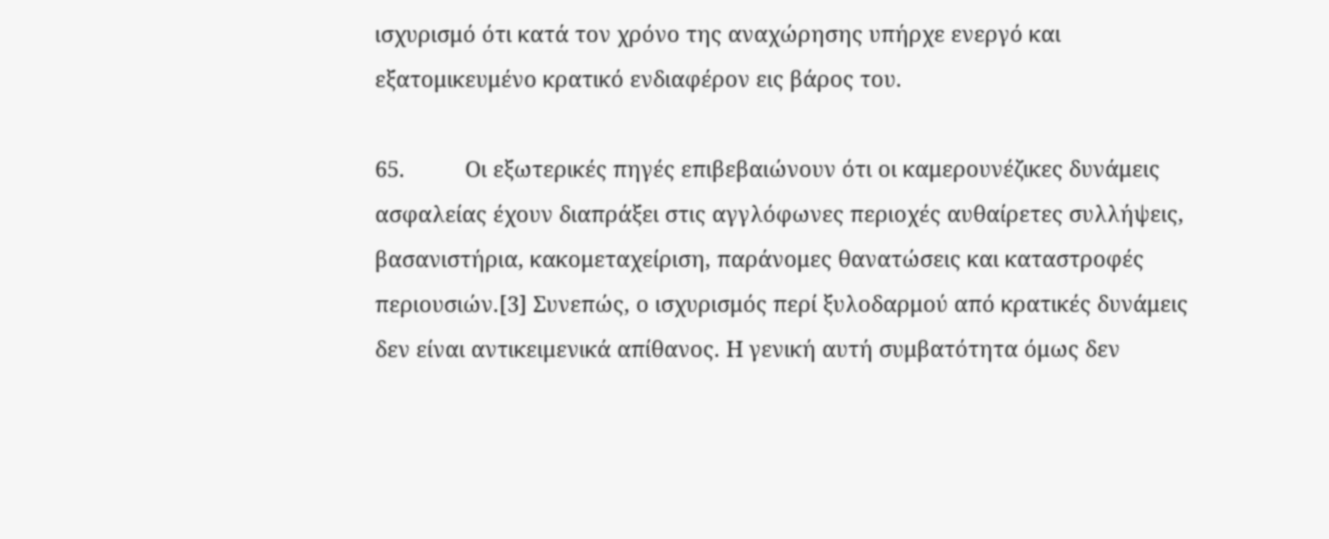ισχυρισμό ότι κατά τον χρόνο της αναχώρησης υπήρχε ενεργό και εξατομικευμένο κρατικό ενδιαφέρον εις βάρος του.

65.          Οι εξωτερικές πηγές επιβεβαιώνουν ότι οι καμερουνέζικες δυνάμεις ασφαλείας έχουν διαπράξει στις αγγλόφωνες περιοχές αυθαίρετες συλλήψεις, βασανιστήρια, κακομεταχείριση, παράνομες θανατώσεις και καταστροφές περιουσιών.[3] Συνεπώς, ο ισχυρισμός περί ξυλοδαρμού από κρατικές δυνάμεις δεν είναι αντικειμενικά απίθανος. Η γενική αυτή συμβατότητα όμως δεν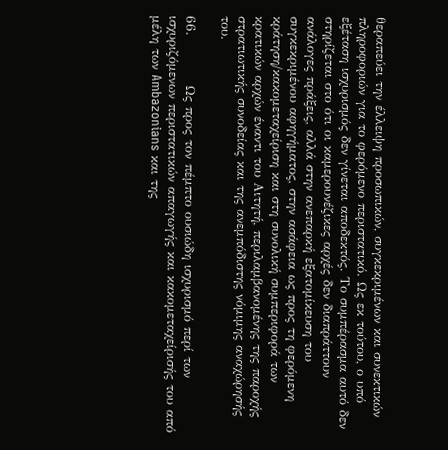θεραπεύει την έλλειψη προσωπικών, συγκεκριμένων και συνεκτικών πληροφοριών για το φερόμενο περιστατικό. Ως εκ τούτου, ο υπό εξέταση ισχυρισμός δεν γίνεται αποδεκτός. Το συμπέρασμα αυτό δεν στηρίζεται στο ότι οι καμερουνέζικες αρχές δεν διαπράττουν ανάλογες πράξεις, αλλά στην ανεπαρκή εξατομίκευση του συγκεκριμένου αφηγήματος, στην ασάφεια ως προς τη φερόμενη κράτηση/κακομεταχείριση και στη συνολική συμπεριφορά των κρατικών αρχών έναντι του Αιτητή, περιλαμβανομένης της παροχής στρατιωτικής συνοδείας και της ανεμπόδιστης νόμιμης αναχώρησής του.

66.          Ως προς τον πέμπτο ουσιώδη ισχυρισμό περί των ισχυριζόμενων περιστατικών απαγωγής και κακομεταχείρισής του από μέλη των Ambazonians και της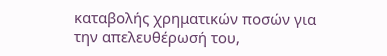καταβολής χρηματικών ποσών για την απελευθέρωσή του,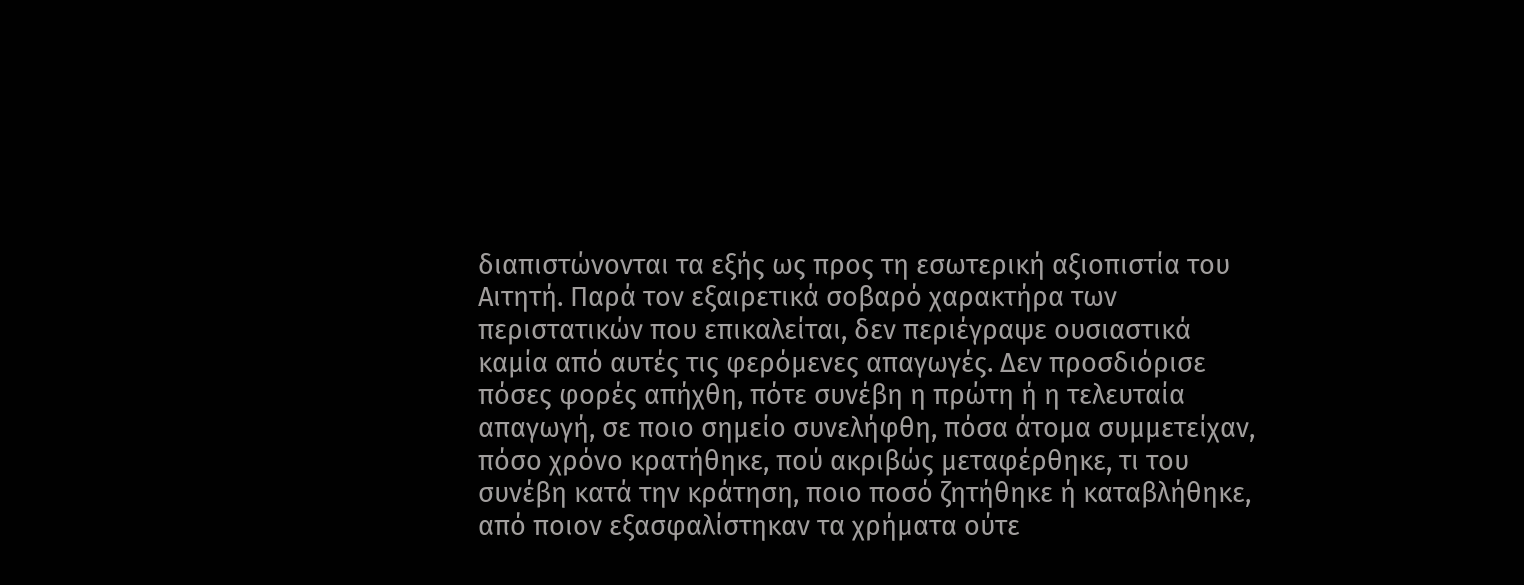διαπιστώνονται τα εξής ως προς τη εσωτερική αξιοπιστία του Αιτητή. Παρά τον εξαιρετικά σοβαρό χαρακτήρα των περιστατικών που επικαλείται, δεν περιέγραψε ουσιαστικά καμία από αυτές τις φερόμενες απαγωγές. Δεν προσδιόρισε πόσες φορές απήχθη, πότε συνέβη η πρώτη ή η τελευταία απαγωγή, σε ποιο σημείο συνελήφθη, πόσα άτομα συμμετείχαν, πόσο χρόνο κρατήθηκε, πού ακριβώς μεταφέρθηκε, τι του συνέβη κατά την κράτηση, ποιο ποσό ζητήθηκε ή καταβλήθηκε, από ποιον εξασφαλίστηκαν τα χρήματα ούτε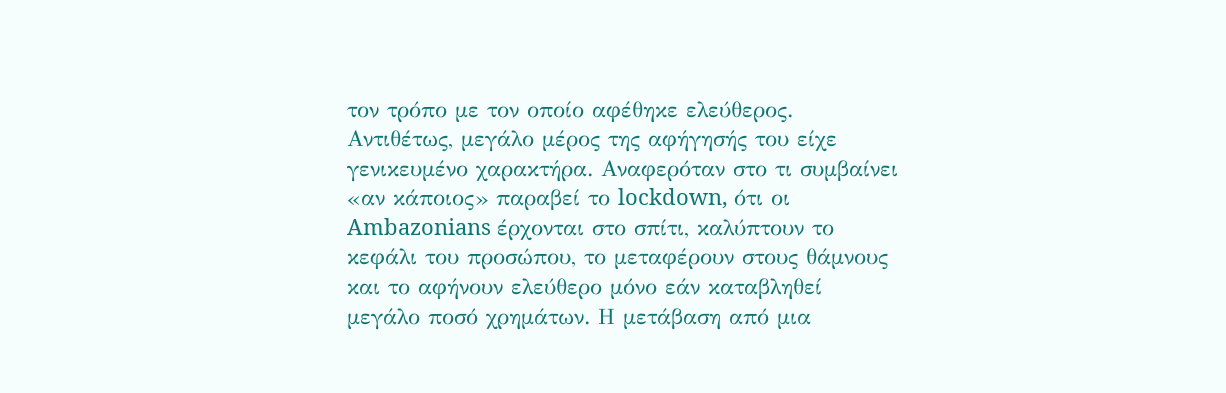τον τρόπο με τον οποίο αφέθηκε ελεύθερος. Αντιθέτως, μεγάλο μέρος της αφήγησής του είχε γενικευμένο χαρακτήρα. Αναφερόταν στο τι συμβαίνει «αν κάποιος» παραβεί το lockdown, ότι οι Ambazonians έρχονται στο σπίτι, καλύπτουν το κεφάλι του προσώπου, το μεταφέρουν στους θάμνους και το αφήνουν ελεύθερο μόνο εάν καταβληθεί μεγάλο ποσό χρημάτων. Η μετάβαση από μια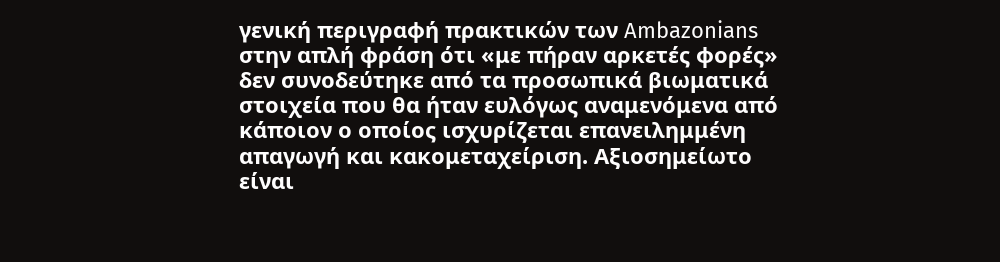γενική περιγραφή πρακτικών των Ambazonians στην απλή φράση ότι «με πήραν αρκετές φορές» δεν συνοδεύτηκε από τα προσωπικά βιωματικά στοιχεία που θα ήταν ευλόγως αναμενόμενα από κάποιον ο οποίος ισχυρίζεται επανειλημμένη απαγωγή και κακομεταχείριση. Αξιοσημείωτο είναι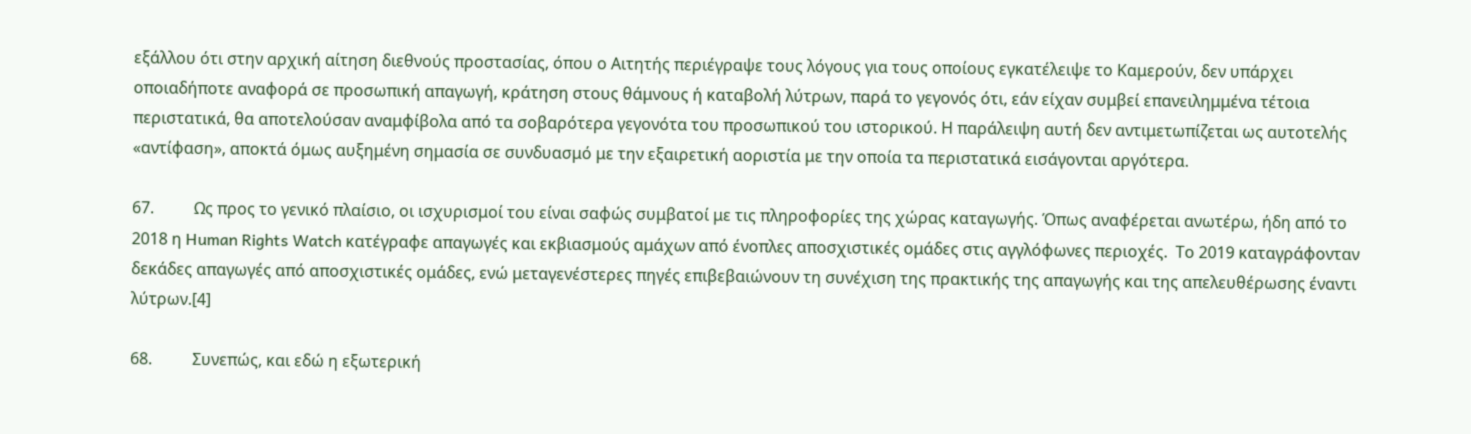εξάλλου ότι στην αρχική αίτηση διεθνούς προστασίας, όπου ο Αιτητής περιέγραψε τους λόγους για τους οποίους εγκατέλειψε το Καμερούν, δεν υπάρχει οποιαδήποτε αναφορά σε προσωπική απαγωγή, κράτηση στους θάμνους ή καταβολή λύτρων, παρά το γεγονός ότι, εάν είχαν συμβεί επανειλημμένα τέτοια περιστατικά, θα αποτελούσαν αναμφίβολα από τα σοβαρότερα γεγονότα του προσωπικού του ιστορικού. Η παράλειψη αυτή δεν αντιμετωπίζεται ως αυτοτελής «αντίφαση», αποκτά όμως αυξημένη σημασία σε συνδυασμό με την εξαιρετική αοριστία με την οποία τα περιστατικά εισάγονται αργότερα.

67.          Ως προς το γενικό πλαίσιο, οι ισχυρισμοί του είναι σαφώς συμβατοί με τις πληροφορίες της χώρας καταγωγής. Όπως αναφέρεται ανωτέρω, ήδη από το 2018 η Human Rights Watch κατέγραφε απαγωγές και εκβιασμούς αμάχων από ένοπλες αποσχιστικές ομάδες στις αγγλόφωνες περιοχές.  Το 2019 καταγράφονταν δεκάδες απαγωγές από αποσχιστικές ομάδες, ενώ μεταγενέστερες πηγές επιβεβαιώνουν τη συνέχιση της πρακτικής της απαγωγής και της απελευθέρωσης έναντι λύτρων.[4]

68.          Συνεπώς, και εδώ η εξωτερική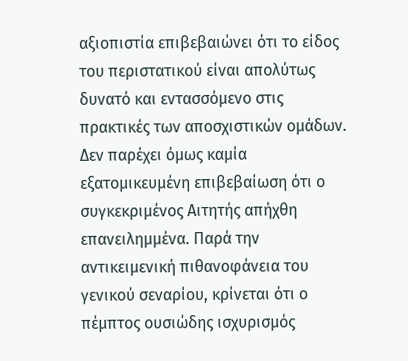αξιοπιστία επιβεβαιώνει ότι το είδος του περιστατικού είναι απολύτως δυνατό και εντασσόμενο στις πρακτικές των αποσχιστικών ομάδων. Δεν παρέχει όμως καμία εξατομικευμένη επιβεβαίωση ότι ο συγκεκριμένος Αιτητής απήχθη επανειλημμένα. Παρά την αντικειμενική πιθανοφάνεια του γενικού σεναρίου, κρίνεται ότι ο πέμπτος ουσιώδης ισχυρισμός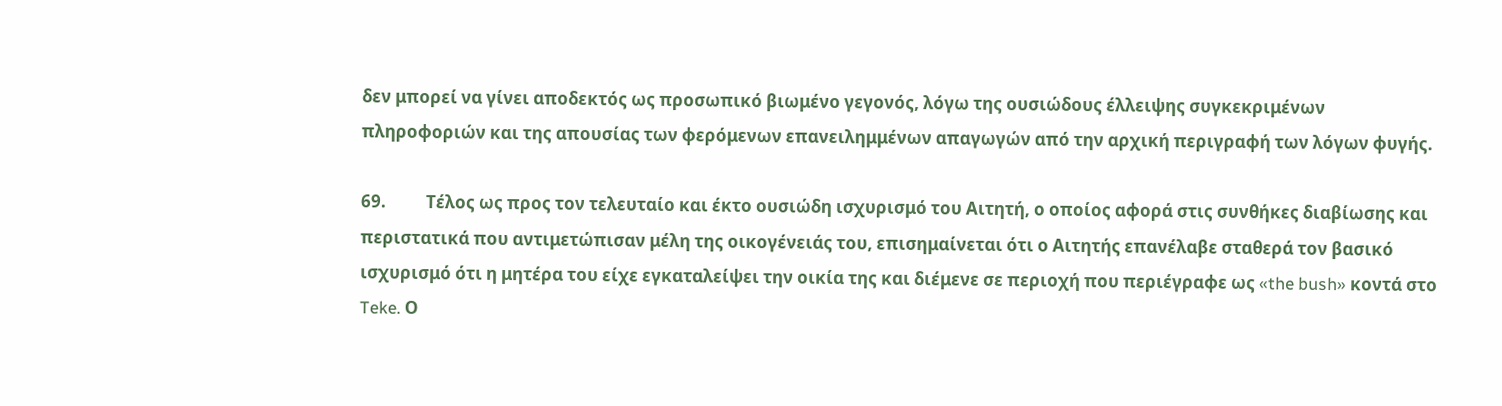δεν μπορεί να γίνει αποδεκτός ως προσωπικό βιωμένο γεγονός, λόγω της ουσιώδους έλλειψης συγκεκριμένων πληροφοριών και της απουσίας των φερόμενων επανειλημμένων απαγωγών από την αρχική περιγραφή των λόγων φυγής.

69.          Τέλος ως προς τον τελευταίο και έκτο ουσιώδη ισχυρισμό του Αιτητή, ο οποίος αφορά στις συνθήκες διαβίωσης και περιστατικά που αντιμετώπισαν μέλη της οικογένειάς του, επισημαίνεται ότι ο Αιτητής επανέλαβε σταθερά τον βασικό ισχυρισμό ότι η μητέρα του είχε εγκαταλείψει την οικία της και διέμενε σε περιοχή που περιέγραφε ως «the bush» κοντά στο Teke. Ο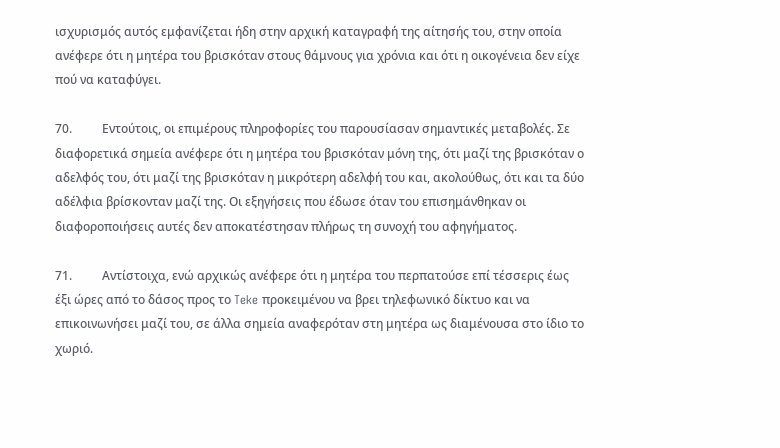ισχυρισμός αυτός εμφανίζεται ήδη στην αρχική καταγραφή της αίτησής του, στην οποία ανέφερε ότι η μητέρα του βρισκόταν στους θάμνους για χρόνια και ότι η οικογένεια δεν είχε πού να καταφύγει.

70.          Εντούτοις, οι επιμέρους πληροφορίες του παρουσίασαν σημαντικές μεταβολές. Σε διαφορετικά σημεία ανέφερε ότι η μητέρα του βρισκόταν μόνη της, ότι μαζί της βρισκόταν ο αδελφός του, ότι μαζί της βρισκόταν η μικρότερη αδελφή του και, ακολούθως, ότι και τα δύο αδέλφια βρίσκονταν μαζί της. Οι εξηγήσεις που έδωσε όταν του επισημάνθηκαν οι διαφοροποιήσεις αυτές δεν αποκατέστησαν πλήρως τη συνοχή του αφηγήματος.

71.          Αντίστοιχα, ενώ αρχικώς ανέφερε ότι η μητέρα του περπατούσε επί τέσσερις έως έξι ώρες από το δάσος προς το Teke προκειμένου να βρει τηλεφωνικό δίκτυο και να επικοινωνήσει μαζί του, σε άλλα σημεία αναφερόταν στη μητέρα ως διαμένουσα στο ίδιο το χωριό.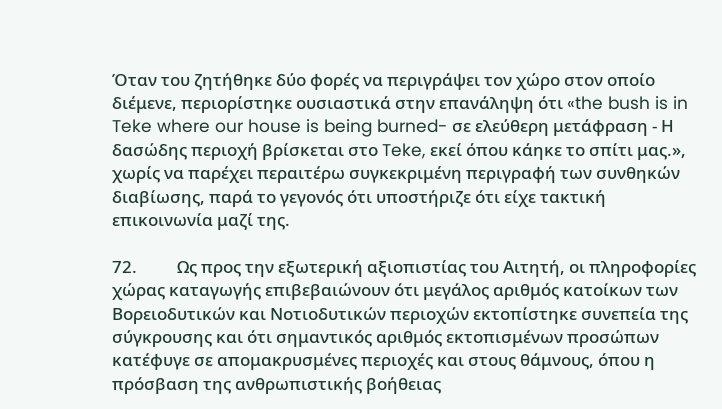Όταν του ζητήθηκε δύο φορές να περιγράψει τον χώρο στον οποίο διέμενε, περιορίστηκε ουσιαστικά στην επανάληψη ότι «the bush is in Teke where our house is being burned- σε ελεύθερη μετάφραση - Η δασώδης περιοχή βρίσκεται στο Teke, εκεί όπου κάηκε το σπίτι μας.», χωρίς να παρέχει περαιτέρω συγκεκριμένη περιγραφή των συνθηκών διαβίωσης, παρά το γεγονός ότι υποστήριζε ότι είχε τακτική επικοινωνία μαζί της.

72.          Ως προς την εξωτερική αξιοπιστίας του Αιτητή, οι πληροφορίες χώρας καταγωγής επιβεβαιώνουν ότι μεγάλος αριθμός κατοίκων των Βορειοδυτικών και Νοτιοδυτικών περιοχών εκτοπίστηκε συνεπεία της σύγκρουσης και ότι σημαντικός αριθμός εκτοπισμένων προσώπων κατέφυγε σε απομακρυσμένες περιοχές και στους θάμνους, όπου η πρόσβαση της ανθρωπιστικής βοήθειας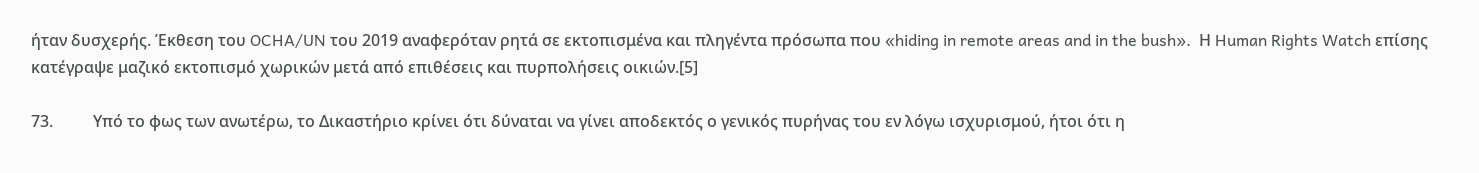ήταν δυσχερής. Έκθεση του OCHA/UN του 2019 αναφερόταν ρητά σε εκτοπισμένα και πληγέντα πρόσωπα που «hiding in remote areas and in the bush».  Η Human Rights Watch επίσης κατέγραψε μαζικό εκτοπισμό χωρικών μετά από επιθέσεις και πυρπολήσεις οικιών.[5]

73.          Υπό το φως των ανωτέρω, το Δικαστήριο κρίνει ότι δύναται να γίνει αποδεκτός ο γενικός πυρήνας του εν λόγω ισχυρισμού, ήτοι ότι η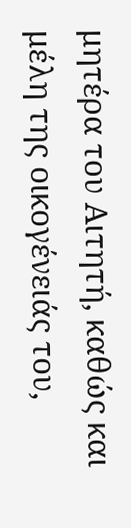μητέρα του Αιτητή, καθώς και μέλη της οικογένειάς του,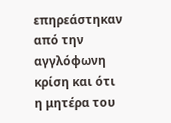επηρεάστηκαν από την αγγλόφωνη κρίση και ότι η μητέρα του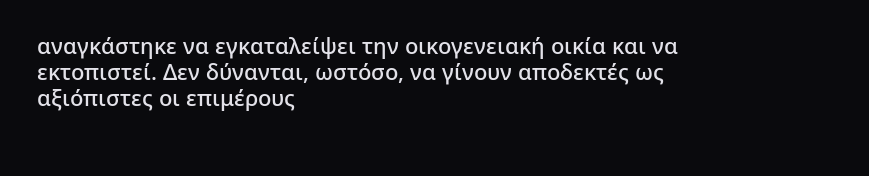αναγκάστηκε να εγκαταλείψει την οικογενειακή οικία και να εκτοπιστεί. Δεν δύνανται, ωστόσο, να γίνουν αποδεκτές ως αξιόπιστες οι επιμέρους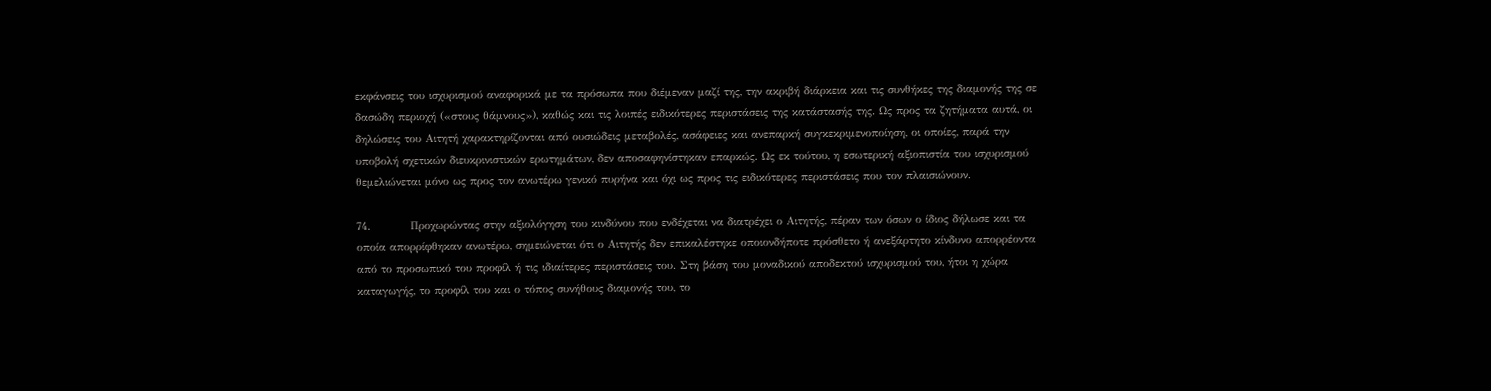εκφάνσεις του ισχυρισμού αναφορικά με τα πρόσωπα που διέμεναν μαζί της, την ακριβή διάρκεια και τις συνθήκες της διαμονής της σε δασώδη περιοχή («στους θάμνους»), καθώς και τις λοιπές ειδικότερες περιστάσεις της κατάστασής της. Ως προς τα ζητήματα αυτά, οι δηλώσεις του Αιτητή χαρακτηρίζονται από ουσιώδεις μεταβολές, ασάφειες και ανεπαρκή συγκεκριμενοποίηση, οι οποίες, παρά την υποβολή σχετικών διευκρινιστικών ερωτημάτων, δεν αποσαφηνίστηκαν επαρκώς. Ως εκ τούτου, η εσωτερική αξιοπιστία του ισχυρισμού θεμελιώνεται μόνο ως προς τον ανωτέρω γενικό πυρήνα και όχι ως προς τις ειδικότερες περιστάσεις που τον πλαισιώνουν.

74.          Προχωρώντας στην αξιολόγηση του κινδύνου που ενδέχεται να διατρέχει ο Αιτητής, πέραν των όσων ο ίδιος δήλωσε και τα οποία απορρίφθηκαν ανωτέρω, σημειώνεται ότι ο Αιτητής δεν επικαλέστηκε οποιονδήποτε πρόσθετο ή ανεξάρτητο κίνδυνο απορρέοντα από το προσωπικό του προφίλ ή τις ιδιαίτερες περιστάσεις του. Στη βάση του μοναδικού αποδεκτού ισχυρισμού του, ήτοι η χώρα καταγωγής, το προφίλ του και ο τόπος συνήθους διαμονής του, το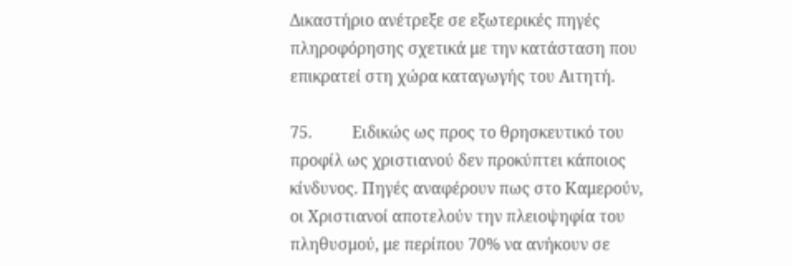Δικαστήριο ανέτρεξε σε εξωτερικές πηγές πληροφόρησης σχετικά με την κατάσταση που επικρατεί στη χώρα καταγωγής του Αιτητή.

75.          Ειδικώς ως προς το θρησκευτικό του προφίλ ως χριστιανού δεν προκύπτει κάποιος κίνδυνος. Πηγές αναφέρουν πως στο Καμερούν, οι Χριστιανοί αποτελούν την πλειοψηφία του πληθυσμού, με περίπου 70% να ανήκουν σε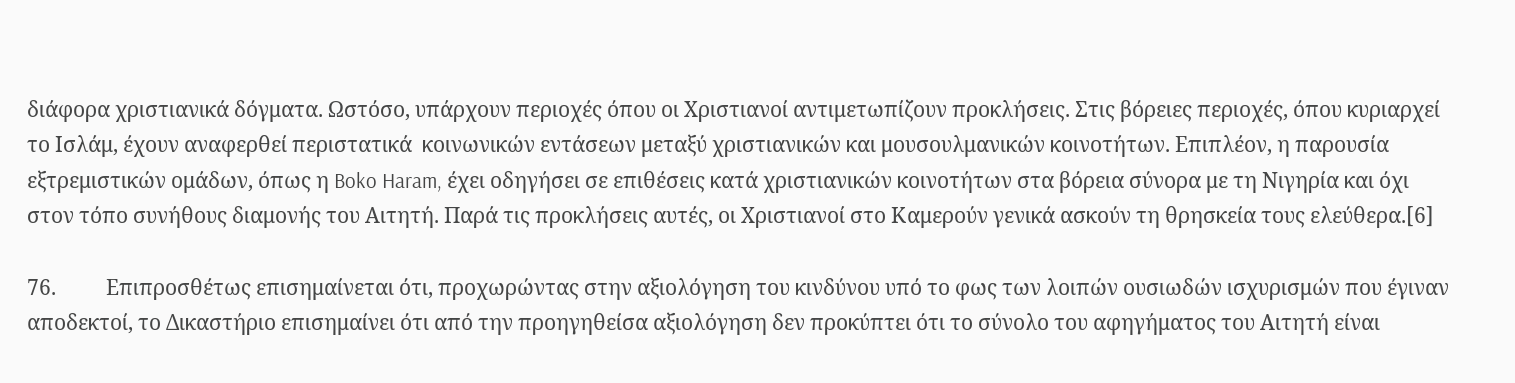διάφορα χριστιανικά δόγματα. Ωστόσο, υπάρχουν περιοχές όπου οι Χριστιανοί αντιμετωπίζουν προκλήσεις. Στις βόρειες περιοχές, όπου κυριαρχεί το Ισλάμ, έχουν αναφερθεί περιστατικά  κοινωνικών εντάσεων μεταξύ χριστιανικών και μουσουλμανικών κοινοτήτων. Επιπλέον, η παρουσία εξτρεμιστικών ομάδων, όπως η Boko Haram, έχει οδηγήσει σε επιθέσεις κατά χριστιανικών κοινοτήτων στα βόρεια σύνορα με τη Νιγηρία και όχι στον τόπο συνήθους διαμονής του Αιτητή. Παρά τις προκλήσεις αυτές, οι Χριστιανοί στο Καμερούν γενικά ασκούν τη θρησκεία τους ελεύθερα.[6]

76.          Επιπροσθέτως επισημαίνεται ότι, προχωρώντας στην αξιολόγηση του κινδύνου υπό το φως των λοιπών ουσιωδών ισχυρισμών που έγιναν αποδεκτοί, το Δικαστήριο επισημαίνει ότι από την προηγηθείσα αξιολόγηση δεν προκύπτει ότι το σύνολο του αφηγήματος του Αιτητή είναι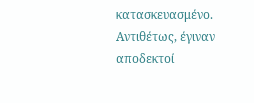κατασκευασμένο. Αντιθέτως, έγιναν αποδεκτοί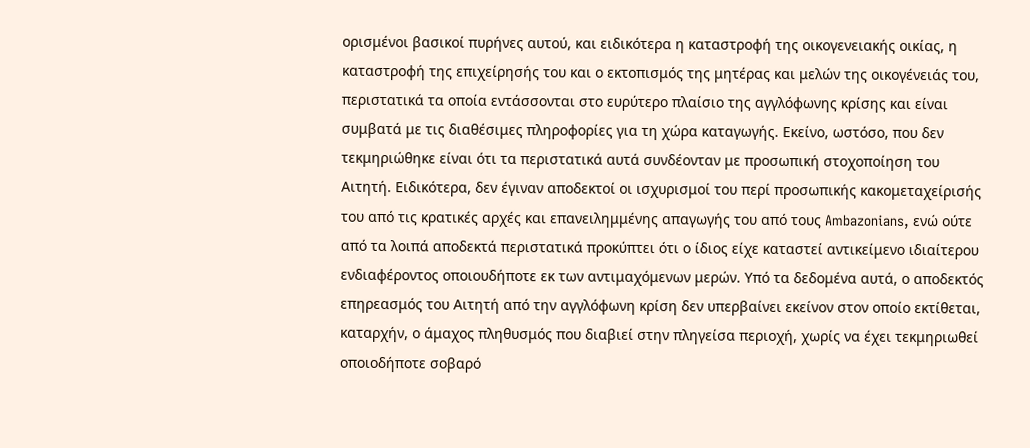ορισμένοι βασικοί πυρήνες αυτού, και ειδικότερα η καταστροφή της οικογενειακής οικίας, η καταστροφή της επιχείρησής του και ο εκτοπισμός της μητέρας και μελών της οικογένειάς του, περιστατικά τα οποία εντάσσονται στο ευρύτερο πλαίσιο της αγγλόφωνης κρίσης και είναι συμβατά με τις διαθέσιμες πληροφορίες για τη χώρα καταγωγής. Εκείνο, ωστόσο, που δεν τεκμηριώθηκε είναι ότι τα περιστατικά αυτά συνδέονταν με προσωπική στοχοποίηση του Αιτητή. Ειδικότερα, δεν έγιναν αποδεκτοί οι ισχυρισμοί του περί προσωπικής κακομεταχείρισής του από τις κρατικές αρχές και επανειλημμένης απαγωγής του από τους Ambazonians, ενώ ούτε από τα λοιπά αποδεκτά περιστατικά προκύπτει ότι ο ίδιος είχε καταστεί αντικείμενο ιδιαίτερου ενδιαφέροντος οποιουδήποτε εκ των αντιμαχόμενων μερών. Υπό τα δεδομένα αυτά, ο αποδεκτός επηρεασμός του Αιτητή από την αγγλόφωνη κρίση δεν υπερβαίνει εκείνον στον οποίο εκτίθεται, καταρχήν, ο άμαχος πληθυσμός που διαβιεί στην πληγείσα περιοχή, χωρίς να έχει τεκμηριωθεί οποιοδήποτε σοβαρό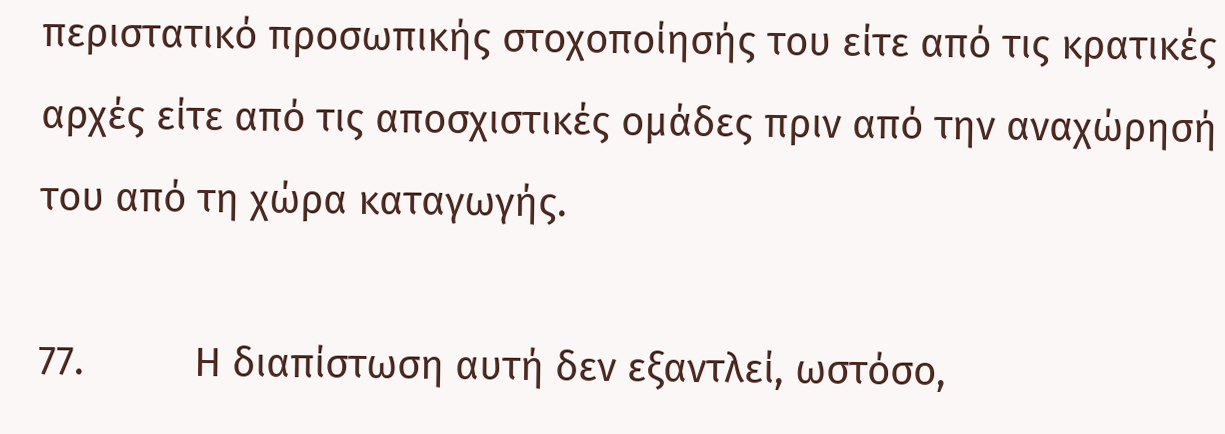περιστατικό προσωπικής στοχοποίησής του είτε από τις κρατικές αρχές είτε από τις αποσχιστικές ομάδες πριν από την αναχώρησή του από τη χώρα καταγωγής.

77.          Η διαπίστωση αυτή δεν εξαντλεί, ωστόσο,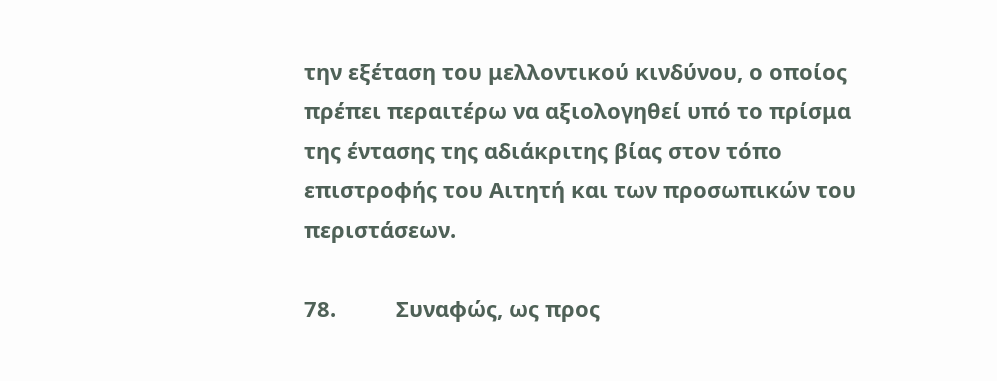την εξέταση του μελλοντικού κινδύνου, ο οποίος πρέπει περαιτέρω να αξιολογηθεί υπό το πρίσμα της έντασης της αδιάκριτης βίας στον τόπο επιστροφής του Αιτητή και των προσωπικών του περιστάσεων.

78.          Συναφώς, ως προς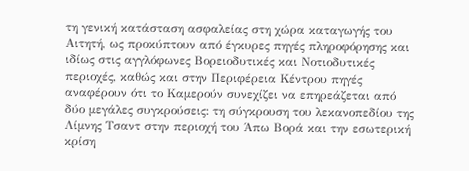τη γενική κατάσταση ασφαλείας στη χώρα καταγωγής του Αιτητή, ως προκύπτουν από έγκυρες πηγές πληροφόρησης και ιδίως στις αγγλόφωνες Βορειοδυτικές και Νοτιοδυτικές περιοχές, καθώς και στην Περιφέρεια Κέντρου πηγές αναφέρουν ότι το Καμερούν συνεχίζει να επηρεάζεται από δύο μεγάλες συγκρούσεις: τη σύγκρουση του λεκανοπεδίου της Λίμνης Τσαντ στην περιοχή του Άπω Βορά και την εσωτερική κρίση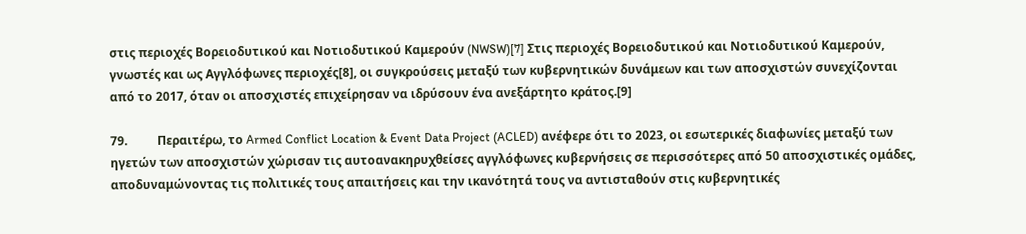στις περιοχές Βορειοδυτικού και Νοτιοδυτικού Καμερούν (NWSW)[7] Στις περιοχές Βορειοδυτικού και Νοτιοδυτικού Καμερούν, γνωστές και ως Αγγλόφωνες περιοχές[8], οι συγκρούσεις μεταξύ των κυβερνητικών δυνάμεων και των αποσχιστών συνεχίζονται από το 2017, όταν οι αποσχιστές επιχείρησαν να ιδρύσουν ένα ανεξάρτητο κράτος.[9]

79.          Περαιτέρω, το Armed Conflict Location & Event Data Project (ACLED) ανέφερε ότι το 2023, οι εσωτερικές διαφωνίες μεταξύ των ηγετών των αποσχιστών χώρισαν τις αυτοανακηρυχθείσες αγγλόφωνες κυβερνήσεις σε περισσότερες από 50 αποσχιστικές ομάδες, αποδυναμώνοντας τις πολιτικές τους απαιτήσεις και την ικανότητά τους να αντισταθούν στις κυβερνητικές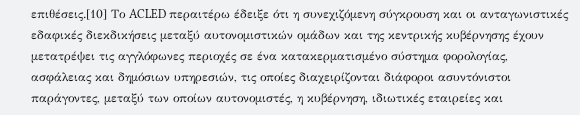επιθέσεις.[10] Το ACLED περαιτέρω έδειξε ότι η συνεχιζόμενη σύγκρουση και οι ανταγωνιστικές εδαφικές διεκδικήσεις μεταξύ αυτονομιστικών ομάδων και της κεντρικής κυβέρνησης έχουν μετατρέψει τις αγγλόφωνες περιοχές σε ένα κατακερματισμένο σύστημα φορολογίας, ασφάλειας και δημόσιων υπηρεσιών, τις οποίες διαχειρίζονται διάφοροι ασυντόνιστοι παράγοντες, μεταξύ των οποίων αυτονομιστές, η κυβέρνηση, ιδιωτικές εταιρείες και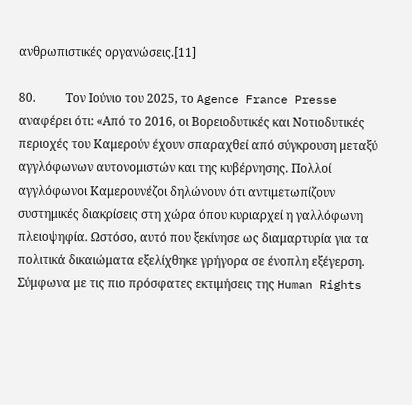ανθρωπιστικές οργανώσεις.[11]

80.          Τον Ιούνιο του 2025, το Agence France Presse αναφέρει ότι: «Από το 2016, οι Βορειοδυτικές και Νοτιοδυτικές περιοχές του Καμερούν έχουν σπαραχθεί από σύγκρουση μεταξύ αγγλόφωνων αυτονομιστών και της κυβέρνησης. Πολλοί αγγλόφωνοι Καμερουνέζοι δηλώνουν ότι αντιμετωπίζουν συστημικές διακρίσεις στη χώρα όπου κυριαρχεί η γαλλόφωνη πλειοψηφία. Ωστόσο, αυτό που ξεκίνησε ως διαμαρτυρία για τα πολιτικά δικαιώματα εξελίχθηκε γρήγορα σε ένοπλη εξέγερση. Σύμφωνα με τις πιο πρόσφατες εκτιμήσεις της Human Rights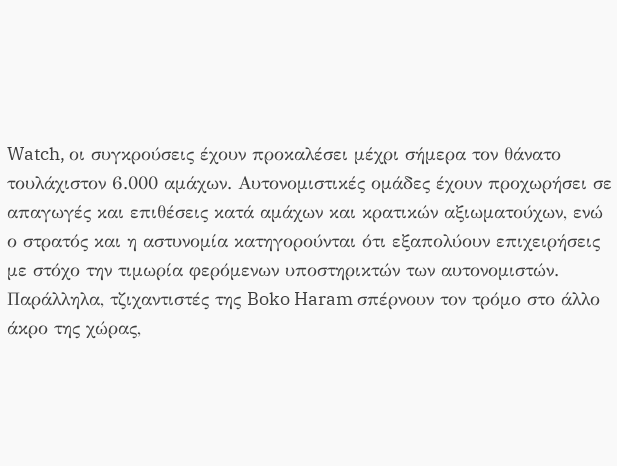Watch, οι συγκρούσεις έχουν προκαλέσει μέχρι σήμερα τον θάνατο τουλάχιστον 6.000 αμάχων. Αυτονομιστικές ομάδες έχουν προχωρήσει σε απαγωγές και επιθέσεις κατά αμάχων και κρατικών αξιωματούχων, ενώ ο στρατός και η αστυνομία κατηγορούνται ότι εξαπολύουν επιχειρήσεις με στόχο την τιμωρία φερόμενων υποστηρικτών των αυτονομιστών. Παράλληλα, τζιχαντιστές της Boko Haram σπέρνουν τον τρόμο στο άλλο άκρο της χώρας,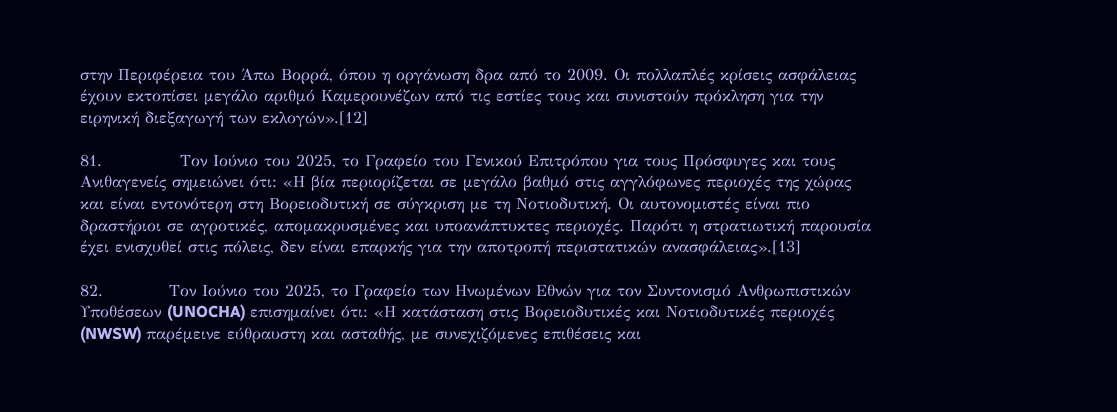στην Περιφέρεια του Άπω Βορρά, όπου η οργάνωση δρα από το 2009. Οι πολλαπλές κρίσεις ασφάλειας έχουν εκτοπίσει μεγάλο αριθμό Καμερουνέζων από τις εστίες τους και συνιστούν πρόκληση για την ειρηνική διεξαγωγή των εκλογών».[12]

81.             Τον Ιούνιο του 2025, το Γραφείο του Γενικού Επιτρόπου για τους Πρόσφυγες και τους Ανιθαγενείς σημειώνει ότι: «Η βία περιορίζεται σε μεγάλο βαθμό στις αγγλόφωνες περιοχές της χώρας και είναι εντονότερη στη Βορειοδυτική σε σύγκριση με τη Νοτιοδυτική. Οι αυτονομιστές είναι πιο δραστήριοι σε αγροτικές, απομακρυσμένες και υποανάπτυκτες περιοχές. Παρότι η στρατιωτική παρουσία έχει ενισχυθεί στις πόλεις, δεν είναι επαρκής για την αποτροπή περιστατικών ανασφάλειας».[13]

82.           Τον Ιούνιο του 2025, το Γραφείο των Ηνωμένων Εθνών για τον Συντονισμό Ανθρωπιστικών Υποθέσεων (UNOCHA) επισημαίνει ότι: «Η κατάσταση στις Βορειοδυτικές και Νοτιοδυτικές περιοχές (NWSW) παρέμεινε εύθραυστη και ασταθής, με συνεχιζόμενες επιθέσεις και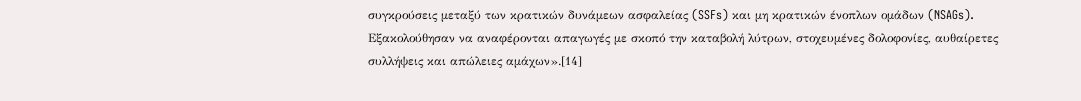συγκρούσεις μεταξύ των κρατικών δυνάμεων ασφαλείας (SSFs) και μη κρατικών ένοπλων ομάδων (NSAGs). Εξακολούθησαν να αναφέρονται απαγωγές με σκοπό την καταβολή λύτρων, στοχευμένες δολοφονίες, αυθαίρετες συλλήψεις και απώλειες αμάχων».[14]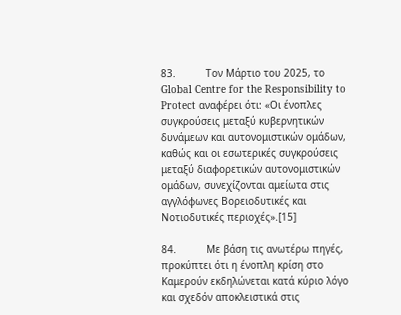83.          Τον Μάρτιο του 2025, το Global Centre for the Responsibility to Protect αναφέρει ότι: «Οι ένοπλες συγκρούσεις μεταξύ κυβερνητικών δυνάμεων και αυτονομιστικών ομάδων, καθώς και οι εσωτερικές συγκρούσεις μεταξύ διαφορετικών αυτονομιστικών ομάδων, συνεχίζονται αμείωτα στις αγγλόφωνες Βορειοδυτικές και Νοτιοδυτικές περιοχές».[15]

84.          Με βάση τις ανωτέρω πηγές, προκύπτει ότι η ένοπλη κρίση στο Καμερούν εκδηλώνεται κατά κύριο λόγο και σχεδόν αποκλειστικά στις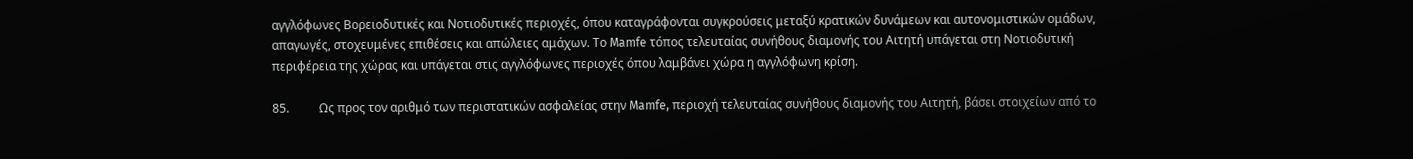αγγλόφωνες Βορειοδυτικές και Νοτιοδυτικές περιοχές, όπου καταγράφονται συγκρούσεις μεταξύ κρατικών δυνάμεων και αυτονομιστικών ομάδων, απαγωγές, στοχευμένες επιθέσεις και απώλειες αμάχων. Το Mamfe τόπος τελευταίας συνήθους διαμονής του Αιτητή υπάγεται στη Νοτιοδυτική περιφέρεια της χώρας και υπάγεται στις αγγλόφωνες περιοχές όπου λαμβάνει χώρα η αγγλόφωνη κρίση.

85.          Ως προς τον αριθμό των περιστατικών ασφαλείας στην Mamfe, περιοχή τελευταίας συνήθους διαμονής του Αιτητή, βάσει στοιχείων από το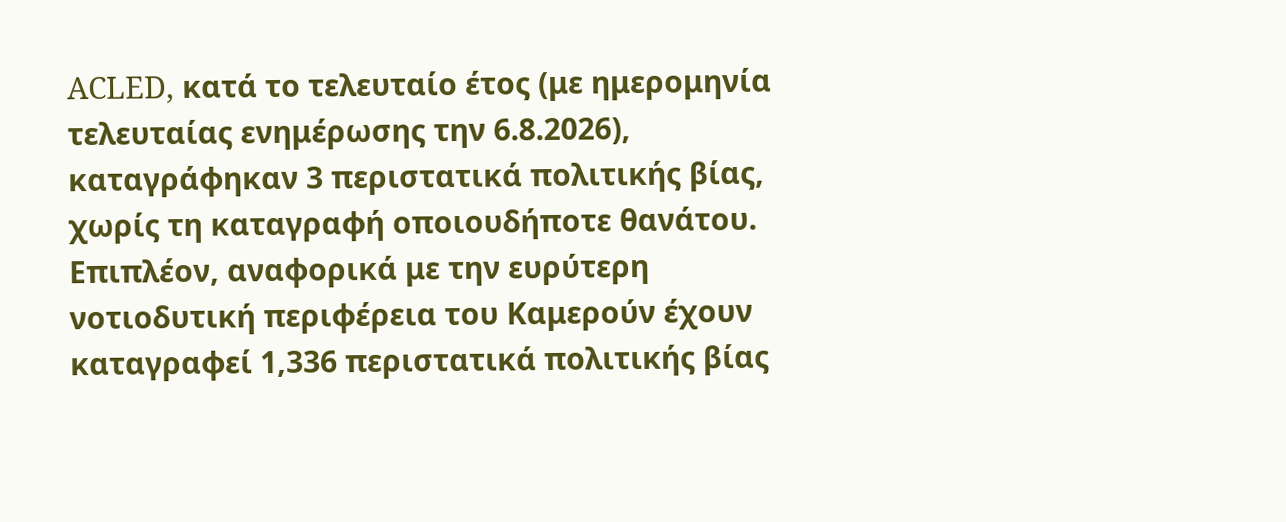ACLED, κατά το τελευταίο έτος (με ημερομηνία τελευταίας ενημέρωσης την 6.8.2026), καταγράφηκαν 3 περιστατικά πολιτικής βίας, χωρίς τη καταγραφή οποιουδήποτε θανάτου.  Επιπλέον, αναφορικά με την ευρύτερη νοτιοδυτική περιφέρεια του Καμερούν έχουν καταγραφεί 1,336 περιστατικά πολιτικής βίας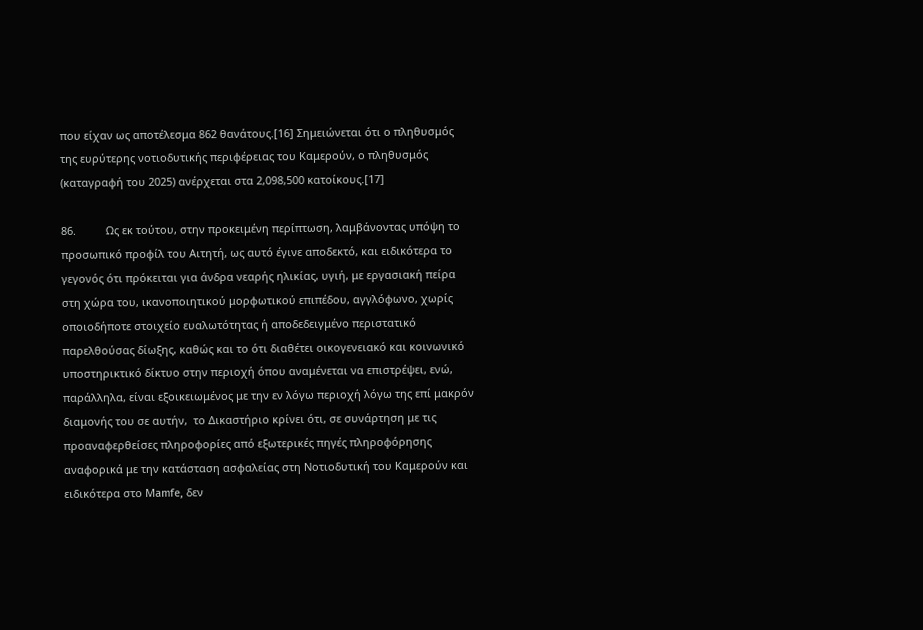που είχαν ως αποτέλεσμα 862 θανάτους.[16] Σημειώνεται ότι ο πληθυσμός της ευρύτερης νοτιοδυτικής περιφέρειας του Καμερούν, ο πληθυσμός (καταγραφή του 2025) ανέρχεται στα 2,098,500 κατοίκους.[17]

86.          Ως εκ τούτου, στην προκειμένη περίπτωση, λαμβάνοντας υπόψη το προσωπικό προφίλ του Αιτητή, ως αυτό έγινε αποδεκτό, και ειδικότερα το γεγονός ότι πρόκειται για άνδρα νεαρής ηλικίας, υγιή, με εργασιακή πείρα στη χώρα του, ικανοποιητικού μορφωτικού επιπέδου, αγγλόφωνο, χωρίς οποιοδήποτε στοιχείο ευαλωτότητας ή αποδεδειγμένο περιστατικό παρελθούσας δίωξης, καθώς και το ότι διαθέτει οικογενειακό και κοινωνικό υποστηρικτικό δίκτυο στην περιοχή όπου αναμένεται να επιστρέψει, ενώ, παράλληλα, είναι εξοικειωμένος με την εν λόγω περιοχή λόγω της επί μακρόν διαμονής του σε αυτήν,  το Δικαστήριο κρίνει ότι, σε συνάρτηση με τις προαναφερθείσες πληροφορίες από εξωτερικές πηγές πληροφόρησης αναφορικά με την κατάσταση ασφαλείας στη Νοτιοδυτική του Καμερούν και ειδικότερα στο Μamfe, δεν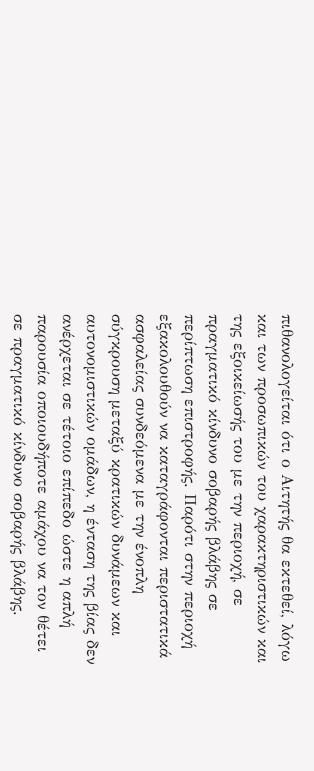πιθανολογείται ότι ο Αιτητής θα εκτεθεί, λόγω και των προσωπικών του χαρακτηριστικών και της εξοικείωσής του με την περιοχή, σε πραγματικό κίνδυνο σοβαρής βλάβης σε περίπτωση επιστροφής. Παρότι στην περιοχή εξακολουθούν να καταγράφονται περιστατικά ασφαλείας συνδεόμενα με την ένοπλη σύγκρουση μεταξύ κρατικών δυνάμεων και αυτονομιστικών ομάδων, η ένταση της βίας δεν ανέρχεται σε τέτοιο επίπεδο ώστε η απλή παρουσία οποιουδήποτε αμάχου να τον θέτει σε πραγματικό κίνδυνο σοβαρής βλάβης.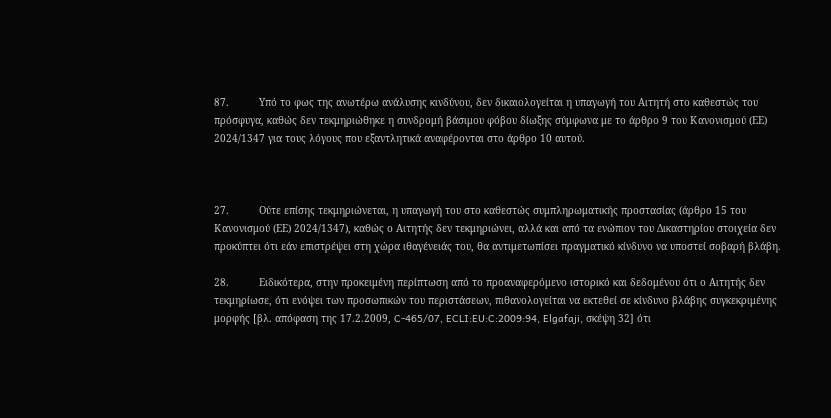87.          Υπό το φως της ανωτέρω ανάλυσης κινδύνου, δεν δικαιολογείται η υπαγωγή του Αιτητή στο καθεστώς του πρόσφυγα, καθώς δεν τεκμηριώθηκε η συνδρομή βάσιμου φόβου δίωξης σύμφωνα με το άρθρο 9 του Κανονισμού (ΕΕ) 2024/1347 για τους λόγους που εξαντλητικά αναφέρονται στο άρθρο 10 αυτού.



27.          Ούτε επίσης τεκμηριώνεται, η υπαγωγή του στο καθεστώς συμπληρωματικής προστασίας (άρθρο 15 του Κανονισμού (ΕΕ) 2024/1347), καθώς ο Αιτητής δεν τεκμηριώνει, αλλά και από τα ενώπιον του Δικαστηρίου στοιχεία δεν προκύπτει ότι εάν επιστρέψει στη χώρα ιθαγένειάς του, θα αντιμετωπίσει πραγματικό κίνδυνο να υποστεί σοβαρή βλάβη.

28.          Ειδικότερα, στην προκειμένη περίπτωση από το προαναφερόμενο ιστορικό και δεδομένου ότι ο Αιτητής δεν τεκμηρίωσε, ότι ενόψει των προσωπικών του περιστάσεων, πιθανολογείται να εκτεθεί σε κίνδυνο βλάβης συγκεκριμένης μορφής [βλ. απόφαση της 17.2.2009, C-465/07, ECLI:EU:C:2009:94, Elgafaji, σκέψη 32] ότι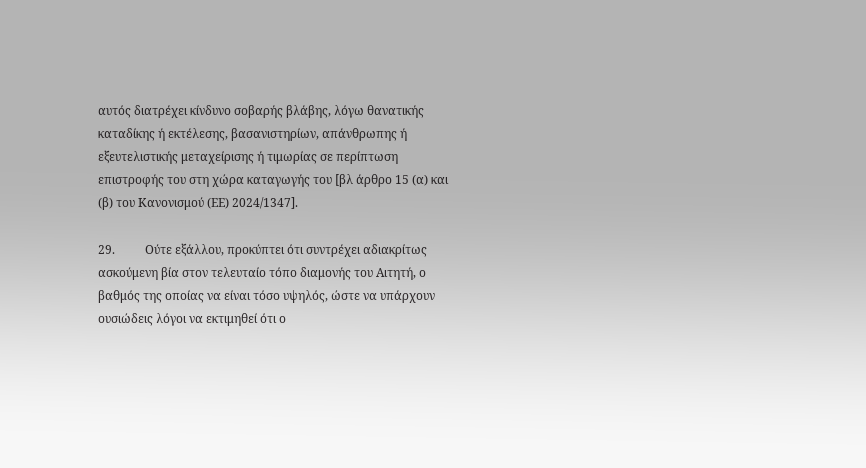αυτός διατρέχει κίνδυνο σοβαρής βλάβης, λόγω θανατικής καταδίκης ή εκτέλεσης, βασανιστηρίων, απάνθρωπης ή εξευτελιστικής μεταχείρισης ή τιμωρίας σε περίπτωση επιστροφής του στη χώρα καταγωγής του [βλ άρθρο 15 (α) και (β) του Κανονισμού (ΕΕ) 2024/1347].

29.          Ούτε εξάλλου, προκύπτει ότι συντρέχει αδιακρίτως ασκούμενη βία στον τελευταίο τόπο διαμονής του Αιτητή, ο βαθμός της οποίας να είναι τόσο υψηλός, ώστε να υπάρχουν ουσιώδεις λόγοι να εκτιμηθεί ότι ο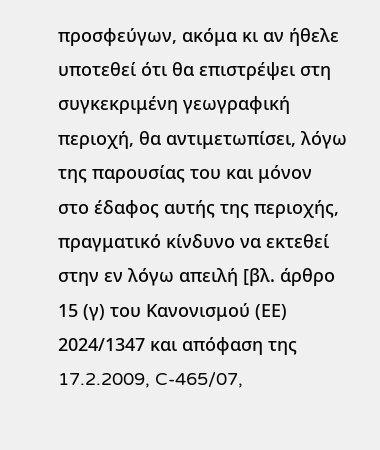προσφεύγων, ακόμα κι αν ήθελε υποτεθεί ότι θα επιστρέψει στη συγκεκριμένη γεωγραφική περιοχή, θα αντιμετωπίσει, λόγω της παρουσίας του και μόνον στο έδαφος αυτής της περιοχής, πραγματικό κίνδυνο να εκτεθεί στην εν λόγω απειλή [βλ. άρθρο 15 (γ) του Κανονισμού (ΕΕ) 2024/1347 και απόφαση της 17.2.2009, C-465/07,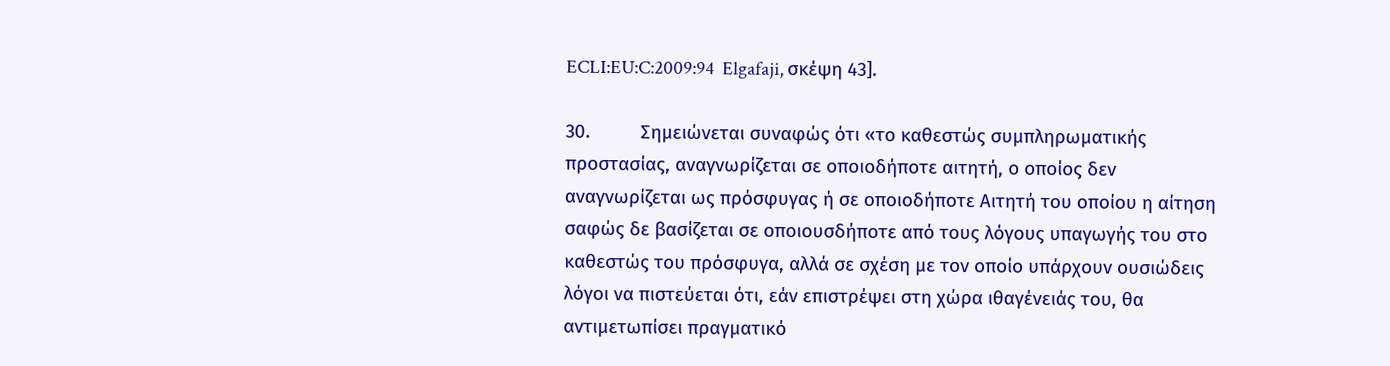ECLI:EU:C:2009:94  Elgafaji, σκέψη 43].

30.          Σημειώνεται συναφώς ότι «το καθεστώς συμπληρωματικής προστασίας, αναγνωρίζεται σε οποιοδήποτε αιτητή, ο οποίος δεν αναγνωρίζεται ως πρόσφυγας ή σε οποιοδήποτε Αιτητή του οποίου η αίτηση σαφώς δε βασίζεται σε οποιουσδήποτε από τους λόγους υπαγωγής του στο καθεστώς του πρόσφυγα, αλλά σε σχέση με τον οποίο υπάρχουν ουσιώδεις λόγοι να πιστεύεται ότι, εάν επιστρέψει στη χώρα ιθαγένειάς του, θα αντιμετωπίσει πραγματικό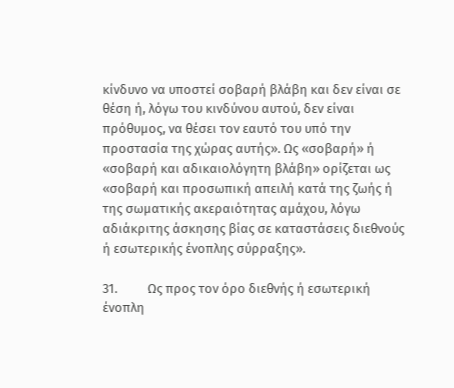κίνδυνο να υποστεί σοβαρή βλάβη και δεν είναι σε θέση ή, λόγω του κινδύνου αυτού, δεν είναι πρόθυμος, να θέσει τον εαυτό του υπό την προστασία της χώρας αυτής». Ως «σοβαρή» ή «σοβαρή και αδικαιολόγητη βλάβη» ορίζεται ως «σοβαρή και προσωπική απειλή κατά της ζωής ή της σωματικής ακεραιότητας αμάχου, λόγω αδιάκριτης άσκησης βίας σε καταστάσεις διεθνούς ή εσωτερικής ένοπλης σύρραξης».

31.          Ως προς τον όρο διεθνής ή εσωτερική ένοπλη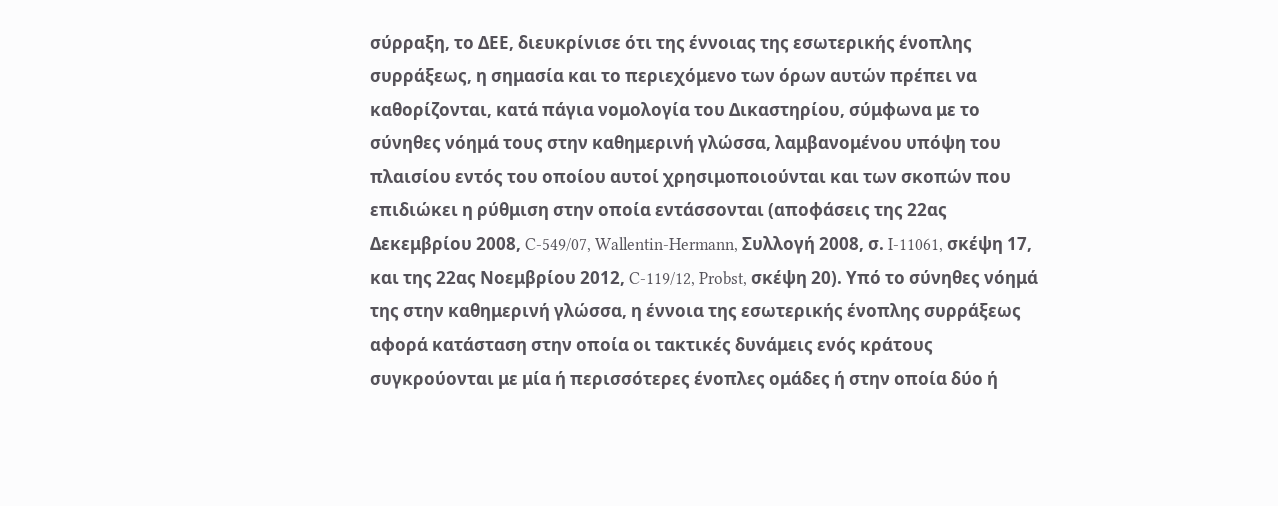σύρραξη, το ΔΕΕ, διευκρίνισε ότι της έννοιας της εσωτερικής ένοπλης συρράξεως, η σημασία και το περιεχόμενο των όρων αυτών πρέπει να καθορίζονται, κατά πάγια νομολογία του Δικαστηρίου, σύμφωνα με το σύνηθες νόημά τους στην καθημερινή γλώσσα, λαμβανομένου υπόψη του πλαισίου εντός του οποίου αυτοί χρησιμοποιούνται και των σκοπών που επιδιώκει η ρύθμιση στην οποία εντάσσονται (αποφάσεις της 22ας Δεκεμβρίου 2008, C‑549/07, Wallentin-Hermann, Συλλογή 2008, σ. I‑11061, σκέψη 17, και της 22ας Νοεμβρίου 2012, C‑119/12, Probst, σκέψη 20). Υπό το σύνηθες νόημά της στην καθημερινή γλώσσα, η έννοια της εσωτερικής ένοπλης συρράξεως αφορά κατάσταση στην οποία οι τακτικές δυνάμεις ενός κράτους συγκρούονται με μία ή περισσότερες ένοπλες ομάδες ή στην οποία δύο ή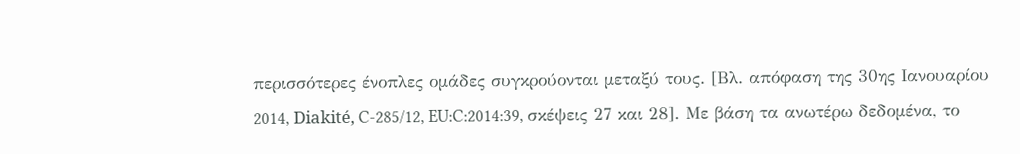περισσότερες ένοπλες ομάδες συγκρούονται μεταξύ τους. [Βλ. απόφαση της 30ης Ιανουαρίου 2014, Diakité, C-285/12, EU:C:2014:39, σκέψεις 27 και 28]. Με βάση τα ανωτέρω δεδομένα, το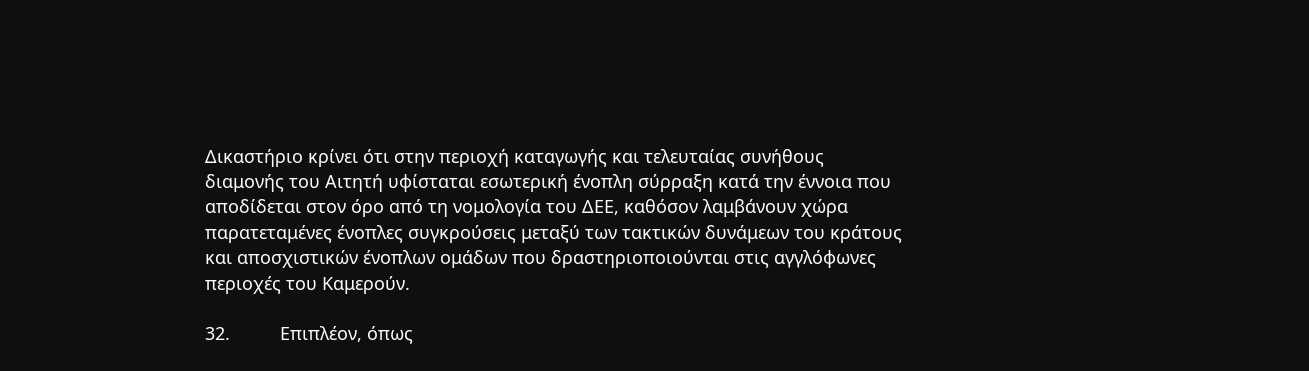Δικαστήριο κρίνει ότι στην περιοχή καταγωγής και τελευταίας συνήθους διαμονής του Αιτητή υφίσταται εσωτερική ένοπλη σύρραξη κατά την έννοια που αποδίδεται στον όρο από τη νομολογία του ΔΕΕ, καθόσον λαμβάνουν χώρα παρατεταμένες ένοπλες συγκρούσεις μεταξύ των τακτικών δυνάμεων του κράτους και αποσχιστικών ένοπλων ομάδων που δραστηριοποιούνται στις αγγλόφωνες περιοχές του Καμερούν.

32.          Επιπλέον, όπως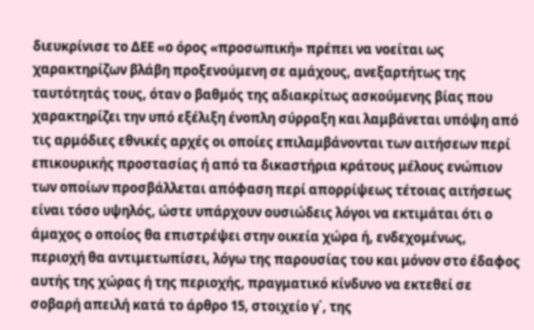διευκρίνισε το ΔΕΕ «ο όρος «προσωπική» πρέπει να νοείται ως χαρακτηρίζων βλάβη προξενούμενη σε αμάχους, ανεξαρτήτως της ταυτότητάς τους, όταν ο βαθμός της αδιακρίτως ασκούμενης βίας που χαρακτηρίζει την υπό εξέλιξη ένοπλη σύρραξη και λαμβάνεται υπόψη από τις αρμόδιες εθνικές αρχές οι οποίες επιλαμβάνονται των αιτήσεων περί επικουρικής προστασίας ή από τα δικαστήρια κράτους μέλους ενώπιον των οποίων προσβάλλεται απόφαση περί απορρίψεως τέτοιας αιτήσεως είναι τόσο υψηλός, ώστε υπάρχουν ουσιώδεις λόγοι να εκτιμάται ότι ο άμαχος ο οποίος θα επιστρέψει στην οικεία χώρα ή, ενδεχομένως, περιοχή θα αντιμετωπίσει, λόγω της παρουσίας του και μόνον στο έδαφος αυτής της χώρας ή της περιοχής, πραγματικό κίνδυνο να εκτεθεί σε σοβαρή απειλή κατά το άρθρο 15, στοιχείο γ΄, της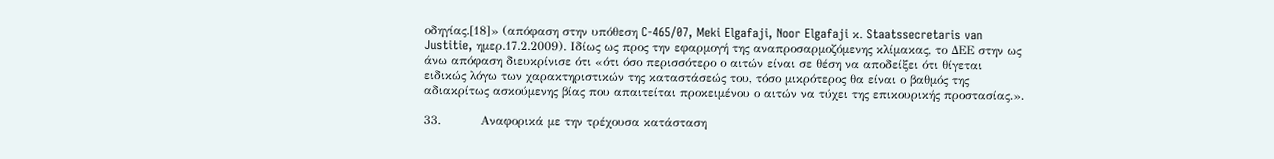οδηγίας.[18]» (απόφαση στην υπόθεση C-465/07, Meki Elgafaji, Noor Elgafaji κ. Staatssecretaris van Justitie, ημερ.17.2.2009). Ιδίως ως προς την εφαρμογή της αναπροσαρμοζόμενης κλίμακας, το ΔΕΕ στην ως άνω απόφαση διευκρίνισε ότι «ότι όσο περισσότερο ο αιτών είναι σε θέση να αποδείξει ότι θίγεται ειδικώς λόγω των χαρακτηριστικών της καταστάσεώς του, τόσο μικρότερος θα είναι ο βαθμός της αδιακρίτως ασκούμενης βίας που απαιτείται προκειμένου ο αιτών να τύχει της επικουρικής προστασίας.».

33.          Αναφορικά με την τρέχουσα κατάσταση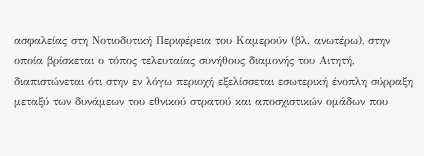ασφαλείας στη Νοτιοδυτική Περιφέρεια του Καμερούν (βλ. ανωτέρω), στην οποία βρίσκεται ο τόπος τελευταίας συνήθους διαμονής του Αιτητή, διαπιστώνεται ότι στην εν λόγω περιοχή εξελίσσεται εσωτερική ένοπλη σύρραξη μεταξύ των δυνάμεων του εθνικού στρατού και αποσχιστικών ομάδων που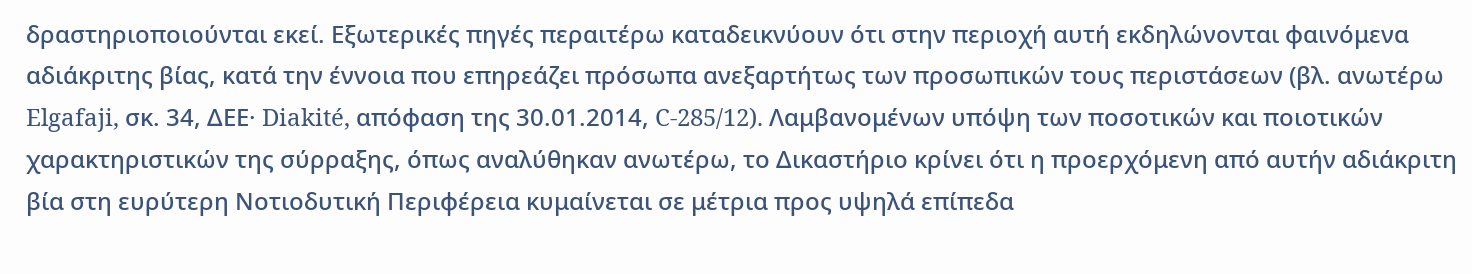δραστηριοποιούνται εκεί. Εξωτερικές πηγές περαιτέρω καταδεικνύουν ότι στην περιοχή αυτή εκδηλώνονται φαινόμενα αδιάκριτης βίας, κατά την έννοια που επηρεάζει πρόσωπα ανεξαρτήτως των προσωπικών τους περιστάσεων (βλ. ανωτέρω Elgafaji, σκ. 34, ΔΕΕ· Diakité, απόφαση της 30.01.2014, C-285/12). Λαμβανομένων υπόψη των ποσοτικών και ποιοτικών χαρακτηριστικών της σύρραξης, όπως αναλύθηκαν ανωτέρω, το Δικαστήριο κρίνει ότι η προερχόμενη από αυτήν αδιάκριτη βία στη ευρύτερη Νοτιοδυτική Περιφέρεια κυμαίνεται σε μέτρια προς υψηλά επίπεδα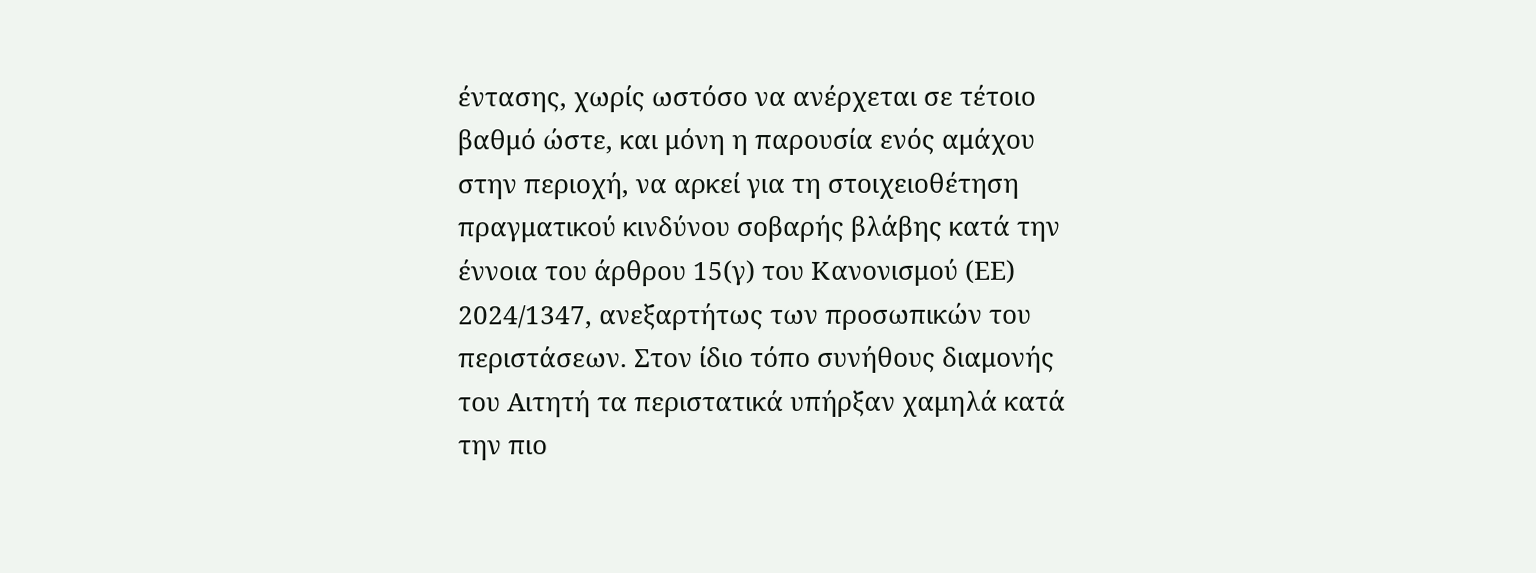έντασης, χωρίς ωστόσο να ανέρχεται σε τέτοιο βαθμό ώστε, και μόνη η παρουσία ενός αμάχου στην περιοχή, να αρκεί για τη στοιχειοθέτηση πραγματικού κινδύνου σοβαρής βλάβης κατά την έννοια του άρθρου 15(γ) του Κανονισμού (ΕΕ) 2024/1347, ανεξαρτήτως των προσωπικών του περιστάσεων. Στον ίδιο τόπο συνήθους διαμονής του Αιτητή τα περιστατικά υπήρξαν χαμηλά κατά την πιο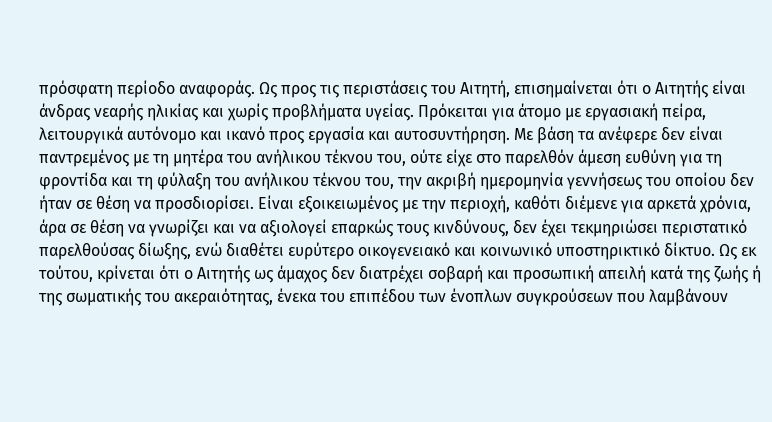πρόσφατη περίοδο αναφοράς. Ως προς τις περιστάσεις του Αιτητή, επισημαίνεται ότι ο Αιτητής είναι άνδρας νεαρής ηλικίας και χωρίς προβλήματα υγείας. Πρόκειται για άτομο με εργασιακή πείρα, λειτουργικά αυτόνομο και ικανό προς εργασία και αυτοσυντήρηση. Με βάση τα ανέφερε δεν είναι παντρεμένος με τη μητέρα του ανήλικου τέκνου του, ούτε είχε στο παρελθόν άμεση ευθύνη για τη φροντίδα και τη φύλαξη του ανήλικου τέκνου του, την ακριβή ημερομηνία γεννήσεως του οποίου δεν ήταν σε θέση να προσδιορίσει. Είναι εξοικειωμένος με την περιοχή, καθότι διέμενε για αρκετά χρόνια, άρα σε θέση να γνωρίζει και να αξιολογεί επαρκώς τους κινδύνους, δεν έχει τεκμηριώσει περιστατικό παρελθούσας δίωξης, ενώ διαθέτει ευρύτερο οικογενειακό και κοινωνικό υποστηρικτικό δίκτυο. Ως εκ τούτου, κρίνεται ότι ο Αιτητής ως άμαχος δεν διατρέχει σοβαρή και προσωπική απειλή κατά της ζωής ή της σωματικής του ακεραιότητας, ένεκα του επιπέδου των ένοπλων συγκρούσεων που λαμβάνουν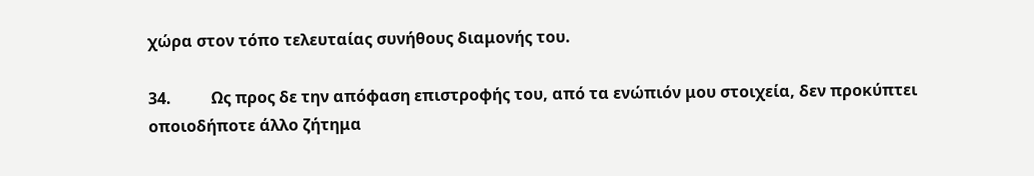χώρα στον τόπο τελευταίας συνήθους διαμονής του.

34.          Ως προς δε την απόφαση επιστροφής του, από τα ενώπιόν μου στοιχεία, δεν προκύπτει οποιοδήποτε άλλο ζήτημα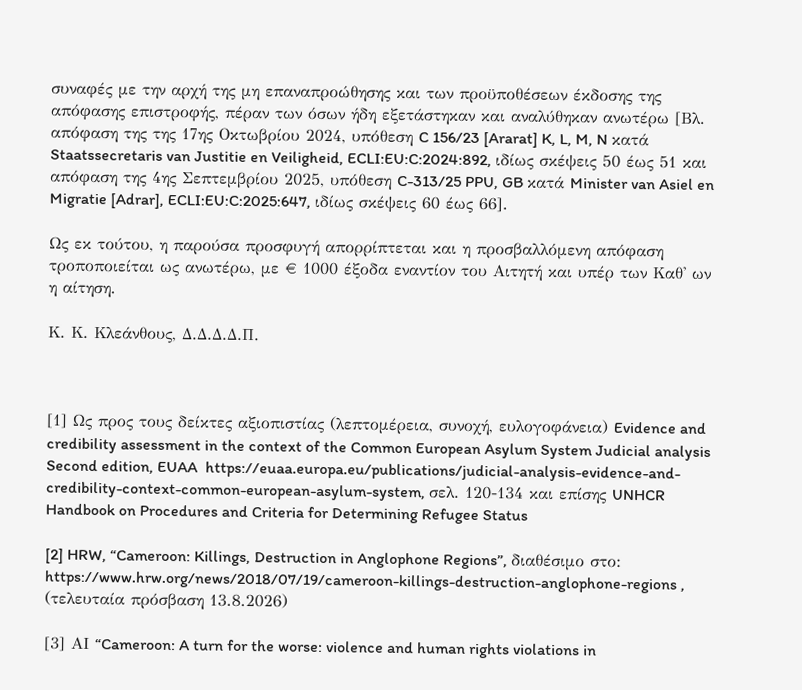συναφές με την αρχή της μη επαναπροώθησης και των προϋποθέσεων έκδοσης της απόφασης επιστροφής, πέραν των όσων ήδη εξετάστηκαν και αναλύθηκαν ανωτέρω [Βλ. απόφαση της της 17ης Οκτωβρίου 2024, υπόθεση C 156/23 [Ararat] K, L, M, N κατά Staatssecretaris van Justitie en Veiligheid, ECLI:EU:C:2024:892, ιδίως σκέψεις 50 έως 51 και απόφαση της 4ης Σεπτεμβρίου 2025, υπόθεση C-313/25 PPU, GB κατά Minister van Asiel en Migratie [Adrar], ECLI:EU:C:2025:647, ιδίως σκέψεις 60 έως 66].

Ως εκ τούτου, η παρούσα προσφυγή απορρίπτεται και η προσβαλλόμενη απόφαση τροποποιείται ως ανωτέρω, με € 1000 έξοδα εναντίον του Αιτητή και υπέρ των Καθ' ων η αίτηση.

Κ. Κ. Κλεάνθους, Δ.Δ.Δ.Δ.Π.



[1] Ως προς τους δείκτες αξιοπιστίας (λεπτομέρεια, συνοχή, ευλογοφάνεια) Evidence and credibility assessment in the context of the Common European Asylum System Judicial analysis Second edition, EUAA  https://euaa.europa.eu/publications/judicial-analysis-evidence-and-credibility-context-common-european-asylum-system, σελ. 120-134 και επίσης UNHCR Handbook on Procedures and Criteria for Determining Refugee Status

[2] HRW, “Cameroon: Killings, Destruction in Anglophone Regions”, διαθέσιμο στο: https://www.hrw.org/news/2018/07/19/cameroon-killings-destruction-anglophone-regions , (τελευταία πρόσβαση 13.8.2026)

[3] ΑΙ “Cameroon: A turn for the worse: violence and human rights violations in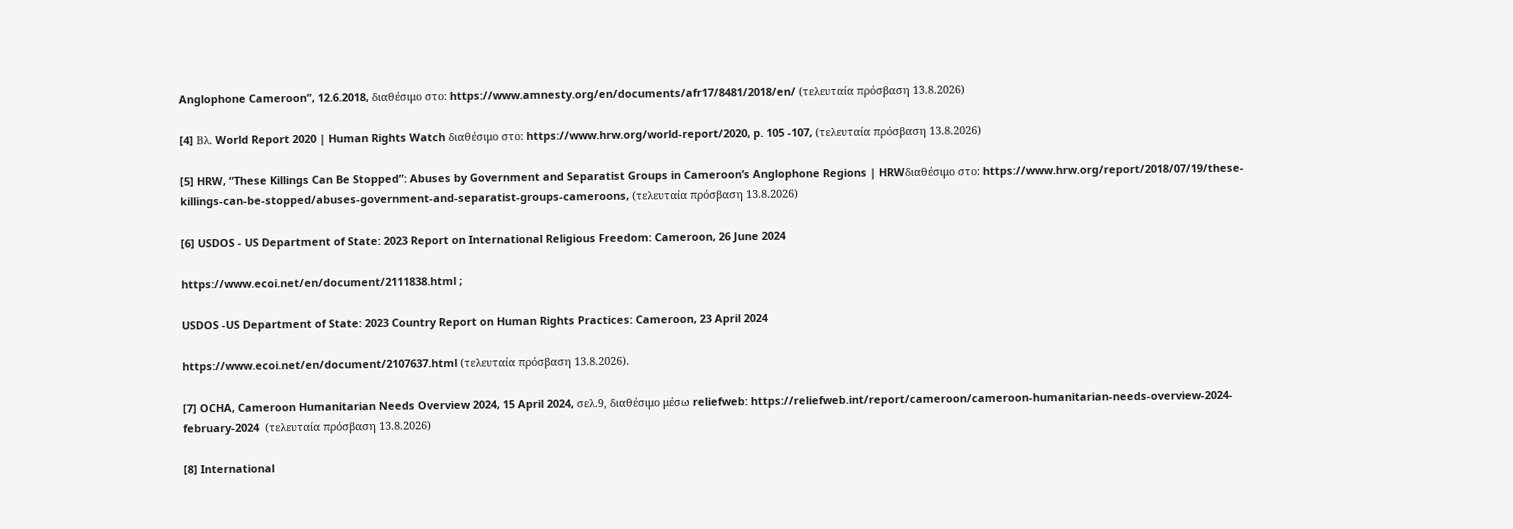Anglophone Cameroon”, 12.6.2018, διαθέσιμο στο: https://www.amnesty.org/en/documents/afr17/8481/2018/en/ (τελευταία πρόσβαση 13.8.2026)

[4] Bλ. World Report 2020 | Human Rights Watch διαθέσιμο στο: https://www.hrw.org/world-report/2020, p. 105 -107, (τελευταία πρόσβαση 13.8.2026)

[5] HRW, “These Killings Can Be Stopped”: Abuses by Government and Separatist Groups in Cameroon’s Anglophone Regions | HRWδιαθέσιμο στο: https://www.hrw.org/report/2018/07/19/these-killings-can-be-stopped/abuses-government-and-separatist-groups-cameroons, (τελευταία πρόσβαση 13.8.2026)

[6] USDOS - US Department of State: 2023 Report on International Religious Freedom: Cameroon, 26 June 2024

https://www.ecoi.net/en/document/2111838.html ;

USDOS -US Department of State: 2023 Country Report on Human Rights Practices: Cameroon, 23 April 2024

https://www.ecoi.net/en/document/2107637.html (τελευταία πρόσβαση 13.8.2026).

[7] OCHA, Cameroon Humanitarian Needs Overview 2024, 15 April 2024, σελ.9, διαθέσιμο μέσω reliefweb: https://reliefweb.int/report/cameroon/cameroon-humanitarian-needs-overview-2024-february-2024  (τελευταία πρόσβαση 13.8.2026)

[8] International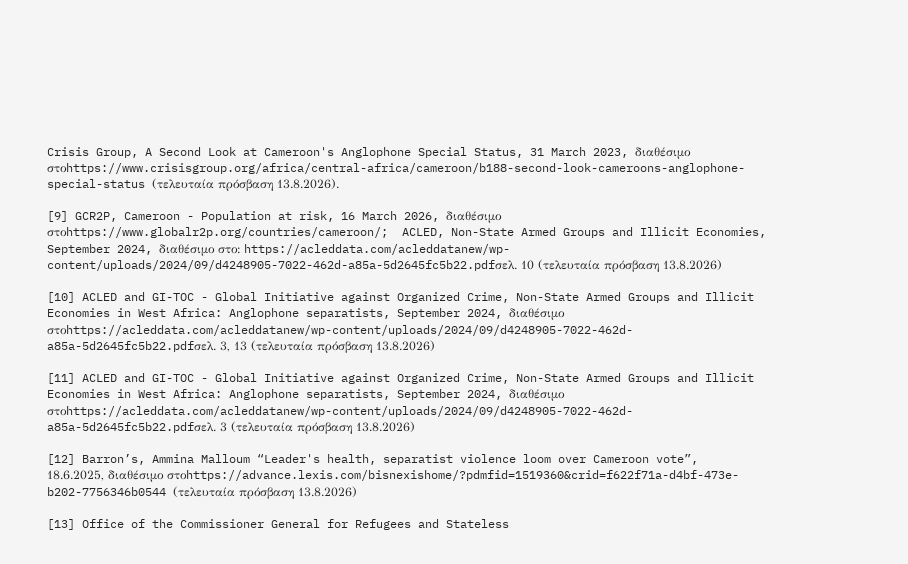Crisis Group, A Second Look at Cameroon's Anglophone Special Status, 31 March 2023, διαθέσιμο στοhttps://www.crisisgroup.org/africa/central-africa/cameroon/b188-second-look-cameroons-anglophone-special-status (τελευταία πρόσβαση 13.8.2026).

[9] GCR2P, Cameroon - Population at risk, 16 March 2026, διαθέσιμο στοhttps://www.globalr2p.org/countries/cameroon/;  ACLED, Non-State Armed Groups and Illicit Economies, September 2024, διαθέσιμο στο: https://acleddata.com/acleddatanew/wp-content/uploads/2024/09/d4248905-7022-462d-a85a-5d2645fc5b22.pdfσελ. 10 (τελευταία πρόσβαση 13.8.2026)

[10] ACLED and GI-TOC - Global Initiative against Organized Crime, Non-State Armed Groups and Illicit Economies in West Africa: Anglophone separatists, September 2024, διαθέσιμο στοhttps://acleddata.com/acleddatanew/wp-content/uploads/2024/09/d4248905-7022-462d-a85a-5d2645fc5b22.pdfσελ. 3, 13 (τελευταία πρόσβαση 13.8.2026)

[11] ACLED and GI-TOC - Global Initiative against Organized Crime, Non-State Armed Groups and Illicit Economies in West Africa: Anglophone separatists, September 2024, διαθέσιμο στοhttps://acleddata.com/acleddatanew/wp-content/uploads/2024/09/d4248905-7022-462d-a85a-5d2645fc5b22.pdfσελ. 3 (τελευταία πρόσβαση 13.8.2026)

[12] Barron’s, Ammina Malloum “Leader's health, separatist violence loom over Cameroon vote”, 18.6.2025, διαθέσιμο στοhttps://advance.lexis.com/bisnexishome/?pdmfid=1519360&crid=f622f71a-d4bf-473e-b202-7756346b0544 (τελευταία πρόσβαση 13.8.2026)

[13] Office of the Commissioner General for Refugees and Stateless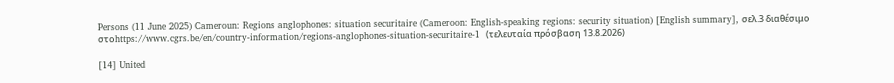Persons (11 June 2025) Cameroun: Regions anglophones: situation securitaire (Cameroon: English-speaking regions: security situation) [English summary], σελ.3 διαθέσιμο στοhttps://www.cgrs.be/en/country-information/regions-anglophones-situation-securitaire-1  (τελευταία πρόσβαση 13.8.2026)

[14] United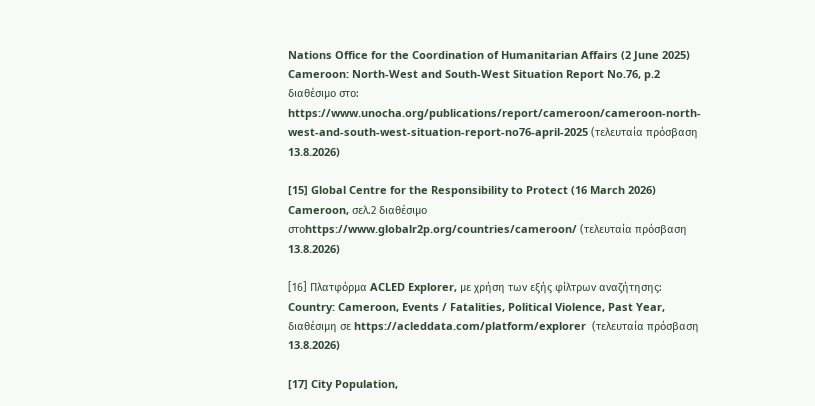Nations Office for the Coordination of Humanitarian Affairs (2 June 2025) Cameroon: North-West and South-West Situation Report No.76, p.2 διαθέσιμο στο:  https://www.unocha.org/publications/report/cameroon/cameroon-north-west-and-south-west-situation-report-no76-april-2025 (τελευταία πρόσβαση 13.8.2026)

[15] Global Centre for the Responsibility to Protect (16 March 2026) Cameroon, σελ.2 διαθέσιμο στοhttps://www.globalr2p.org/countries/cameroon/ (τελευταία πρόσβαση 13.8.2026)

[16] Πλατφόρμα ACLED Explorer, με χρήση των εξής φίλτρων αναζήτησης: Country: Cameroon, Events / Fatalities, Political Violence, Past Year, διαθέσιμη σε https://acleddata.com/platform/explorer  (τελευταία πρόσβαση 13.8.2026)

[17] City Population,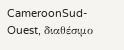CameroonSud-Ouest, διαθέσιμο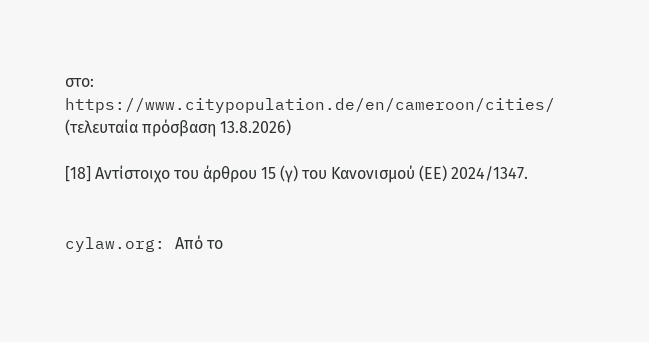στο: https://www.citypopulation.de/en/cameroon/cities/ (τελευταία πρόσβαση 13.8.2026)

[18] Αντίστοιχο του άρθρου 15 (γ) του Κανονισμού (ΕΕ) 2024/1347.


cylaw.org: Από το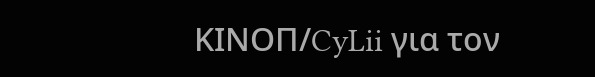ΚΙΝOΠ/CyLii για τον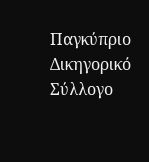Παγκύπριο Δικηγορικό Σύλλογο